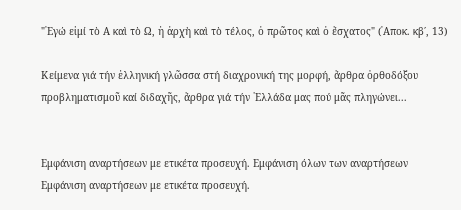"᾿Εγώ εἰμί τὸ Α καὶ τὸ Ω, ἡ ἀρχὴ καὶ τὸ τέλος, ὁ πρῶτος καὶ ὁ ἔσχατος" (᾿Αποκ. κβ΄, 13)

Κείμενα γιά τήν ἑλληνική γλῶσσα στή διαχρονική της μορφή, ἄρθρα ὀρθοδόξου προβληματισμοῦ καί διδαχῆς, ἄρθρα γιά τήν ῾Ελλάδα μας πού μᾶς πληγώνει...


Εμφάνιση αναρτήσεων με ετικέτα προσευχή. Εμφάνιση όλων των αναρτήσεων
Εμφάνιση αναρτήσεων με ετικέτα προσευχή.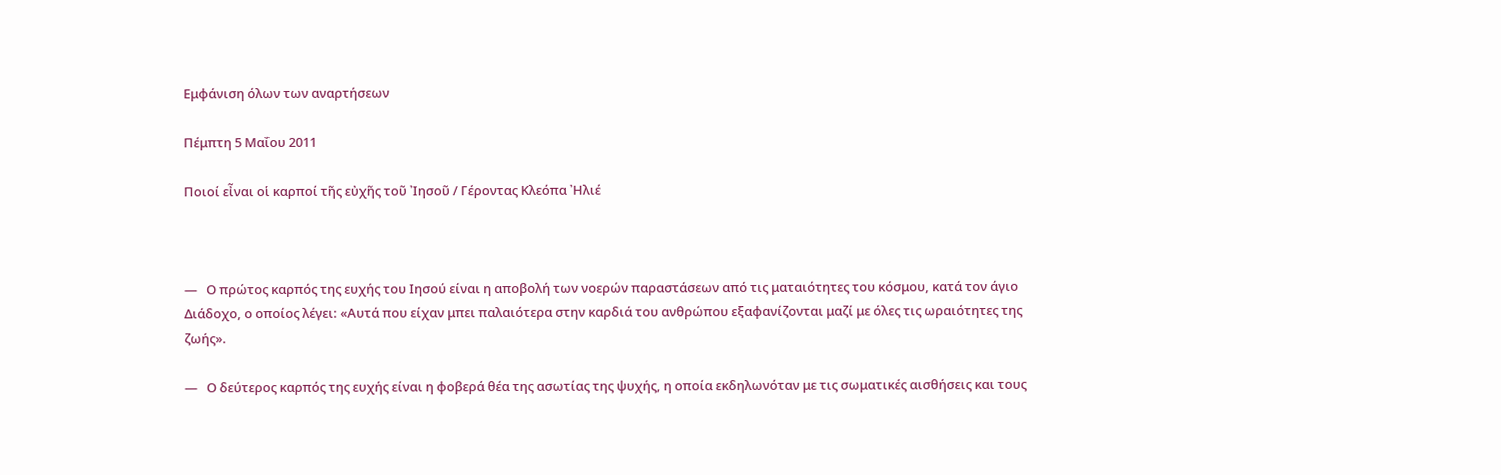Εμφάνιση όλων των αναρτήσεων

Πέμπτη 5 Μαΐου 2011

Ποιοί εἶναι οἱ καρποί τῆς εὐχῆς τοῦ ᾿Ιησοῦ / Γέροντας Κλεόπα ᾿Ηλιέ



—   Ο πρώτος καρπός της ευχής του Ιησού είναι η αποβολή των νοερών παραστάσεων από τις ματαιότητες του κόσμου, κατά τον άγιο Διάδοχο, ο οποίος λέγει: «Αυτά που είχαν μπει παλαιότερα στην καρδιά του ανθρώπου εξαφανίζονται μαζί με όλες τις ωραιότητες της ζωής».

—   Ο δεύτερος καρπός της ευχής είναι η φοβερά θέα της ασωτίας της ψυχής, η οποία εκδηλωνόταν με τις σωματικές αισθήσεις και τους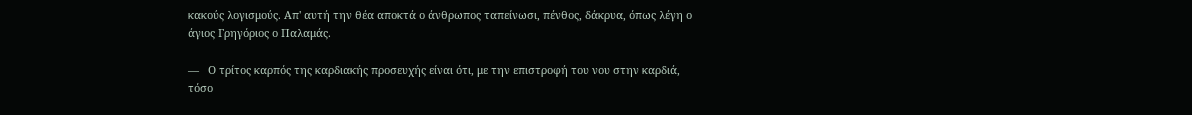κακούς λογισμούς. Απ' αυτή την θέα αποκτά ο άνθρωπος ταπείνωσι, πένθος, δάκρυα, όπως λέγη ο άγιος Γρηγόριος ο Παλαμάς.

—   Ο τρίτος καρπός της καρδιακής προσευχής είναι ότι, με την επιστροφή του νου στην καρδιά, τόσο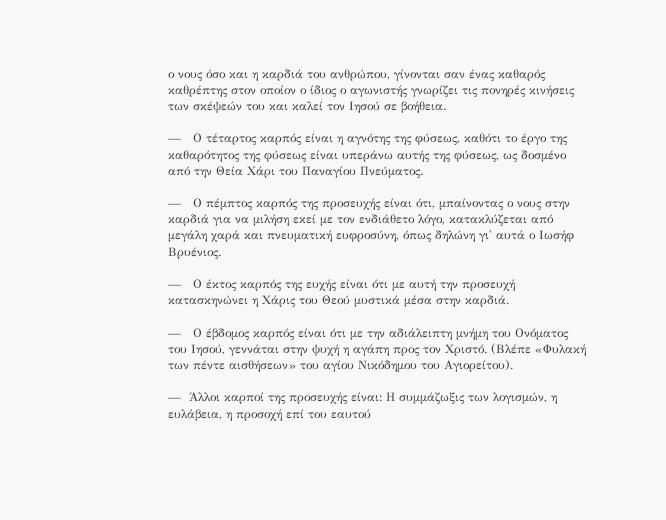ο νους όσο και η καρδιά του ανθρώπου, γίνονται σαν ένας καθαρός καθρέπτης στον οποίον ο ίδιος ο αγωνιστής γνωρίζει τις πονηρές κινήσεις των σκέψεών του και καλεί τον Ιησού σε βοήθεια.

—   Ο τέταρτος καρπός είναι η αγνότης της φύσεως, καθότι το έργο της καθαρότητος της φύσεως είναι υπεράνω αυτής της φύσεως, ως δοσμένο από την Θεία Χάρι του Παναγίου Πνεύματος.

—   Ο πέμπτος καρπός της προσευχής είναι ότι, μπαίνοντας ο νους στην καρδιά για να μιλήση εκεί με τον ενδιάθετο λόγο, κατακλύζεται από μεγάλη χαρά και πνευματική ευφροσύνη, όπως δηλώνη γι' αυτά ο Ιωσήφ Βρυένιος.

—   Ο έκτος καρπός της ευχής είναι ότι με αυτή την προσευχή κατασκηνώνει η Χάρις του Θεού μυστικά μέσα στην καρδιά.

—   Ο έβδομος καρπός είναι ότι με την αδιάλειπτη μνήμη του Ονόματος του Ιησού, γεννάται στην ψυχή η αγάπη προς τον Χριστό. (Βλέπε «Φυλακή των πέντε αισθήσεων» του αγίου Νικόδημου του Αγιορείτου).

—  Άλλοι καρποί της προσευχής είναι: Η συμμάζωξις των λογισμών, η ευλάβεια, η προσοχή επί του εαυτού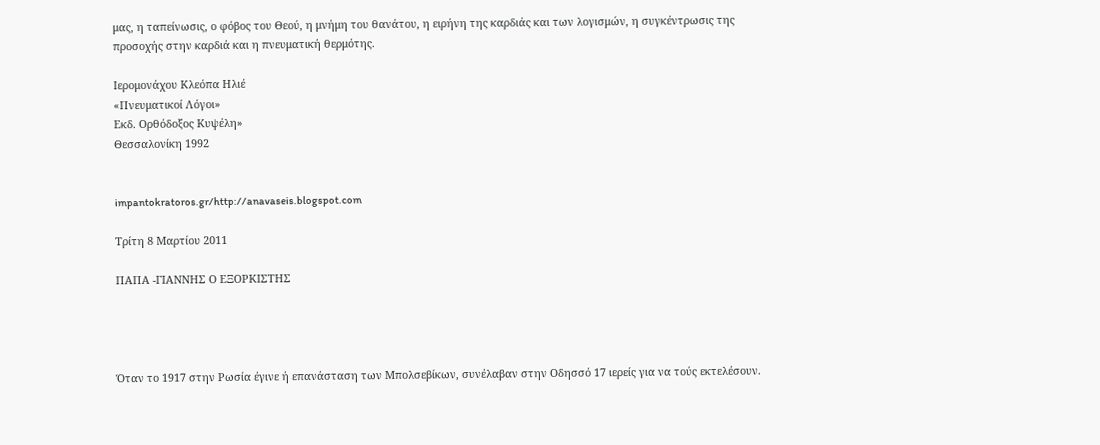μας, η ταπείνωσις, ο φόβος του Θεού, η μνήμη του θανάτου, η ειρήνη της καρδιάς και των λογισμών, η συγκέντρωσις της προσοχής στην καρδιά και η πνευματική θερμότης.

Ιερομονάχου Κλεόπα Ηλιέ
«Πνευματικοί Λόγοι»
Εκδ. Ορθόδοξος Κυψέλη»
Θεσσαλονίκη 1992


impantokratoros.gr/http://anavaseis.blogspot.com

Τρίτη 8 Μαρτίου 2011

ΠΑΠΑ -ΓΙΑΝΝΗΣ Ο ΕΞΟΡΚΙΣΤΗΣ




Όταν το 1917 στην Ρωσία έγινε ή επανάσταση των Μπολσεβίκων, συνέλαβαν στην Οδησσό 17 ιερείς για να τούς εκτελέσουν.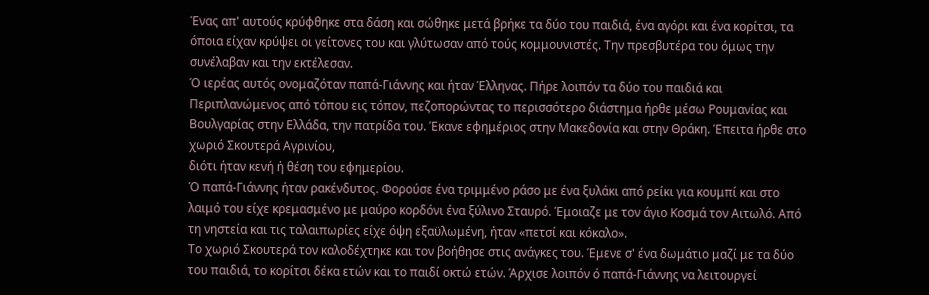Ένας απ' αυτούς κρύφθηκε στα δάση και σώθηκε μετά βρήκε τα δύο του παιδιά, ένα αγόρι και ένα κορίτσι, τα όποια είχαν κρύψει οι γείτονες του και γλύτωσαν από τούς κομμουνιστές. Την πρεσβυτέρα του όμως την συνέλαβαν και την εκτέλεσαν.
Ό ιερέας αυτός ονομαζόταν παπά-Γιάννης και ήταν Έλληνας. Πήρε λοιπόν τα δύο του παιδιά και Περιπλανώμενος από τόπου εις τόπον, πεζοπορώντας το περισσότερο διάστημα ήρθε μέσω Ρουμανίας και Βουλγαρίας στην Ελλάδα, την πατρίδα του. Έκανε εφημέριος στην Μακεδονία και στην Θράκη. Έπειτα ήρθε στο χωριό Σκουτερά Αγρινίου,
διότι ήταν κενή ή θέση του εφημερίου.
Ό παπά-Γιάννης ήταν ρακένδυτος. Φορούσε ένα τριμμένο ράσο με ένα ξυλάκι από ρείκι για κουμπί και στο λαιμό του είχε κρεμασμένο με μαύρο κορδόνι ένα ξύλινο Σταυρό. Έμοιαζε με τον άγιο Κοσμά τον Αιτωλό. Από τη νηστεία και τις ταλαιπωρίες είχε όψη εξαϋλωμένη, ήταν «πετσί και κόκαλο».
Το χωριό Σκουτερά τον καλοδέχτηκε και τον βοήθησε στις ανάγκες του. Έμενε σ' ένα δωμάτιο μαζί με τα δύο του παιδιά, το κορίτσι δέκα ετών και το παιδί οκτώ ετών. Άρχισε λοιπόν ό παπά-Γιάννης να λειτουργεί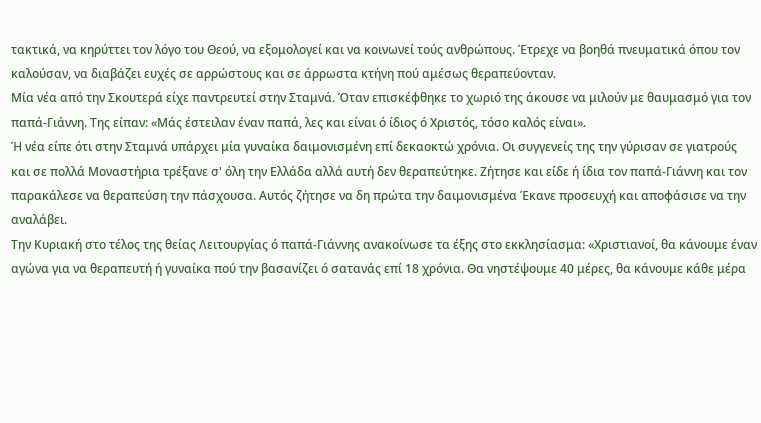τακτικά, να κηρύττει τον λόγο του Θεού, να εξομολογεί και να κοινωνεί τούς ανθρώπους. Έτρεχε να βοηθά πνευματικά όπου τον καλούσαν, να διαβάζει ευχές σε αρρώστους και σε άρρωστα κτήνη πού αμέσως θεραπεύονταν.
Μία νέα από την Σκουτερά είχε παντρευτεί στην Σταμνά. Όταν επισκέφθηκε το χωριό της άκουσε να μιλούν με θαυμασμό για τον παπά-Γιάννη. Της είπαν: «Μάς έστειλαν έναν παπά, λες και είναι ό ίδιος ό Χριστός, τόσο καλός είναι».
Ή νέα είπε ότι στην Σταμνά υπάρχει μία γυναίκα δαιμονισμένη επί δεκαοκτώ χρόνια. Οι συγγενείς της την γύρισαν σε γιατρούς και σε πολλά Μοναστήρια τρέξανε σ' όλη την Ελλάδα αλλά αυτή δεν θεραπεύτηκε. Ζήτησε και είδε ή ίδια τον παπά-Γιάννη και τον παρακάλεσε να θεραπεύση την πάσχουσα. Αυτός ζήτησε να δη πρώτα την δαιμονισμένα Έκανε προσευχή και αποφάσισε να την αναλάβει.
Την Κυριακή στο τέλος της θείας Λειτουργίας ό παπά-Γιάννης ανακοίνωσε τα έξης στο εκκλησίασμα: «Χριστιανοί, θα κάνουμε έναν αγώνα για να θεραπευτή ή γυναίκα πού την βασανίζει ό σατανάς επί 18 χρόνια. Θα νηστέψουμε 40 μέρες, θα κάνουμε κάθε μέρα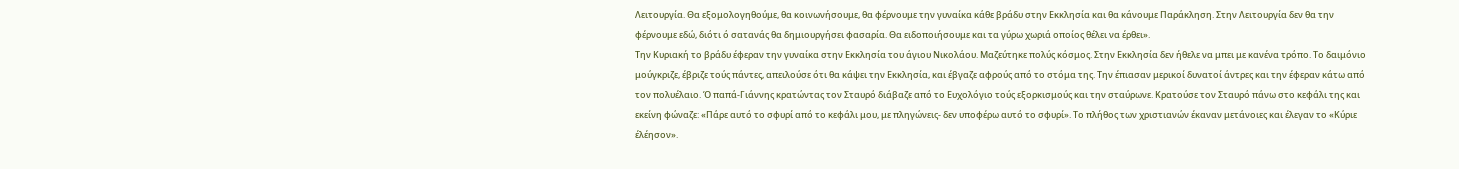Λειτουργία. Θα εξομολογηθούμε, θα κοινωνήσουμε, θα φέρνουμε την γυναίκα κάθε βράδυ στην Εκκλησία και θα κάνουμε Παράκληση. Στην Λειτουργία δεν θα την φέρνουμε εδώ, διότι ό σατανάς θα δημιουργήσει φασαρία. Θα ειδοποιήσουμε και τα γύρω χωριά οποίος θέλει να έρθει».
Την Κυριακή το βράδυ έφεραν την γυναίκα στην Εκκλησία του άγιου Νικολάου. Μαζεύτηκε πολύς κόσμος. Στην Εκκλησία δεν ήθελε να μπει με κανένα τρόπο. Το δαιμόνιο μούγκριζε, έβριζε τούς πάντες, απειλούσε ότι θα κάψει την Εκκλησία, και έβγαζε αφρούς από το στόμα της. Την έπιασαν μερικοί δυνατοί άντρες και την έφεραν κάτω από τον πολυέλαιο. Ό παπά-Γιάννης κρατώντας τον Σταυρό διάβαζε από το Ευχολόγιο τούς εξορκισμούς και την σταύρωνε. Κρατούσε τον Σταυρό πάνω στο κεφάλι της και εκείνη φώναζε: «Πάρε αυτό το σφυρί από το κεφάλι μου, με πληγώνεις- δεν υποφέρω αυτό το σφυρί». Το πλήθος των χριστιανών έκαναν μετάνοιες και έλεγαν το «Κύριε έλέησον».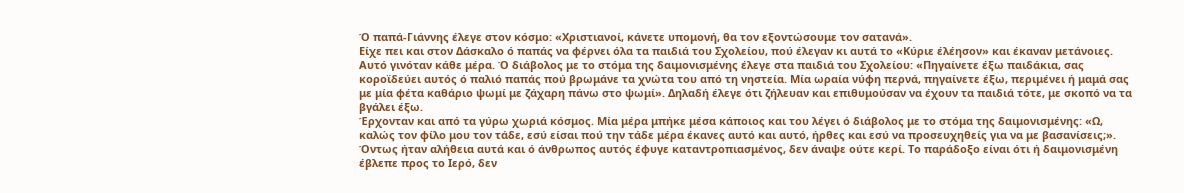Ό παπά-Γιάννης έλεγε στον κόσμο: «Χριστιανοί, κάνετε υπομονή, θα τον εξοντώσουμε τον σατανά».
Είχε πει και στον Δάσκαλο ό παπάς να φέρνει όλα τα παιδιά του Σχολείου, πού έλεγαν κι αυτά το «Κύριε έλέησον» και έκαναν μετάνοιες. Αυτό γινόταν κάθε μέρα. Ό διάβολος με το στόμα της δαιμονισμένης έλεγε στα παιδιά του Σχολείου: «Πηγαίνετε έξω παιδάκια, σας κοροϊδεύει αυτός ό παλιό παπάς πού βρωμάνε τα χνώτα του από τη νηστεία. Μία ωραία νύφη περνά, πηγαίνετε έξω, περιμένει ή μαμά σας με μία φέτα καθάριο ψωμί με ζάχαρη πάνω στο ψωμί». Δηλαδή έλεγε ότι ζήλευαν και επιθυμούσαν να έχουν τα παιδιά τότε, με σκοπό να τα βγάλει έξω.
Έρχονταν και από τα γύρω χωριά κόσμος. Μία μέρα μπήκε μέσα κάποιος και του λέγει ό διάβολος με το στόμα της δαιμονισμένης: «Ω, καλώς τον φίλο μου τον τάδε, εσύ είσαι πού την τάδε μέρα έκανες αυτό και αυτό, ήρθες και εσύ να προσευχηθείς για να με βασανίσεις;». Όντως ήταν αλήθεια αυτά και ό άνθρωπος αυτός έφυγε καταντροπιασμένος, δεν άναψε ούτε κερί. Το παράδοξο είναι ότι ή δαιμονισμένη έβλεπε προς το Ιερό, δεν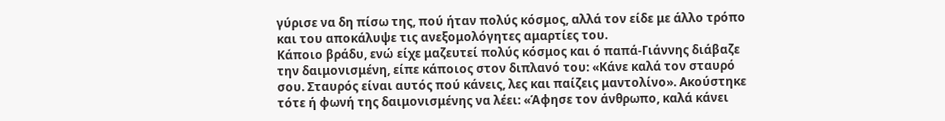γύρισε να δη πίσω της, πού ήταν πολύς κόσμος, αλλά τον είδε με άλλο τρόπο και του αποκάλυψε τις ανεξομολόγητες αμαρτίες του.
Κάποιο βράδυ, ενώ είχε μαζευτεί πολύς κόσμος και ό παπά-Γιάννης διάβαζε την δαιμονισμένη, είπε κάποιος στον διπλανό του: «Κάνε καλά τον σταυρό σου. Σταυρός είναι αυτός πού κάνεις, λες και παίζεις μαντολίνο». Ακούστηκε τότε ή φωνή της δαιμονισμένης να λέει: «Άφησε τον άνθρωπο, καλά κάνει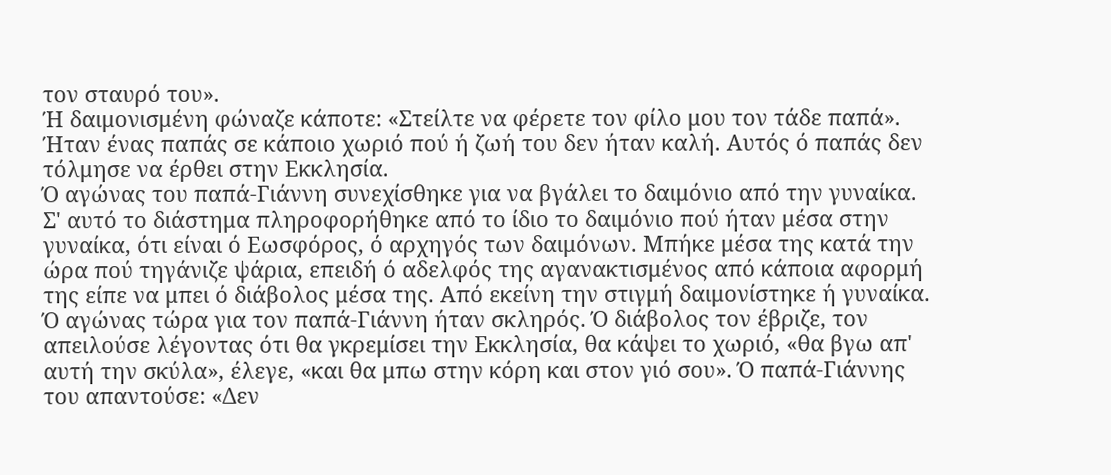τον σταυρό του».
Ή δαιμονισμένη φώναζε κάποτε: «Στείλτε να φέρετε τον φίλο μου τον τάδε παπά». Ήταν ένας παπάς σε κάποιο χωριό πού ή ζωή του δεν ήταν καλή. Αυτός ό παπάς δεν τόλμησε να έρθει στην Εκκλησία.
Ό αγώνας του παπά-Γιάννη συνεχίσθηκε για να βγάλει το δαιμόνιο από την γυναίκα. Σ' αυτό το διάστημα πληροφορήθηκε από το ίδιο το δαιμόνιο πού ήταν μέσα στην γυναίκα, ότι είναι ό Εωσφόρος, ό αρχηγός των δαιμόνων. Μπήκε μέσα της κατά την ώρα πού τηγάνιζε ψάρια, επειδή ό αδελφός της αγανακτισμένος από κάποια αφορμή της είπε να μπει ό διάβολος μέσα της. Από εκείνη την στιγμή δαιμονίστηκε ή γυναίκα.
Ό αγώνας τώρα για τον παπά-Γιάννη ήταν σκληρός. Ό διάβολος τον έβριζε, τον απειλούσε λέγοντας ότι θα γκρεμίσει την Εκκλησία, θα κάψει το χωριό, «θα βγω απ' αυτή την σκύλα», έλεγε, «και θα μπω στην κόρη και στον γιό σου». Ό παπά-Γιάννης του απαντούσε: «Δεν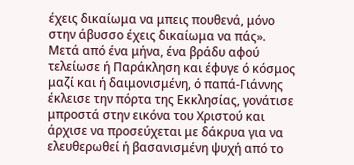έχεις δικαίωμα να μπεις πουθενά, μόνο στην άβυσσο έχεις δικαίωμα να πάς».
Μετά από ένα μήνα, ένα βράδυ αφού τελείωσε ή Παράκληση και έφυγε ό κόσμος μαζί και ή δαιμονισμένη, ό παπά-Γιάννης έκλεισε την πόρτα της Εκκλησίας, γονάτισε μπροστά στην εικόνα του Χριστού και άρχισε να προσεύχεται με δάκρυα για να ελευθερωθεί ή βασανισμένη ψυχή από το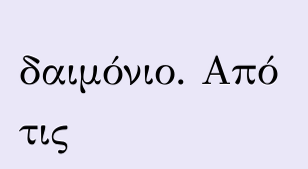δαιμόνιο. Από τις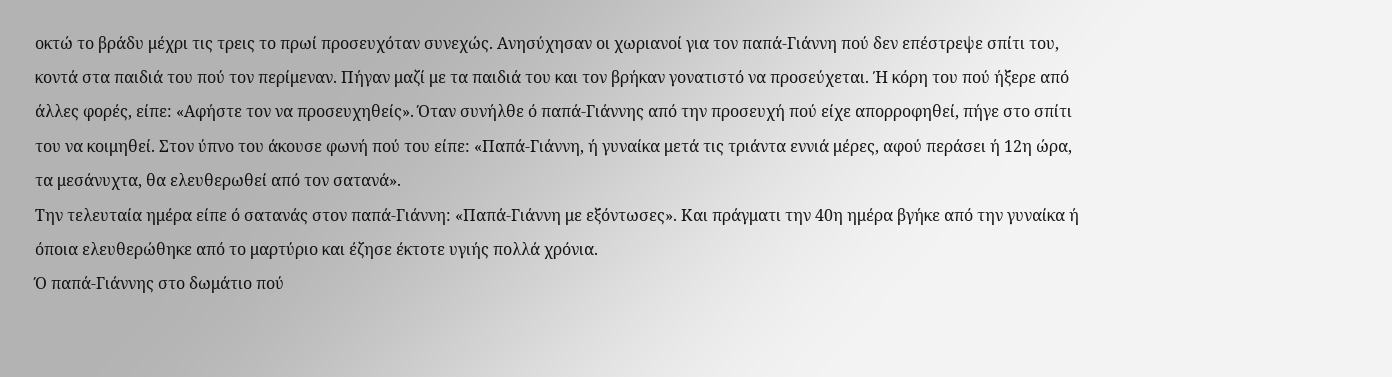οκτώ το βράδυ μέχρι τις τρεις το πρωί προσευχόταν συνεχώς. Ανησύχησαν οι χωριανοί για τον παπά-Γιάννη πού δεν επέστρεψε σπίτι του, κοντά στα παιδιά του πού τον περίμεναν. Πήγαν μαζί με τα παιδιά του και τον βρήκαν γονατιστό να προσεύχεται. Ή κόρη του πού ήξερε από άλλες φορές, είπε: «Αφήστε τον να προσευχηθείς». Όταν συνήλθε ό παπά-Γιάννης από την προσευχή πού είχε απορροφηθεί, πήγε στο σπίτι του να κοιμηθεί. Στον ύπνο του άκουσε φωνή πού του είπε: «Παπά-Γιάννη, ή γυναίκα μετά τις τριάντα εννιά μέρες, αφού περάσει ή 12η ώρα, τα μεσάνυχτα, θα ελευθερωθεί από τον σατανά».
Την τελευταία ημέρα είπε ό σατανάς στον παπά-Γιάννη: «Παπά-Γιάννη με εξόντωσες». Και πράγματι την 40η ημέρα βγήκε από την γυναίκα ή όποια ελευθερώθηκε από το μαρτύριο και έζησε έκτοτε υγιής πολλά χρόνια.
Ό παπά-Γιάννης στο δωμάτιο πού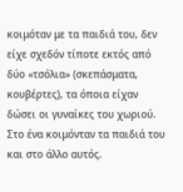κοιμόταν με τα παιδιά του, δεν είχε σχεδόν τίποτε εκτός από δύο «τσόλια» (σκεπάσματα, κουβέρτες), τα όποια είχαν δώσει οι γυναίκες του χωριού. Στο ένα κοιμόνταν τα παιδιά του και στο άλλο αυτός.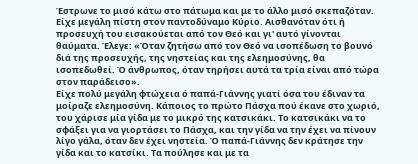Έστρωνε το μισό κάτω στο πάτωμα και με το άλλο μισό σκεπαζόταν. Είχε μεγάλη πίστη στον παντοδύναμο Κύριο. Αισθανόταν ότι ή προσευχή του εισακούεται από τον Θεό και γι' αυτό γίνονται θαύματα. Έλεγε: «Όταν ζητήσω από τον Θεό να ισοπέδωση το βουνό διά της προσευχής, της νηστείας και της ελεημοσύνης, θα ισοπεδωθεί. Ό άνθρωπος, όταν τηρήσει αυτά τα τρία είναι από τώρα στον παράδεισο».
Είχε πολύ μεγάλη φτώχεια ό παπά-Γιάννης γιατί όσα του έδιναν τα μοίραζε ελεημοσύνη. Κάποιος το πρώτο Πάσχα πού έκανε στο χωριό, του χάρισε μία γίδα με το μικρό της κατσικάκι. Το κατσικάκι να το σφάξει για να γιορτάσει το Πάσχα, και την γίδα να την έχει να πίνουν λίγο γάλα, όταν δεν έχει νηστεία. Ό παπά-Γιάννης δεν κράτησε την γίδα και το κατσίκι. Τα πούλησε και με τα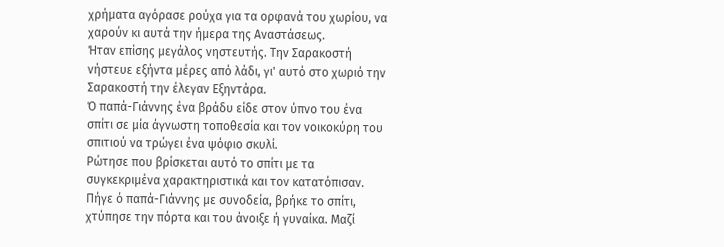χρήματα αγόρασε ρούχα για τα ορφανά του χωρίου, να χαρούν κι αυτά την ήμερα της Αναστάσεως.
Ήταν επίσης μεγάλος νηστευτής. Την Σαρακοστή νήστευε εξήντα μέρες από λάδι, γι' αυτό στο χωριό την Σαρακοστή την έλεγαν Εξηντάρα.
Ό παπά-Γιάννης ένα βράδυ είδε στον ύπνο του ένα σπίτι σε μία άγνωστη τοποθεσία και τον νοικοκύρη του σπιτιού να τρώγει ένα ψόφιο σκυλί.
Ρώτησε που βρίσκεται αυτό το σπίτι με τα συγκεκριμένα χαρακτηριστικά και τον κατατόπισαν. Πήγε ό παπά-Γιάννης με συνοδεία, βρήκε το σπίτι, χτύπησε την πόρτα και του άνοιξε ή γυναίκα. Μαζί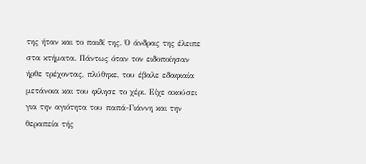της ήταν και το παιδί της. Ό άνδρας της έλειπε στα κτήματα. Πάντως όταν τον ειδοποίησαν ήρθε τρέχοντας, πλύθηκε, του έβαλε εδαφιαία μετάνοια και του φίλησε το χέρι. Είχε ακούσει για την αγιότητα του παπά-Γιάννη και την θεραπεία τής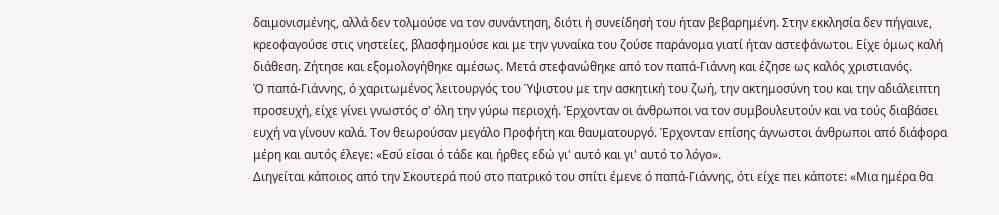δαιμονισμένης, αλλά δεν τολμούσε να τον συνάντηση, διότι ή συνείδησή του ήταν βεβαρημένη. Στην εκκλησία δεν πήγαινε, κρεοφαγούσε στις νηστείες, βλασφημούσε και με την γυναίκα του ζούσε παράνομα γιατί ήταν αστεφάνωτοι. Είχε όμως καλή διάθεση. Ζήτησε και εξομολογήθηκε αμέσως. Μετά στεφανώθηκε από τον παπά-Γιάννη και έζησε ως καλός χριστιανός.
Ό παπά-Γιάννης, ό χαριτωμένος λειτουργός του Ύψιστου με την ασκητική του ζωή, την ακτημοσύνη του και την αδιάλειπτη προσευχή, είχε γίνει γνωστός σ' όλη την γύρω περιοχή. Έρχονταν οι άνθρωποι να τον συμβουλευτούν και να τούς διαβάσει ευχή να γίνουν καλά. Τον θεωρούσαν μεγάλο Προφήτη και θαυματουργό. Έρχονταν επίσης άγνωστοι άνθρωποι από διάφορα μέρη και αυτός έλεγε: «Εσύ είσαι ό τάδε και ήρθες εδώ γι' αυτό και γι' αυτό το λόγο».
Διηγείται κάποιος από την Σκουτερά πού στο πατρικό του σπίτι έμενε ό παπά-Γιάννης, ότι είχε πει κάποτε: «Μια ημέρα θα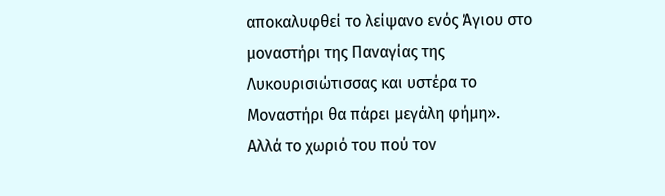αποκαλυφθεί το λείψανο ενός Άγιου στο μοναστήρι της Παναγίας της Λυκουρισιώτισσας και υστέρα το Μοναστήρι θα πάρει μεγάλη φήμη».
Αλλά το χωριό του πού τον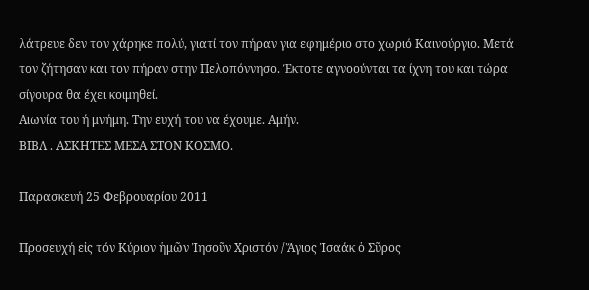λάτρευε δεν τον χάρηκε πολύ, γιατί τον πήραν για εφημέριο στο χωριό Καινούργιο. Μετά τον ζήτησαν και τον πήραν στην Πελοπόννησο. Έκτοτε αγνοούνται τα ίχνη του και τώρα σίγουρα θα έχει κοιμηθεί.
Αιωνία του ή μνήμη. Την ευχή του να έχουμε. Αμήν.
ΒΙΒΛ . ΑΣΚΗΤΕΣ ΜΕΣΑ ΣΤΟΝ ΚΟΣΜΟ.

Παρασκευή 25 Φεβρουαρίου 2011

Προσευχή εἰς τόν Κύριον ἡμῶν Ἰησοῦν Χριστόν / Ἅγιος Ἰσαάκ ὁ Σῦρος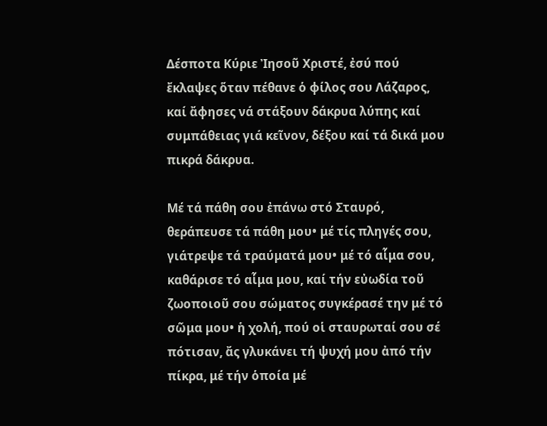Δέσποτα Κύριε Ἰησοῦ Χριστέ, ἐσύ πού ἔκλαψες ὅταν πέθανε ὁ φίλος σου Λάζαρος, καί ἄφησες νά στάξουν δάκρυα λύπης καί συμπάθειας γιά κεῖνον, δέξου καί τά δικά μου πικρά δάκρυα.

Μέ τά πάθη σου ἐπάνω στό Σταυρό, θεράπευσε τά πάθη μου• μέ τίς πληγές σου, γιάτρεψε τά τραύματά μου• μέ τό αἷμα σου, καθάρισε τό αἷμα μου, καί τήν εὐωδία τοῦ ζωοποιοῦ σου σώματος συγκέρασέ την μέ τό σῶμα μου• ἡ χολή, πού οἱ σταυρωταί σου σέ πότισαν, ἄς γλυκάνει τή ψυχή μου ἀπό τήν πίκρα, μέ τήν ὁποία μέ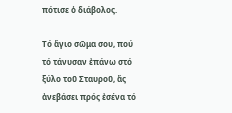πότισε ὁ διάβολος.

Τό ἅγιο σῶμα σου, πού τό τάνυσαν ἐπάνω στό ξύλο τοῦ Σταυροῦ, ἄς ἀνεβάσει πρός ἐσένα τό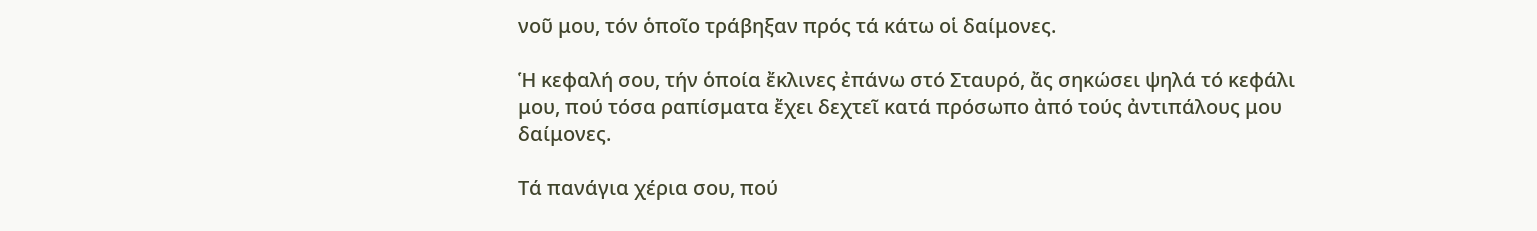νοῦ μου, τόν ὁποῖο τράβηξαν πρός τά κάτω οἱ δαίμονες.

Ἡ κεφαλή σου, τήν ὁποία ἔκλινες ἐπάνω στό Σταυρό, ἄς σηκώσει ψηλά τό κεφάλι μου, πού τόσα ραπίσματα ἔχει δεχτεῖ κατά πρόσωπο ἀπό τούς ἀντιπάλους μου δαίμονες.

Τά πανάγια χέρια σου, πού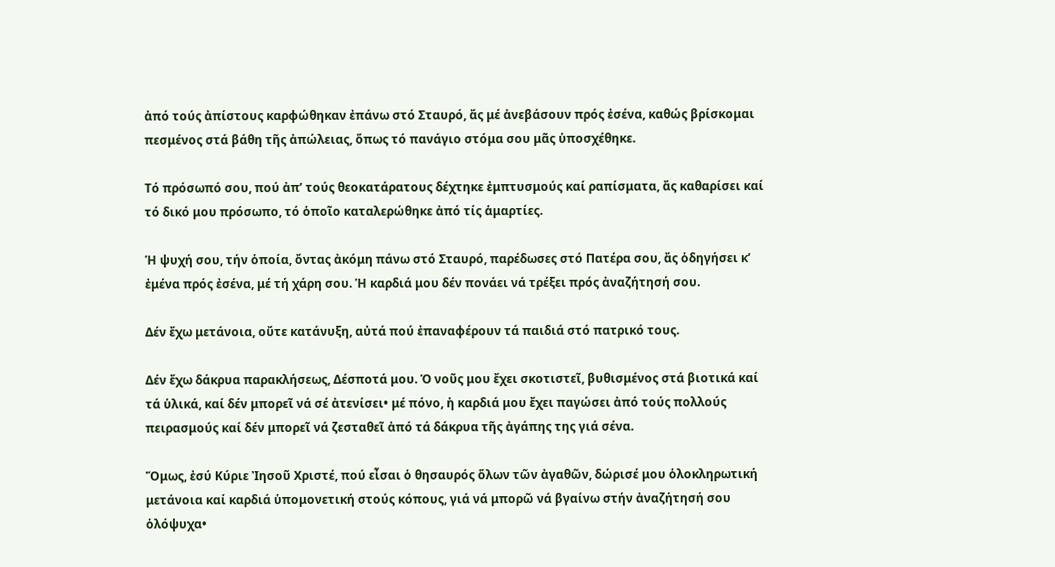ἀπό τούς ἀπίστους καρφώθηκαν ἐπάνω στό Σταυρό, ἄς μέ ἀνεβάσουν πρός ἐσένα, καθώς βρίσκομαι πεσμένος στά βάθη τῆς ἀπώλειας, ὅπως τό πανάγιο στόμα σου μᾶς ὑποσχέθηκε.

Τό πρόσωπό σου, πού ἀπ’ τούς θεοκατάρατους δέχτηκε ἐμπτυσμούς καί ραπίσματα, ἄς καθαρίσει καί τό δικό μου πρόσωπο, τό ὁποῖο καταλερώθηκε ἀπό τίς ἁμαρτίες.

Ἡ ψυχή σου, τήν ὁποία, ὄντας ἀκόμη πάνω στό Σταυρό, παρέδωσες στό Πατέρα σου, ἄς ὁδηγήσει κ’ ἐμένα πρός ἐσένα, μέ τή χάρη σου. Ἡ καρδιά μου δέν πονάει νά τρέξει πρός ἀναζήτησή σου.

Δέν ἔχω μετάνοια, οὔτε κατάνυξη, αὐτά πού ἐπαναφέρουν τά παιδιά στό πατρικό τους.

Δέν ἔχω δάκρυα παρακλήσεως, Δέσποτά μου. Ὁ νοῦς μου ἔχει σκοτιστεῖ, βυθισμένος στά βιοτικά καί τά ὑλικά, καί δέν μπορεῖ νά σέ ἀτενίσει• μέ πόνο, ἡ καρδιά μου ἔχει παγώσει ἀπό τούς πολλούς πειρασμούς καί δέν μπορεῖ νά ζεσταθεῖ ἀπό τά δάκρυα τῆς ἀγάπης της γιά σένα.

Ὅμως, ἐσύ Κύριε Ἰησοῦ Χριστέ, πού εἶσαι ὁ θησαυρός ὅλων τῶν ἀγαθῶν, δώρισέ μου ὁλοκληρωτική μετάνοια καί καρδιά ὑπομονετική στούς κόπους, γιά νά μπορῶ νά βγαίνω στήν ἀναζήτησή σου ὁλόψυχα•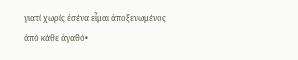γιατί χωρίς ἐσένα εἶμαι ἀποξενωμένος ἀπό κάθε ἀγαθό•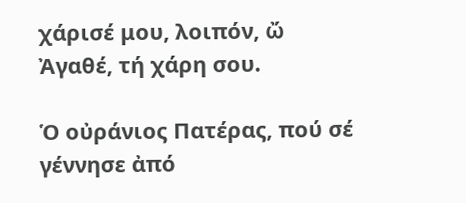χάρισέ μου, λοιπόν, ὤ Ἀγαθέ, τή χάρη σου.

Ὁ οὐράνιος Πατέρας, πού σέ γέννησε ἀπό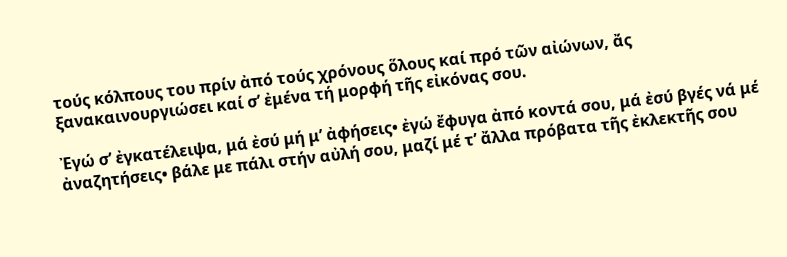τούς κόλπους του πρίν ἀπό τούς χρόνους ὅλους καί πρό τῶν αἰώνων, ἄς ξανακαινουργιώσει καί σ’ ἐμένα τή μορφή τῆς εἰκόνας σου.

Ἐγώ σ’ ἐγκατέλειψα, μά ἐσύ μή μ’ ἀφήσεις• ἐγώ ἔφυγα ἀπό κοντά σου, μά ἐσύ βγές νά μέ ἀναζητήσεις• βάλε με πάλι στήν αὐλή σου, μαζί μέ τ’ ἄλλα πρόβατα τῆς ἐκλεκτῆς σου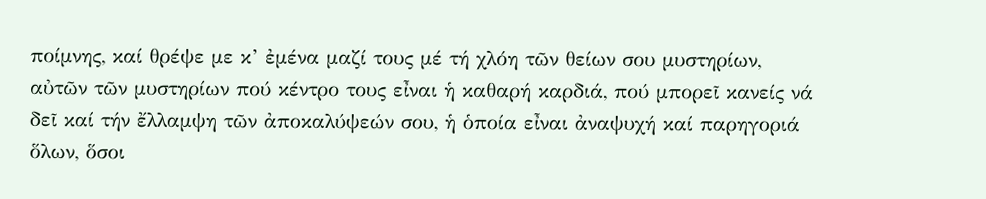ποίμνης, καί θρέψε με κ’ ἐμένα μαζί τους μέ τή χλόη τῶν θείων σου μυστηρίων, αὐτῶν τῶν μυστηρίων πού κέντρο τους εἶναι ἡ καθαρή καρδιά, πού μπορεῖ κανείς νά δεῖ καί τήν ἔλλαμψη τῶν ἀποκαλύψεών σου, ἡ ὁποία εἶναι ἀναψυχή καί παρηγοριά ὅλων, ὅσοι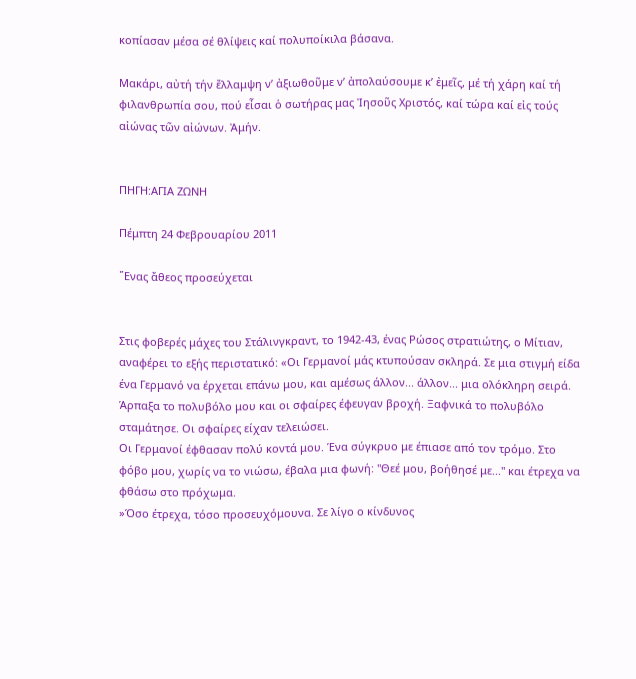κοπίασαν μέσα σέ θλίψεις καί πολυποίκιλα βάσανα.

Μακάρι, αὐτή τήν ἔλλαμψη ν’ ἀξιωθοῦμε ν’ ἀπολαύσουμε κ’ ἐμεῖς, μέ τή χάρη καί τή φιλανθρωπία σου, πού εἶσαι ὁ σωτήρας μας Ἰησοῦς Χριστός, καί τώρα καί εἰς τούς αἰώνας τῶν αἰώνων. Ἀμήν.


ΠΗΓΗ:ΑΓΙΑ ΖΩΝΗ

Πέμπτη 24 Φεβρουαρίου 2011

῞Ενας ἄθεος προσεύχεται


Στις φοβερές μάχες του Στάλινγκραντ, το 1942-43, ένας Ρώσος στρατιώτης, ο Μίτιαν, αναφέρει το εξής περιστατικό: «Οι Γερμανοί μάς κτυπούσαν σκληρά. Σε μια στιγμή είδα ένα Γερμανό να έρχεται επάνω μου, και αμέσως άλλον... άλλον... μια ολόκληρη σειρά. Άρπαξα το πολυβόλο μου και οι σφαίρες έφευγαν βροχή. Ξαφνικά το πολυβόλο σταμάτησε. Οι σφαίρες είχαν τελειώσει.
Οι Γερμανοί έφθασαν πολύ κοντά μου. Ένα σύγκρυο με έπιασε από τον τρόμο. Στο φόβο μου, χωρίς να το νιώσω, έβαλα μια φωνή: "Θεέ μου, βοήθησέ με..." και έτρεχα να φθάσω στο πρόχωμα.
»Όσο έτρεχα, τόσο προσευχόμουνα. Σε λίγο ο κίνδυνος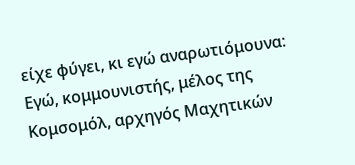είχε φύγει, κι εγώ αναρωτιόμουνα: Εγώ, κομμουνιστής, μέλος της Κομσομόλ, αρχηγός Μαχητικών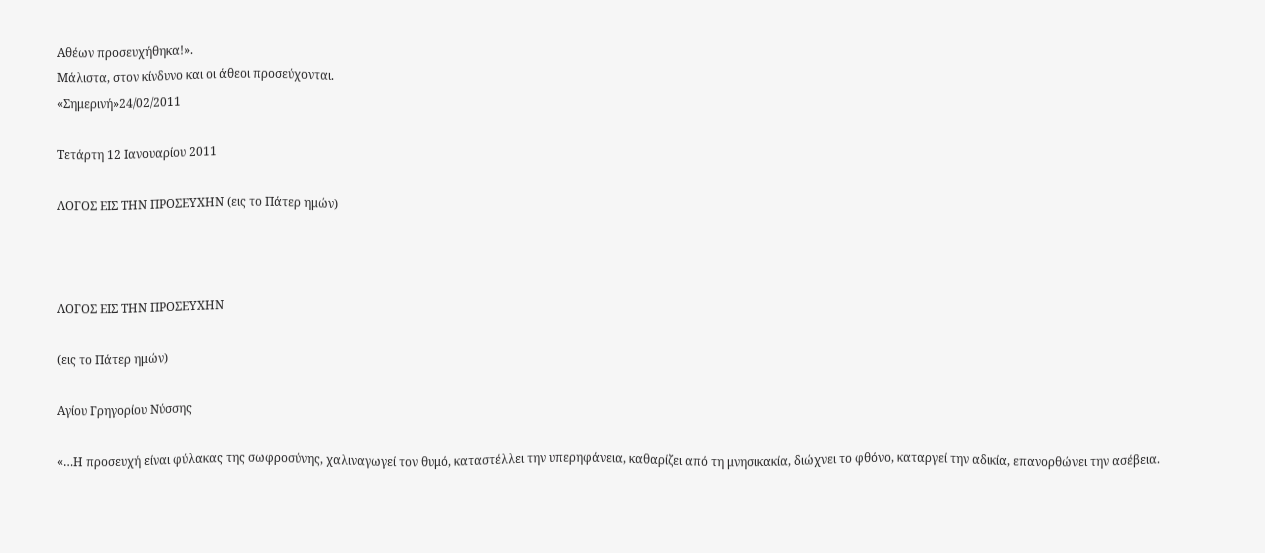Αθέων προσευχήθηκα!».
Μάλιστα, στον κίνδυνο και οι άθεοι προσεύχονται.
«Σημερινή»24/02/2011

Τετάρτη 12 Ιανουαρίου 2011

ΛΟΓΟΣ ΕΙΣ ΤΗΝ ΠΡΟΣΕΥΧΗΝ (εις το Πάτερ ημών)



ΛΟΓΟΣ ΕΙΣ ΤΗΝ ΠΡΟΣΕΥΧΗΝ

(εις το Πάτερ ημών)

Αγίου Γρηγορίου Νύσσης

«…Η προσευχή είναι φύλακας της σωφροσύνης, χαλιναγωγεί τον θυμό, καταστέλλει την υπερηφάνεια, καθαρίζει από τη μνησικακία, διώχνει το φθόνο, καταργεί την αδικία, επανορθώνει την ασέβεια.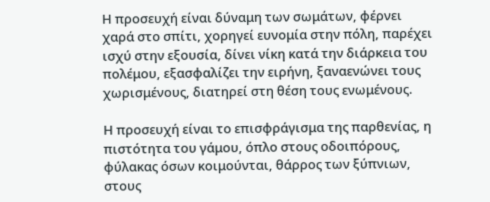Η προσευχή είναι δύναμη των σωμάτων, φέρνει χαρά στο σπίτι, χορηγεί ευνομία στην πόλη, παρέχει ισχύ στην εξουσία, δίνει νίκη κατά την διάρκεια του πολέμου, εξασφαλίζει την ειρήνη, ξαναενώνει τους χωρισμένους, διατηρεί στη θέση τους ενωμένους.

Η προσευχή είναι το επισφράγισμα της παρθενίας, η πιστότητα του γάμου, όπλο στους οδοιπόρους, φύλακας όσων κοιμούνται, θάρρος των ξύπνιων, στους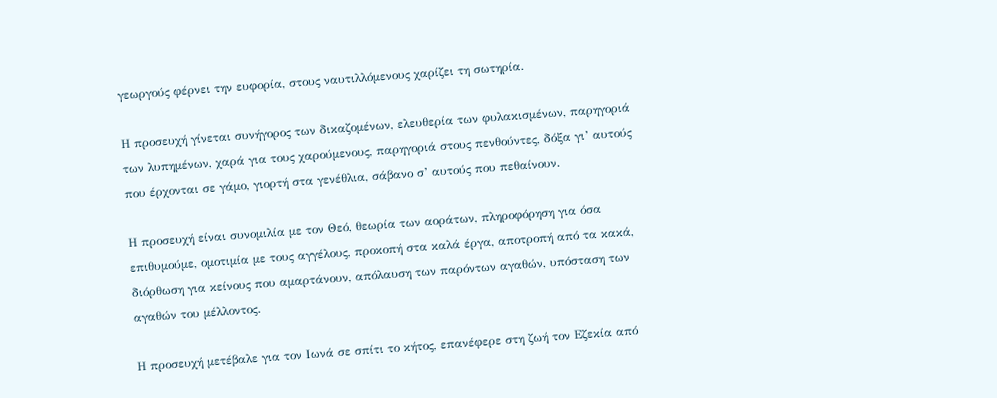γεωργούς φέρνει την ευφορία, στους ναυτιλλόμενους χαρίζει τη σωτηρία.

Η προσευχή γίνεται συνήγορος των δικαζομένων, ελευθερία των φυλακισμένων, παρηγοριά των λυπημένων, χαρά για τους χαρούμενους, παρηγοριά στους πενθούντες, δόξα γι’ αυτούς που έρχονται σε γάμο, γιορτή στα γενέθλια, σάβανο σ’ αυτούς που πεθαίνουν.

Η προσευχή είναι συνομιλία με τον Θεό, θεωρία των αοράτων, πληροφόρηση για όσα επιθυμούμε, ομοτιμία με τους αγγέλους, προκοπή στα καλά έργα, αποτροπή από τα κακά, διόρθωση για κείνους που αμαρτάνουν, απόλαυση των παρόντων αγαθών, υπόσταση των αγαθών του μέλλοντος.

Η προσευχή μετέβαλε για τον Ιωνά σε σπίτι το κήτος, επανέφερε στη ζωή τον Εζεκία από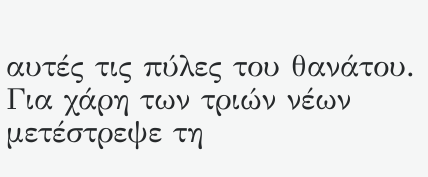αυτές τις πύλες του θανάτου. Για χάρη των τριών νέων μετέστρεψε τη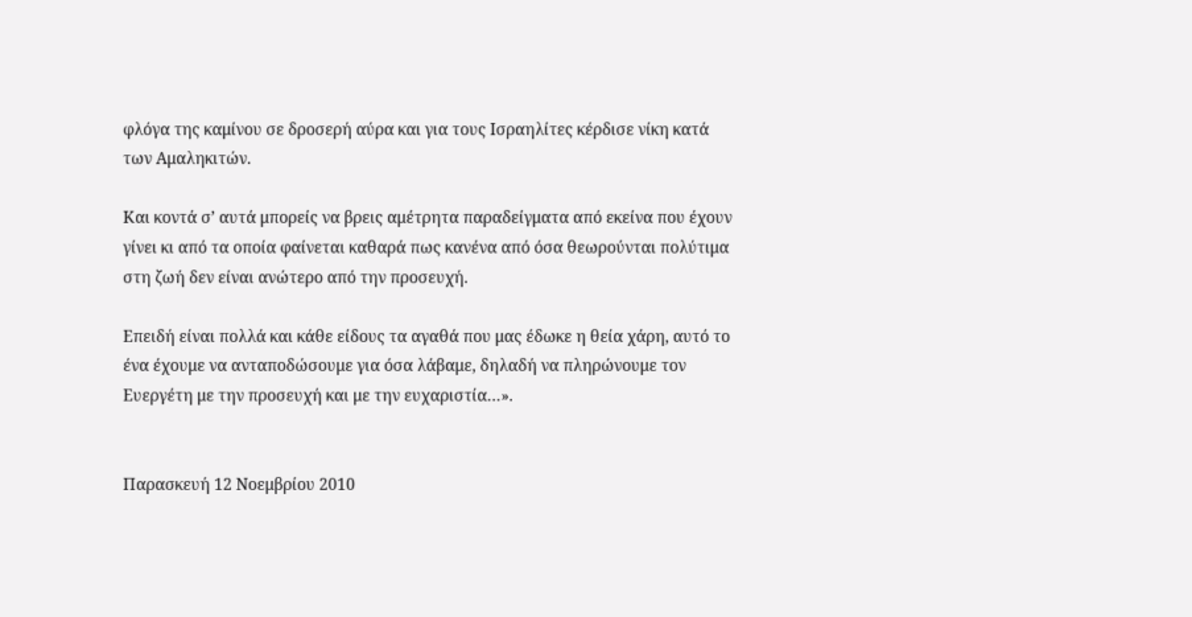φλόγα της καμίνου σε δροσερή αύρα και για τους Ισραηλίτες κέρδισε νίκη κατά των Αμαληκιτών.

Και κοντά σ’ αυτά μπορείς να βρεις αμέτρητα παραδείγματα από εκείνα που έχουν γίνει κι από τα οποία φαίνεται καθαρά πως κανένα από όσα θεωρούνται πολύτιμα στη ζωή δεν είναι ανώτερο από την προσευχή.

Επειδή είναι πολλά και κάθε είδους τα αγαθά που μας έδωκε η θεία χάρη, αυτό το ένα έχουμε να ανταποδώσουμε για όσα λάβαμε, δηλαδή να πληρώνουμε τον Ευεργέτη με την προσευχή και με την ευχαριστία…».


Παρασκευή 12 Νοεμβρίου 2010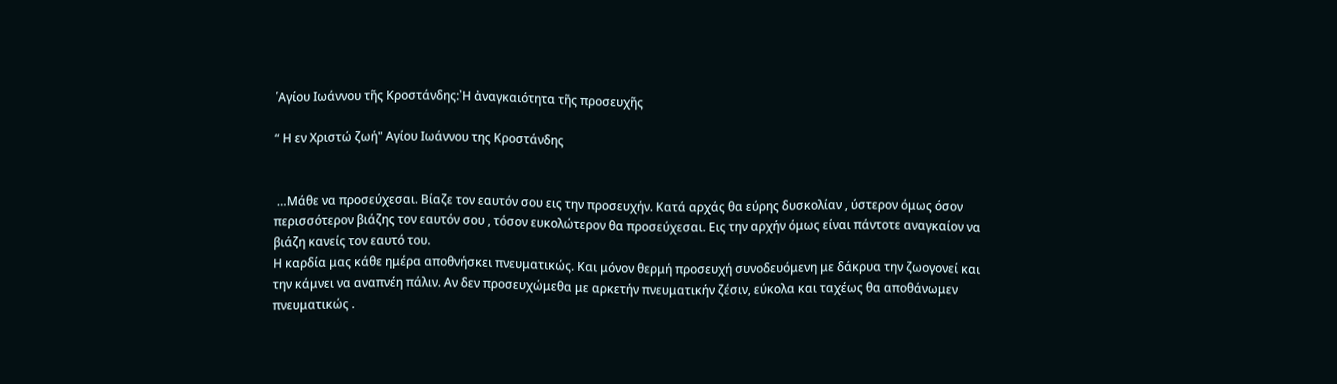῾Αγίου Ιωάννου τῆς Κροστάνδης:᾿Η ἀναγκαιότητα τῆς προσευχῆς

“ Η εν Χριστώ ζωή" Αγίου Ιωάννου της Κροστάνδης


 …Μάθε να προσεύχεσαι. Βίαζε τον εαυτόν σου εις την προσευχήν. Κατά αρχάς θα εύρης δυσκολίαν , ύστερον όμως όσον περισσότερον βιάζης τον εαυτόν σου , τόσον ευκολώτερον θα προσεύχεσαι. Εις την αρχήν όμως είναι πάντοτε αναγκαίον να βιάζη κανείς τον εαυτό του.
Η καρδία μας κάθε ημέρα αποθνήσκει πνευματικώς. Και μόνον θερμή προσευχή συνοδευόμενη με δάκρυα την ζωογονεί και την κάμνει να αναπνέη πάλιν. Αν δεν προσευχώμεθα με αρκετήν πνευματικήν ζέσιν, εύκολα και ταχέως θα αποθάνωμεν πνευματικώς .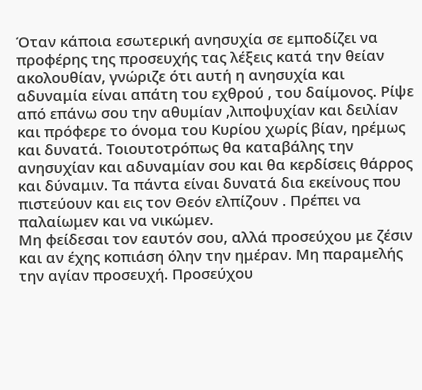Όταν κάποια εσωτερική ανησυχία σε εμποδίζει να προφέρης της προσευχής τας λέξεις κατά την θείαν ακολουθίαν, γνώριζε ότι αυτή η ανησυχία και αδυναμία είναι απάτη του εχθρού , του δαίμονος. Ρίψε από επάνω σου την αθυμίαν ,λιποψυχίαν και δειλίαν και πρόφερε το όνομα του Κυρίου χωρίς βίαν, ηρέμως και δυνατά. Τοιουτοτρόπως θα καταβάλης την ανησυχίαν και αδυναμίαν σου και θα κερδίσεις θάρρος και δύναμιν. Τα πάντα είναι δυνατά δια εκείνους που πιστεύουν και εις τον Θεόν ελπίζουν . Πρέπει να παλαίωμεν και να νικώμεν.
Μη φείδεσαι τον εαυτόν σου, αλλά προσεύχου με ζέσιν και αν έχης κοπιάση όλην την ημέραν. Μη παραμελής την αγίαν προσευχή. Προσεύχου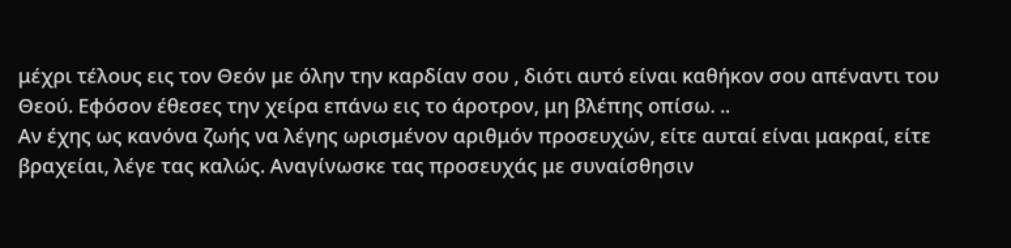μέχρι τέλους εις τον Θεόν με όλην την καρδίαν σου , διότι αυτό είναι καθήκον σου απέναντι του Θεού. Εφόσον έθεσες την χείρα επάνω εις το άροτρον, μη βλέπης οπίσω. ..
Αν έχης ως κανόνα ζωής να λέγης ωρισμένον αριθμόν προσευχών, είτε αυταί είναι μακραί, είτε
βραχείαι, λέγε τας καλώς. Αναγίνωσκε τας προσευχάς με συναίσθησιν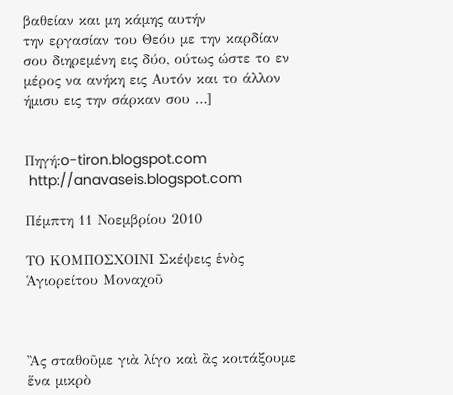βαθείαν και μη κάμης αυτήν
την εργασίαν του Θεόυ με την καρδίαν σου διηρεμένη εις δύο, ούτως ώστε το εν μέρος να ανήκη εις Αυτόν και το άλλον ήμισυ εις την σάρκαν σου …]


Πηγή:o-tiron.blogspot.com
 http://anavaseis.blogspot.com

Πέμπτη 11 Νοεμβρίου 2010

ΤΟ ΚΟΜΠΟΣΧΟΙΝΙ Σκέψεις ἑνὸς Ἁγιορείτου Μοναχοῦ



Ἂς σταθοῦμε γιὰ λίγο καὶ ἂς κοιτάξουμε ἕνα μικρὸ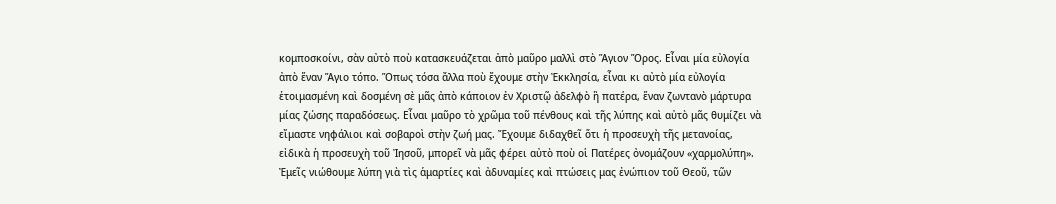κομποσκοίνι, σὰν αὐτὸ ποὺ κατασκευάζεται ἀπὸ μαῦρο μαλλὶ στὸ Ἅγιον Ὅρος. Εἶναι μία εὐλογία ἀπὸ ἕναν Ἅγιο τόπο. Ὅπως τόσα ἄλλα ποὺ ἔχουμε στὴν Ἐκκλησία, εἶναι κι αὐτὸ μία εὐλογία ἑτοιμασμένη καὶ δοσμένη σὲ μᾶς ἀπὸ κάποιον ἐν Χριστῷ ἀδελφὸ ἢ πατέρα, ἕναν ζωντανὸ μάρτυρα μίας ζώσης παραδόσεως. Εἶναι μαῦρο τὸ χρῶμα τοῦ πένθους καὶ τῆς λύπης καὶ αὐτὸ μᾶς θυμίζει νὰ εἴμαστε νηφάλιοι καὶ σοβαροὶ στὴν ζωή μας. Ἔχουμε διδαχθεῖ ὅτι ἡ προσευχὴ τῆς μετανοίας, εἰδικὰ ἡ προσευχὴ τοῦ Ἰησοῦ, μπορεῖ νὰ μᾶς φέρει αὐτὸ ποὺ οἱ Πατέρες ὀνομάζουν «χαρμολύπη». Ἐμεῖς νιώθουμε λύπη γιὰ τὶς ἁμαρτίες καὶ ἀδυναμίες καὶ πτώσεις μας ἐνώπιον τοῦ Θεοῦ, τῶν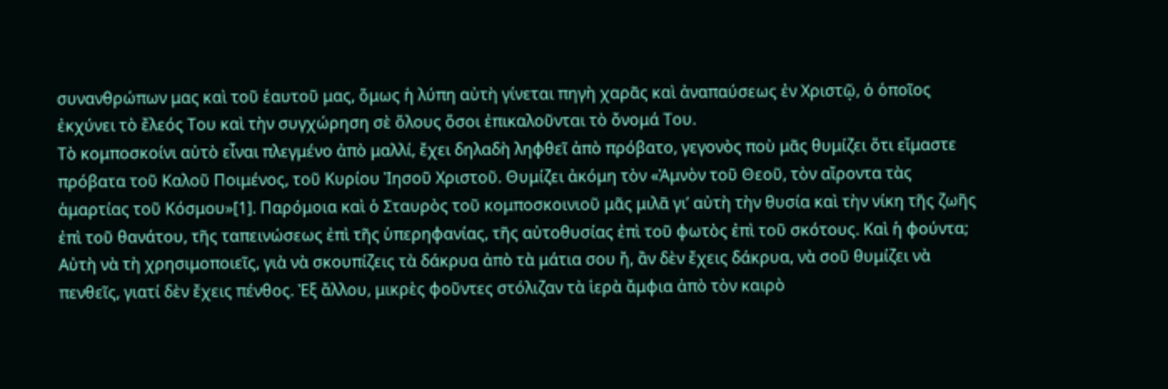συνανθρώπων μας καὶ τοῦ ἑαυτοῦ μας, ὅμως ἡ λύπη αὐτὴ γίνεται πηγὴ χαρᾶς καὶ ἀναπαύσεως ἐν Χριστῷ, ὁ ὁποῖος ἐκχύνει τὸ ἔλεός Του καὶ τὴν συγχώρηση σὲ ὅλους ὅσοι ἐπικαλοῦνται τὸ ὄνομά Του.
Τὸ κομποσκοίνι αὐτὸ εἶναι πλεγμένο ἀπὸ μαλλί, ἔχει δηλαδὴ ληφθεῖ ἀπὸ πρόβατο, γεγονὸς ποὺ μᾶς θυμίζει ὅτι εἴμαστε πρόβατα τοῦ Καλοῦ Ποιμένος, τοῦ Κυρίου Ἰησοῦ Χριστοῦ. Θυμίζει ἀκόμη τὸν «Ἀμνὸν τοῦ Θεοῦ, τὸν αἴροντα τὰς ἁμαρτίας τοῦ Κόσμου»[1]. Παρόμοια καὶ ὁ Σταυρὸς τοῦ κομποσκοινιοῦ μᾶς μιλᾶ γι’ αὐτὴ τὴν θυσία καὶ τὴν νίκη τῆς ζωῆς ἐπὶ τοῦ θανάτου, τῆς ταπεινώσεως ἐπὶ τῆς ὑπερηφανίας, τῆς αὐτοθυσίας ἐπὶ τοῦ φωτὸς ἐπὶ τοῦ σκότους. Καὶ ἡ φούντα; Αὐτὴ νὰ τὴ χρησιμοποιεῖς, γιὰ νὰ σκουπίζεις τὰ δάκρυα ἀπὸ τὰ μάτια σου ἤ, ἂν δὲν ἔχεις δάκρυα, νὰ σοῦ θυμίζει νὰ πενθεῖς, γιατί δὲν ἔχεις πένθος. Ἐξ ἄλλου, μικρὲς φοῦντες στόλιζαν τὰ ἱερὰ ἄμφια ἀπὸ τὸν καιρὸ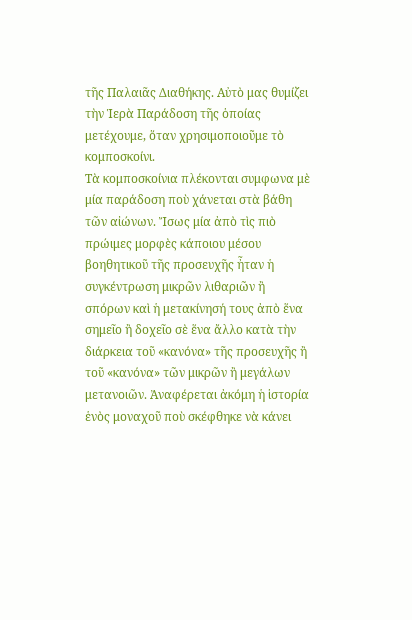τῆς Παλαιᾶς Διαθήκης. Αὐτὸ μας θυμίζει τὴν Ἱερὰ Παράδοση τῆς ὁποίας μετέχουμε, ὅταν χρησιμοποιοῦμε τὸ κομποσκοίνι.
Τὰ κομποσκοίνια πλέκονται συμφωνα μὲ μία παράδοση ποὺ χάνεται στὰ βάθη τῶν αἰώνων. Ἴσως μία ἀπὸ τὶς πιὸ πρώιμες μορφὲς κάποιου μέσου βοηθητικοῦ τῆς προσευχῆς ἦταν ἡ συγκέντρωση μικρῶν λιθαριῶν ἢ σπόρων καὶ ἡ μετακίνησή τους ἀπὸ ἕνα σημεῖο ἢ δοχεῖο σὲ ἕνα ἄλλο κατὰ τὴν διάρκεια τοῦ «κανόνα» τῆς προσευχῆς ἢ τοῦ «κανόνα» τῶν μικρῶν ἢ μεγάλων μετανοιῶν. Ἀναφέρεται ἀκόμη ἡ ἱστορία ἑνὸς μοναχοῦ ποὺ σκέφθηκε νὰ κάνει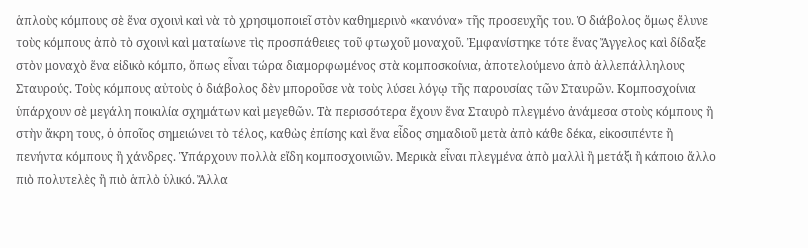ἁπλοὺς κόμπους σὲ ἕνα σχοινὶ καὶ νὰ τὸ χρησιμοποιεῖ στὸν καθημερινὸ «κανόνα» τῆς προσευχῆς του. Ὁ διάβολος ὅμως ἔλυνε τοὺς κόμπους ἀπὸ τὸ σχοινὶ καὶ ματαίωνε τὶς προσπάθειες τοῦ φτωχοῦ μοναχοῦ. Ἐμφανίστηκε τότε ἕνας Ἄγγελος καὶ δίδαξε στὸν μοναχὸ ἕνα εἰδικὸ κόμπο, ὅπως εἶναι τώρα διαμορφωμένος στὰ κομποσκοίνια, ἀποτελούμενο ἀπὸ ἀλλεπάλληλους Σταυρούς. Τοὺς κόμπους αὐτοὺς ὁ διάβολος δὲν μποροῦσε νὰ τοὺς λύσει λόγῳ τῆς παρουσίας τῶν Σταυρῶν. Κομποσχοίνια ὑπάρχουν σὲ μεγάλη ποικιλία σχημάτων καὶ μεγεθῶν. Τὰ περισσότερα ἔχουν ἕνα Σταυρὸ πλεγμένο ἀνάμεσα στοὺς κόμπους ἢ στὴν ἄκρη τους, ὁ ὁποῖος σημειώνει τὸ τέλος, καθὼς ἐπίσης καὶ ἕνα εἶδος σημαδιοῦ μετὰ ἀπὸ κάθε δέκα, εἰκοσιπέντε ἢ πενήντα κόμπους ἢ χάνδρες. Ὑπάρχουν πολλὰ εἴδη κομποσχοινιῶν. Μερικὰ εἶναι πλεγμένα ἀπὸ μαλλὶ ἢ μετάξι ἢ κάποιο ἄλλο πιὸ πολυτελὲς ἢ πιὸ ἁπλὸ ὑλικό. Ἄλλα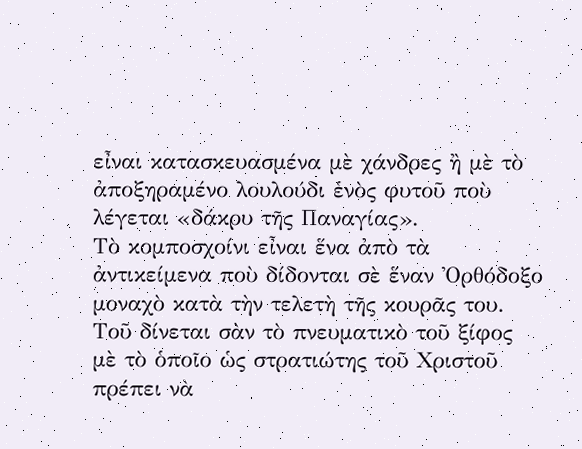εἶναι κατασκευασμένα μὲ χάνδρες ἢ μὲ τὸ ἀποξηραμένο λουλούδι ἑνὸς φυτοῦ ποὺ λέγεται «δάκρυ τῆς Παναγίας».
Τὸ κομποσχοίνι εἶναι ἕνα ἀπὸ τὰ ἀντικείμενα ποὺ δίδονται σὲ ἕναν Ὀρθόδοξο μοναχὸ κατὰ τὴν τελετὴ τῆς κουρᾶς του. Τοῦ δίνεται σὰν τὸ πνευματικὸ τοῦ ξίφος μὲ τὸ ὁποῖο ὡς στρατιώτης τοῦ Χριστοῦ πρέπει νὰ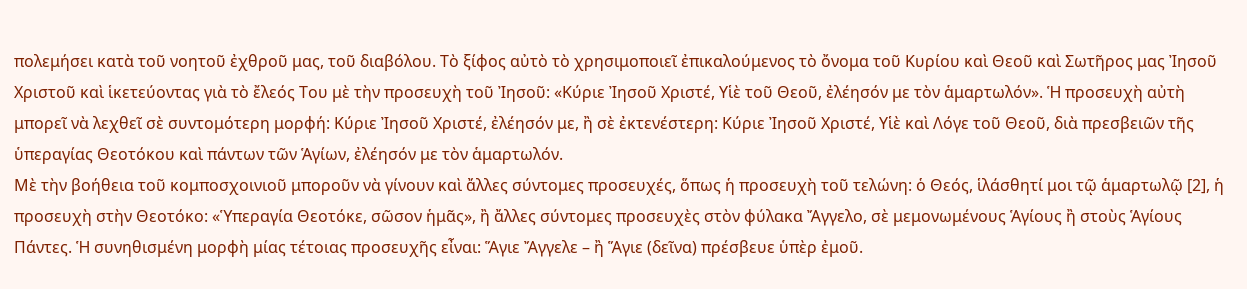πολεμήσει κατὰ τοῦ νοητοῦ ἐχθροῦ μας, τοῦ διαβόλου. Τὸ ξίφος αὐτὸ τὸ χρησιμοποιεῖ ἐπικαλούμενος τὸ ὄνομα τοῦ Κυρίου καὶ Θεοῦ καὶ Σωτῆρος μας Ἰησοῦ Χριστοῦ καὶ ἱκετεύοντας γιὰ τὸ ἔλεός Του μὲ τὴν προσευχὴ τοῦ Ἰησοῦ: «Κύριε Ἰησοῦ Χριστέ, Υἱὲ τοῦ Θεοῦ, ἐλέησόν με τὸν ἁμαρτωλόν». Ἡ προσευχὴ αὐτὴ μπορεῖ νὰ λεχθεῖ σὲ συντομότερη μορφή: Κύριε Ἰησοῦ Χριστέ, ἐλέησόν με, ἢ σὲ ἐκτενέστερη: Κύριε Ἰησοῦ Χριστέ, Υἱὲ καὶ Λόγε τοῦ Θεοῦ, διὰ πρεσβειῶν τῆς ὑπεραγίας Θεοτόκου καὶ πάντων τῶν Ἁγίων, ἐλέησόν με τὸν ἁμαρτωλόν.
Μὲ τὴν βοήθεια τοῦ κομποσχοινιοῦ μποροῦν νὰ γίνουν καὶ ἄλλες σύντομες προσευχές, ὅπως ἡ προσευχὴ τοῦ τελώνη: ὁ Θεός, ἱλάσθητί μοι τῷ ἁμαρτωλῷ [2], ἡ προσευχὴ στὴν Θεοτόκο: «Ὑπεραγία Θεοτόκε, σῶσον ἡμᾶς», ἢ ἄλλες σύντομες προσευχὲς στὸν φύλακα Ἄγγελο, σὲ μεμονωμένους Ἁγίους ἢ στοὺς Ἁγίους Πάντες. Ἡ συνηθισμένη μορφὴ μίας τέτοιας προσευχῆς εἶναι: Ἅγιε Ἄγγελε – ἢ Ἅγιε (δεῖνα) πρέσβευε ὑπὲρ ἐμοῦ.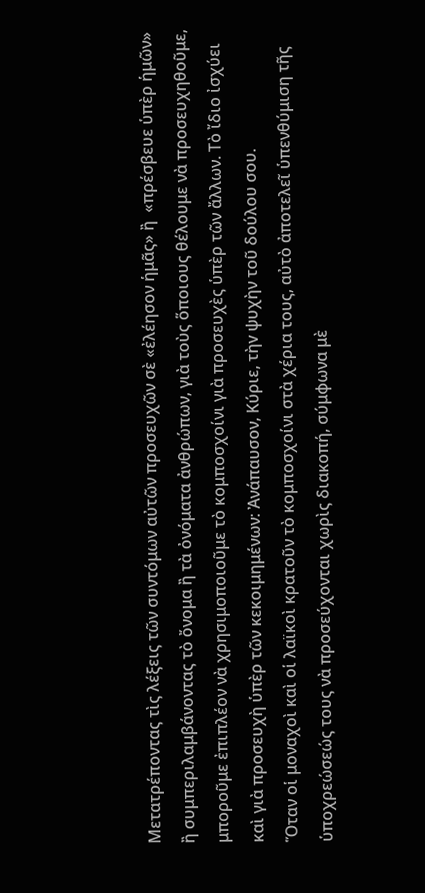Μετατρέποντας τὶς λέξεις τῶν συντόμων αὐτῶν προσευχῶν σὲ «ἐλέησον ἡμᾶς» ἢ  «πρέσβευε ὑπὲρ ἡμῶν» ἢ συμπεριλαμβάνοντας τὸ ὄνομα ἢ τὰ ὀνόματα ἀνθρώπων, γιὰ τοὺς ὅποιους θέλουμε νὰ προσευχηθοῦμε, μποροῦμε ἐπιπλέον νὰ χρησιμοποιοῦμε τὸ κομποσχοίνι γιὰ προσευχὲς ὑπὲρ τῶν ἄλλων. Τὸ ἴδιο ἰσχύει καὶ γιὰ προσευχὴ ὑπὲρ τῶν κεκοιμημένων: Ἀνάπαυσον, Κύριε, τὴv ψυχὴν τοῦ δούλου σου.
Ὅταν οἱ μοναχοὶ καὶ οἱ λαϊκοὶ κρατοῦν τὸ κομποσχοίνι στὰ χέρια τους, αὐτὸ ἀποτελεῖ ὑπενθύμιση τῆς ὑποχρεώσεώς τους νὰ προσεύχονται χωρὶς διακοπή, σύμφωνα μὲ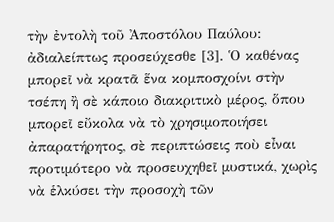τὴν ἐντολὴ τοῦ Ἀποστόλου Παύλου: ἀδιαλείπτως προσεύχεσθε [3]. Ὁ καθένας μπορεῖ νὰ κρατᾶ ἕνα κομποσχοίνι στὴν τσέπη ἢ σὲ κάποιο διακριτικὸ μέρος, ὅπου μπορεῖ εὔκολα νὰ τὸ χρησιμοποιήσει ἀπαρατήρητος, σὲ περιπτώσεις ποὺ εἶναι προτιμότερο νὰ προσευχηθεῖ μυστικά, χωρὶς νὰ ἑλκύσει τὴν προσοχὴ τῶν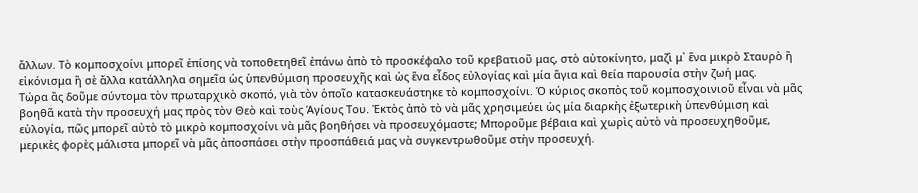ἄλλων. Τὸ κομποσχοίνι μπορεῖ ἐπίσης νὰ τοποθετηθεῖ ἐπάνω ἀπὸ τὸ προσκέφαλο τοῦ κρεβατιοῦ μας, στὸ αὐτοκίνητο, μαζὶ μ᾽ ἕνα μικρὸ Σταυρὸ ἢ εἰκόνισμα ἢ σὲ ἄλλα κατάλληλα σημεῖα ὡς ὑπενθύμιση προσευχῆς καὶ ὡς ἕνα εἶδος εὐλογίας καὶ μία ἅγια καὶ θεία παρουσία στὴν ζωή μας.
Τώρα ἂς δοῦμε σύντομα τὸν πρωταρχικὸ σκοπό, γιὰ τὸν ὁποῖο κατασκευάστηκε τὸ κομποσχοίνι. Ὁ κύριος σκοπὸς τοῦ κομποσχοινιοῦ εἶναι νὰ μᾶς βοηθᾶ κατὰ τὴν προσευχή μας πρὸς τὸν Θεὸ καὶ τοὺς Ἁγίους Του. Ἐκτὸς ἀπὸ τὸ νὰ μᾶς χρησιμεύει ὡς μία διαρκὴς ἐξωτερικὴ ὑπενθύμιση καὶ εὐλογία, πῶς μπορεῖ αὐτὸ τὸ μικρὸ κομποσχοίνι νὰ μᾶς βοηθήσει νὰ προσευχόμαστε; Μποροῦμε βέβαια καὶ χωρὶς αὐτὸ νὰ προσευχηθοῦμε, μερικὲς φορὲς μάλιστα μπορεῖ νὰ μᾶς ἀποσπάσει στὴν προσπάθειά μας νὰ συγκεντρωθοῦμε στὴν προσευχή.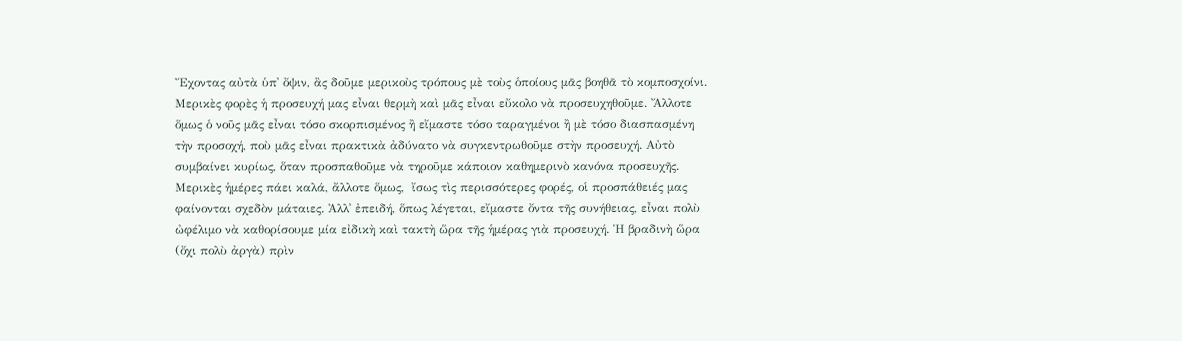Ἔχοντας αὐτὰ ὑπ᾽ ὄψιν, ἂς δοῦμε μερικοὺς τρόπους μὲ τοὺς ὁποίους μᾶς βοηθᾶ τὸ κομποσχοίνι.
Μερικὲς φορὲς ἡ προσευχή μας εἶναι θερμὴ καὶ μᾶς εἶναι εὔκολο νὰ προσευχηθοῦμε. Ἄλλοτε ὅμως ὁ νοῦς μᾶς εἶναι τόσο σκορπισμένος ἢ εἴμαστε τόσο ταραγμένοι ἢ μὲ τόσο διασπασμένη τὴν προσοχή, ποὺ μᾶς εἶναι πρακτικὰ ἀδύνατο νὰ συγκεντρωθοῦμε στὴν προσευχή. Αὐτὸ συμβαίνει κυρίως, ὅταν προσπαθοῦμε νὰ τηροῦμε κάποιον καθημερινὸ κανόνα προσευχῆς. Μερικὲς ἡμέρες πάει καλά, ἄλλοτε ὅμως,  ἴσως τὶς περισσότερες φορές, οἱ προσπάθειές μας φαίνονται σχεδὸν μάταιες. Ἀλλ᾽ ἐπειδή, ὅπως λέγεται, εἴμαστε ὄντα τῆς συνήθειας, εἶναι πολὺ ὠφέλιμο νὰ καθορίσουμε μία εἰδικὴ καὶ τακτὴ ὥρα τῆς ἡμέρας γιὰ προσευχή. Ἡ βραδινὴ ὥρα (ὄχι πολὺ ἀργὰ) πρὶν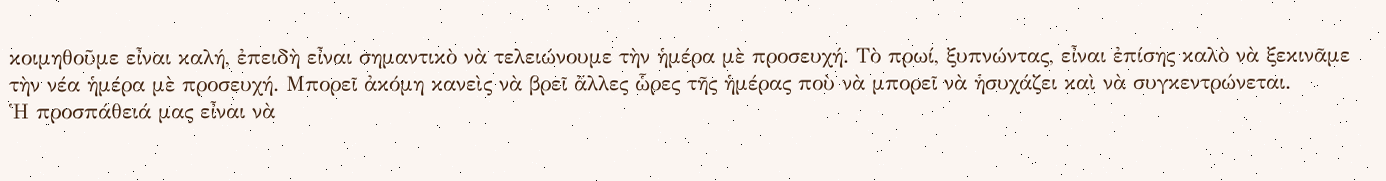κοιμηθοῦμε εἶναι καλή, ἐπειδὴ εἶναι σημαντικὸ νὰ τελειώνουμε τὴν ἡμέρα μὲ προσευχή. Τὸ πρωί, ξυπνώντας, εἶναι ἐπίσης καλὸ νὰ ξεκινᾶμε τὴν νέα ἡμέρα μὲ προσευχή. Μπορεῖ ἀκόμη κανεὶς νὰ βρεῖ ἄλλες ὧρες τῆς ἡμέρας ποὺ νὰ μπορεῖ νὰ ἡσυχάζει καὶ νὰ συγκεντρώνεται.
Ἡ προσπάθειά μας εἶναι νὰ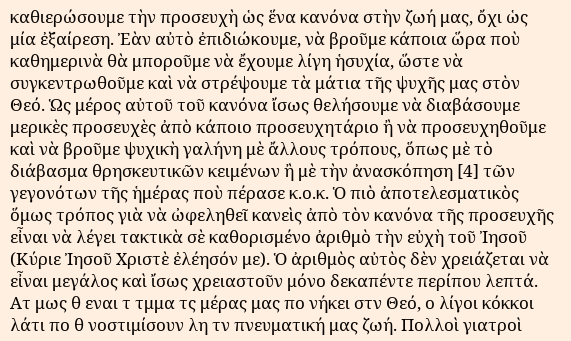καθιερώσουμε τὴν προσευχὴ ὡς ἕνα κανόνα στὴν ζωή μας, ὄχι ὡς μία ἐξαίρεση. Ἐὰν αὐτὸ ἐπιδιώκουμε, νὰ βροῦμε κάποια ὥρα ποὺ καθημερινὰ θὰ μποροῦμε νὰ ἔχουμε λίγη ἡσυχία, ὥστε νὰ συγκεντρωθοῦμε καὶ νὰ στρέψουμε τὰ μάτια τῆς ψυχῆς μας στὸν Θεό. Ὡς μέρος αὐτοῦ τοῦ κανόνα ἴσως θελήσουμε νὰ διαβάσουμε μερικὲς προσευχὲς ἀπὸ κάποιο προσευχητάριο ἢ νὰ προσευχηθοῦμε καὶ νὰ βροῦμε ψυχικὴ γαλήνη μὲ ἄλλους τρόπους, ὅπως μὲ τὸ διάβασμα θρησκευτικῶν κειμένων ἢ μὲ τὴν ἀνασκόπηση [4] τῶν γεγονότων τῆς ἡμέρας ποὺ πέρασε κ.ο.κ. Ὁ πιὸ ἀποτελεσματικὸς ὅμως τρόπος γιὰ νὰ ὠφεληθεῖ κανεὶς ἀπὸ τὸν κανόνα τῆς προσευχῆς εἶναι νὰ λέγει τακτικὰ σὲ καθορισμένο ἀριθμὸ τὴν εὐχὴ τοῦ Ἰησοῦ (Κύριε Ἰησοῦ Χριστὲ ἐλέησόν με). Ὁ ἀριθμὸς αὐτὸς δὲν χρειάζεται νὰ εἶναι μεγάλος καὶ ἴσως χρειαστοῦν μόνο δεκαπέντε περίπου λεπτά. Ατ μως θ εναι τ τμμα τς μέρας μας πο νήκει στν Θεό, ο λίγοι κόκκοι λάτι πο θ νοστιμίσουν λη τν πνευματική μας ζωή. Πολλοὶ γιατροὶ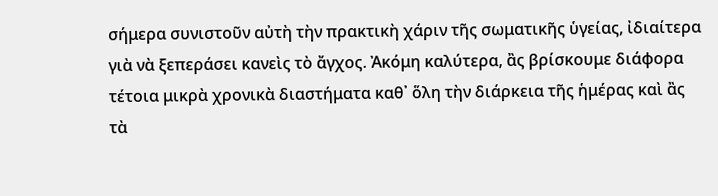σήμερα συνιστοῦν αὐτὴ τὴν πρακτικὴ χάριν τῆς σωματικῆς ὑγείας, ἰδιαίτερα γιὰ νὰ ξεπεράσει κανεὶς τὸ ἄγχος. Ἀκόμη καλύτερα, ἂς βρίσκουμε διάφορα τέτοια μικρὰ χρονικὰ διαστήματα καθ᾽ ὅλη τὴν διάρκεια τῆς ἡμέρας καὶ ἂς τὰ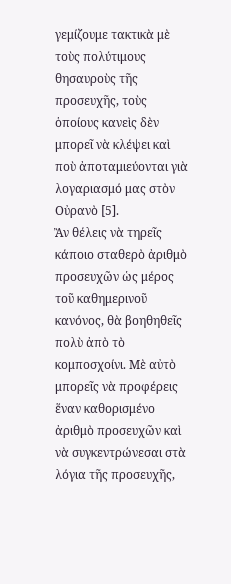γεμίζουμε τακτικὰ μὲ τοὺς πολύτιμους θησαυροὺς τῆς προσευχῆς, τοὺς ὁποίους κανεὶς δὲν μπορεῖ νὰ κλέψει καὶ ποὺ ἀποταμιεύονται γιὰ λογαριασμό μας στὸν Οὐρανὸ [5].
Ἂν θέλεις νὰ τηρεῖς κάποιο σταθερὸ ἀριθμὸ προσευχῶν ὡς μέρος τοῦ καθημερινοῦ κανόνος, θὰ βοηθηθεῖς πολὺ ἀπὸ τὸ κομποσχοίνι. Μὲ αὐτὸ μπορεῖς νὰ προφέρεις ἕναν καθορισμένο ἀριθμὸ προσευχῶν καὶ νὰ συγκεντρώνεσαι στὰ λόγια τῆς προσευχῆς,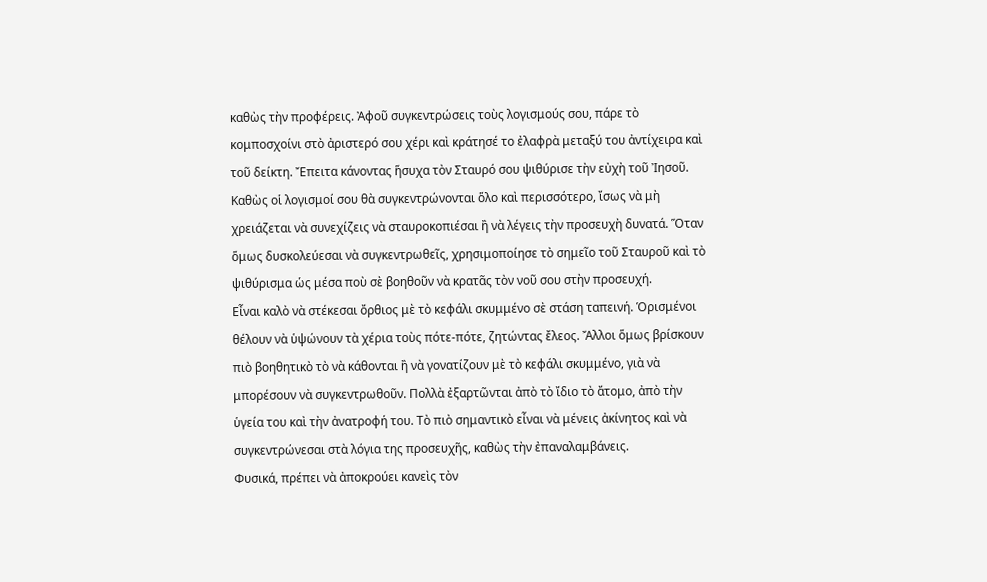καθὼς τὴν προφέρεις. Ἀφοῦ συγκεντρώσεις τοὺς λογισμούς σου, πάρε τὸ κομποσχοίνι στὸ ἀριστερό σου χέρι καὶ κράτησέ το ἐλαφρὰ μεταξύ του ἀντίχειρα καὶ τοῦ δείκτη. Ἔπειτα κάνοντας ἥσυχα τὸν Σταυρό σου ψιθύρισε τὴν εὐχὴ τοῦ Ἰησοῦ. Καθὼς οἱ λογισμοί σου θὰ συγκεντρώνονται ὅλο καὶ περισσότερο, ἴσως νὰ μὴ χρειάζεται νὰ συνεχίζεις νὰ σταυροκοπιέσαι ἢ νὰ λέγεις τὴν προσευχὴ δυνατά. Ὅταν ὅμως δυσκολεύεσαι νὰ συγκεντρωθεῖς, χρησιμοποίησε τὸ σημεῖο τοῦ Σταυροῦ καὶ τὸ ψιθύρισμα ὡς μέσα ποὺ σὲ βοηθοῦν νὰ κρατᾶς τὸν νοῦ σου στὴν προσευχή.
Εἶναι καλὸ νὰ στέκεσαι ὄρθιος μὲ τὸ κεφάλι σκυμμένο σὲ στάση ταπεινή. Ὁρισμένοι θέλουν νὰ ὑψώνουν τὰ χέρια τοὺς πότε-πότε, ζητώντας ἔλεος. Ἄλλοι ὅμως βρίσκουν πιὸ βοηθητικὸ τὸ νὰ κάθονται ἢ νὰ γονατίζουν μὲ τὸ κεφάλι σκυμμένο, γιὰ νὰ μπορέσουν νὰ συγκεντρωθοῦν. Πολλὰ ἐξαρτῶνται ἀπὸ τὸ ἴδιο τὸ ἄτομο, ἀπὸ τὴν ὑγεία του καὶ τὴν ἀνατροφή του. Τὸ πιὸ σημαντικὸ εἶναι νὰ μένεις ἀκίνητος καὶ νὰ συγκεντρώνεσαι στὰ λόγια της προσευχῆς, καθὼς τὴν ἐπαναλαμβάνεις.
Φυσικά, πρέπει νὰ ἀποκρούει κανεὶς τὸν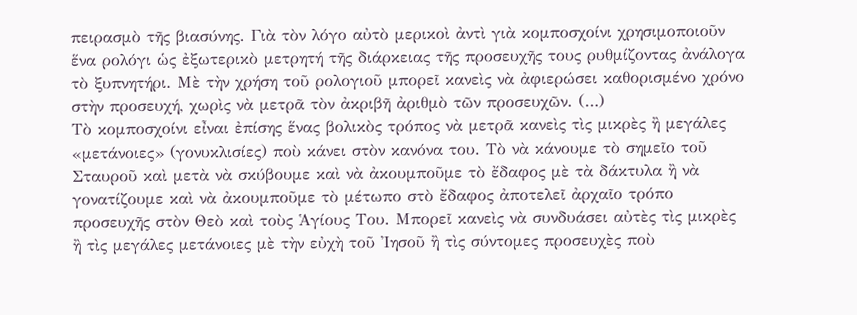πειρασμὸ τῆς βιασύνης. Γιὰ τὸν λόγο αὐτὸ μερικοὶ ἀντὶ γιὰ κομποσχοίνι χρησιμοποιοῦν ἕνα ρολόγι ὡς ἐξωτερικὸ μετρητή τῆς διάρκειας τῆς προσευχῆς τους ρυθμίζοντας ἀνάλογα τὸ ξυπνητήρι. Μὲ τὴν χρήση τοῦ ρολογιοῦ μπορεῖ κανεὶς νὰ ἀφιερώσει καθορισμένο χρόνο στὴν προσευχή, χωρὶς νὰ μετρᾶ τὸν ἀκριβῆ ἀριθμὸ τῶν προσευχῶν. (…)
Τὸ κομποσχοίνι εἶναι ἐπίσης ἕνας βολικὸς τρόπος νὰ μετρᾶ κανεὶς τὶς μικρὲς ἢ μεγάλες «μετάνοιες» (γονυκλισίες) ποὺ κάνει στὸν κανόνα του. Τὸ νὰ κάνουμε τὸ σημεῖο τοῦ Σταυροῦ καὶ μετὰ νὰ σκύβουμε καὶ νὰ ἀκουμποῦμε τὸ ἔδαφος μὲ τὰ δάκτυλα ἢ νὰ γονατίζουμε καὶ νὰ ἀκουμποῦμε τὸ μέτωπο στὸ ἔδαφος ἀποτελεῖ ἀρχαῖο τρόπο προσευχῆς στὸν Θεὸ καὶ τοὺς Ἁγίους Του. Μπορεῖ κανεὶς νὰ συνδυάσει αὐτὲς τὶς μικρὲς ἢ τὶς μεγάλες μετάνοιες μὲ τὴν εὐχὴ τοῦ Ἰησοῦ ἢ τὶς σύντομες προσευχὲς ποὺ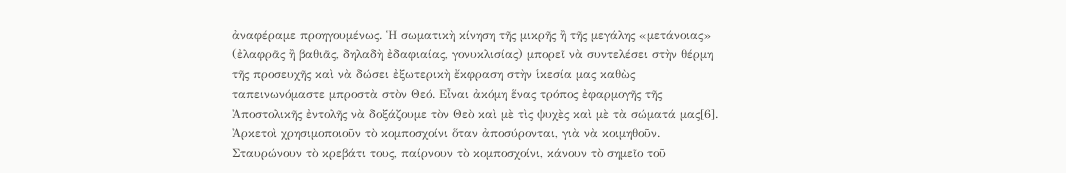ἀναφέραμε προηγουμένως. Ἡ σωματικὴ κίνηση τῆς μικρῆς ἢ τῆς μεγάλης «μετάνοιας» (ἐλαφρᾶς ἢ βαθιᾶς, δηλαδὴ ἐδαφιαίας, γονυκλισίας) μπορεῖ νὰ συντελέσει στὴν θέρμη τῆς προσευχῆς καὶ νὰ δώσει ἐξωτερικὴ ἔκφραση στὴν ἱκεσία μας καθὼς ταπεινωνόμαστε μπροστὰ στὸν Θεό. Εἶναι ἀκόμη ἕνας τρόπος ἐφαρμογῆς τῆς Ἀποστολικῆς ἐντολῆς νὰ δοξάζουμε τὸν Θεὸ καὶ μὲ τὶς ψυχὲς καὶ μὲ τὰ σώματά μας[6].
Ἀρκετοὶ χρησιμοποιοῦν τὸ κομποσχοίνι ὅταν ἀποσύρονται, γιὰ νὰ κοιμηθοῦν. Σταυρώνουν τὸ κρεβάτι τους, παίρνουν τὸ κομποσχοίνι, κάνουν τὸ σημεῖο τοῦ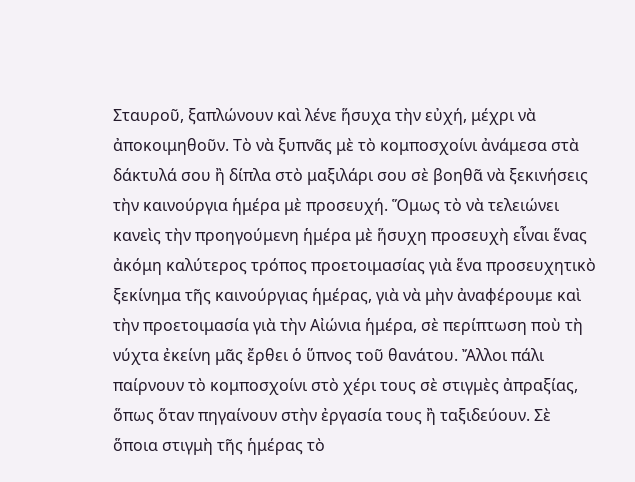Σταυροῦ, ξαπλώνουν καὶ λένε ἥσυχα τὴν εὐχή, μέχρι νὰ ἀποκοιμηθοῦν. Τὸ νὰ ξυπνᾶς μὲ τὸ κομποσχοίνι ἀνάμεσα στὰ δάκτυλά σου ἢ δίπλα στὸ μαξιλάρι σου σὲ βοηθᾶ νὰ ξεκινήσεις τὴν καινούργια ἡμέρα μὲ προσευχή. Ὅμως τὸ νὰ τελειώνει κανεὶς τὴν προηγούμενη ἡμέρα μὲ ἥσυχη προσευχὴ εἶναι ἕνας ἀκόμη καλύτερος τρόπος προετοιμασίας γιὰ ἕνα προσευχητικὸ ξεκίνημα τῆς καινούργιας ἡμέρας, γιὰ νὰ μὴν ἀναφέρουμε καὶ τὴν προετοιμασία γιὰ τὴν Αἰώνια ἡμέρα, σὲ περίπτωση ποὺ τὴ νύχτα ἐκείνη μᾶς ἔρθει ὁ ὕπνος τοῦ θανάτου. Ἄλλοι πάλι παίρνουν τὸ κομποσχοίνι στὸ χέρι τους σὲ στιγμὲς ἀπραξίας, ὅπως ὅταν πηγαίνουν στὴν ἐργασία τους ἢ ταξιδεύουν. Σὲ ὅποια στιγμὴ τῆς ἡμέρας τὸ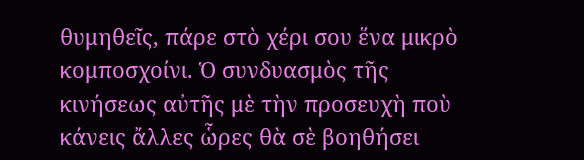θυμηθεῖς, πάρε στὸ χέρι σου ἕνα μικρὸ κομποσχοίνι. Ὁ συνδυασμὸς τῆς κινήσεως αὐτῆς μὲ τὴν προσευχὴ ποὺ κάνεις ἄλλες ὧρες θὰ σὲ βοηθήσει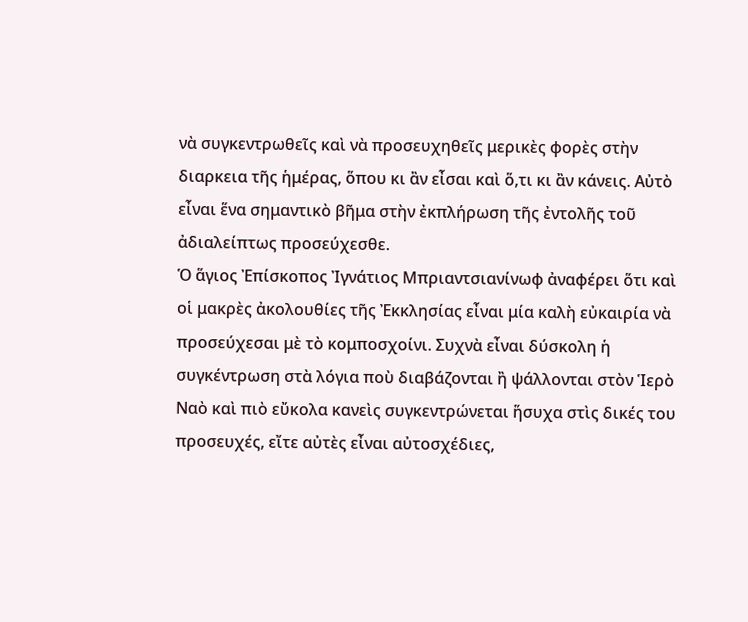νὰ συγκεντρωθεῖς καὶ νὰ προσευχηθεῖς μερικὲς φορὲς στὴν διαρκεια τῆς ἡμέρας, ὅπου κι ἂν εἶσαι καὶ ὅ,τι κι ἂν κάνεις. Αὐτὸ εἶναι ἕνα σημαντικὸ βῆμα στὴν ἐκπλήρωση τῆς ἐντολῆς τοῦ ἀδιαλείπτως προσεύχεσθε.
Ὁ ἅγιος Ἐπίσκοπος Ἰγνάτιος Μπριαντσιανίνωφ ἀναφέρει ὅτι καὶ οἱ μακρὲς ἀκολουθίες τῆς Ἐκκλησίας εἶναι μία καλὴ εὐκαιρία νὰ προσεύχεσαι μὲ τὸ κομποσχοίνι. Συχνὰ εἶναι δύσκολη ἡ συγκέντρωση στὰ λόγια ποὺ διαβάζονται ἢ ψάλλονται στὸν Ἱερὸ Ναὸ καὶ πιὸ εὔκολα κανεὶς συγκεντρώνεται ἥσυχα στὶς δικές του προσευχές, εἴτε αὐτὲς εἶναι αὐτοσχέδιες,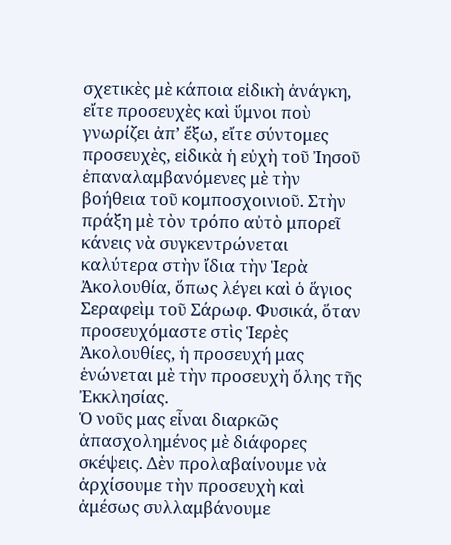σχετικὲς μὲ κάποια εἰδικὴ ἀνάγκη, εἴτε προσευχὲς καὶ ὕμνοι ποὺ γνωρίζει ἀπ’ ἔξω, εἴτε σύντομες προσευχὲς, εἰδικὰ ἡ εὐχὴ τοῦ Ἰησοῦ ἐπαναλαμβανόμενες μὲ τὴν βοήθεια τοῦ κομποσχοινιοῦ. Στὴν πράξη μὲ τὸν τρόπο αὐτὸ μπορεῖ κάνεις νὰ συγκεντρώνεται καλύτερα στὴν ἴδια τὴν Ἱερὰ Ἀκολουθία, ὅπως λέγει καὶ ὁ ἅγιος Σεραφεὶμ τοῦ Σάρωφ. Φυσικά, ὅταν προσευχόμαστε στὶς Ἱερὲς Ἀκολουθίες, ἡ προσευχή μας ἑνώνεται μὲ τὴν προσευχὴ ὅλης τῆς Ἐκκλησίας.
Ὁ νοῦς μας εἶναι διαρκῶς ἀπασχολημένος μὲ διάφορες σκέψεις. Δὲν προλαβαίνουμε νὰ ἀρχίσουμε τὴν προσευχὴ καὶ ἀμέσως συλλαμβάνουμε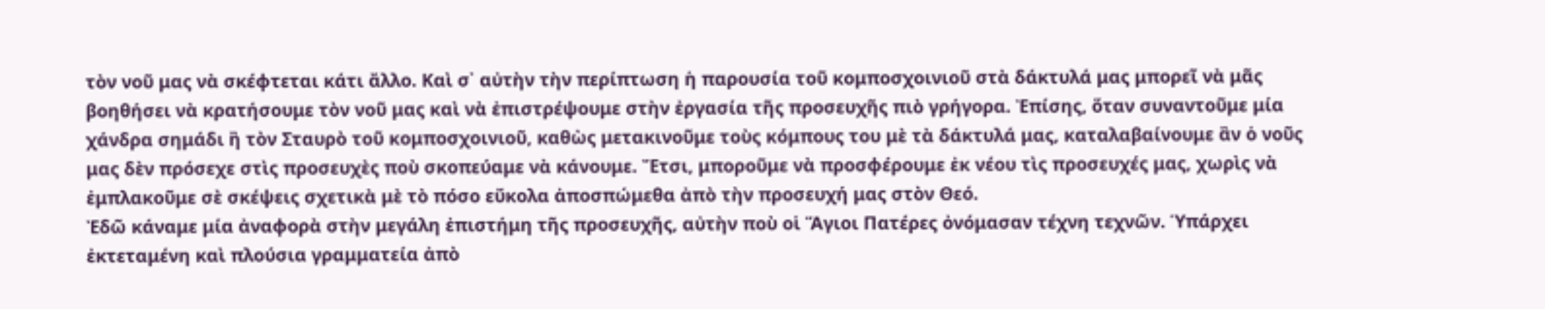τὸν νοῦ μας νὰ σκέφτεται κάτι ἄλλο. Καὶ σ᾽ αὐτὴν τὴν περίπτωση ἡ παρουσία τοῦ κομποσχοινιοῦ στὰ δάκτυλά μας μπορεῖ νὰ μᾶς βοηθήσει νὰ κρατήσουμε τὸν νοῦ μας καὶ νὰ ἐπιστρέψουμε στὴν ἐργασία τῆς προσευχῆς πιὸ γρήγορα. Ἐπίσης, ὅταν συναντοῦμε μία χάνδρα σημάδι ἢ τὸν Σταυρὸ τοῦ κομποσχοινιοῦ, καθὼς μετακινοῦμε τοὺς κόμπους του μὲ τὰ δάκτυλά μας, καταλαβαίνουμε ἂν ὁ νοῦς μας δὲν πρόσεχε στὶς προσευχὲς ποὺ σκοπεύαμε νὰ κάνουμε. Ἔτσι, μποροῦμε νὰ προσφέρουμε ἐκ νέου τὶς προσευχές μας, χωρὶς νὰ ἐμπλακοῦμε σὲ σκέψεις σχετικὰ μὲ τὸ πόσο εὔκολα ἀποσπώμεθα ἀπὸ τὴν προσευχή μας στὸν Θεό.
Ἐδῶ κάναμε μία ἀναφορὰ στὴν μεγάλη ἐπιστήμη τῆς προσευχῆς, αὐτὴν ποὺ οἱ Ἅγιοι Πατέρες ὀνόμασαν τέχνη τεχνῶν. Ὑπάρχει ἐκτεταμένη καὶ πλούσια γραμματεία ἀπὸ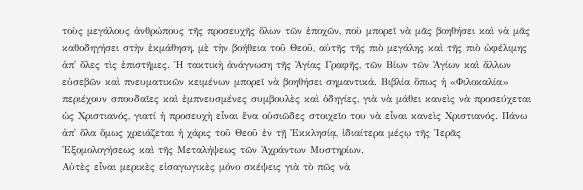τοὺς μεγάλους ἀνθρώπους τῆς προσευχῆς ὅλων τῶν ἐποχῶν, ποὺ μπορεῖ νὰ μᾶς βοηθήσει καὶ νὰ μᾶς καθοδηγήσει στὴν ἐκμάθηση, μὲ τὴν βοήθεια τοῦ Θεοῦ, αὐτῆς τῆς πιὸ μεγάλης καὶ τῆς πιὸ ὠφέλιμης ἀπ᾽ ὅλες τὶς ἐπιστῆμες. Ἡ τακτικὴ ἀνάγνωση τῆς Ἁγίας Γραφῆς, τῶν Βίων τῶν Ἁγίων καὶ ἄλλων εὐσεβῶν καὶ πνευματικῶν κειμένων μπορεῖ νὰ βοηθήσει σημαντικά. Βιβλία ὅπως ἡ «Φιλοκαλία» περιέχουν σπουδαῖες καὶ ἐμπνευσμένες συμβουλὲς καὶ ὁδηγίες, γιὰ νὰ μάθει κανεὶς νὰ προσεύχεται ὡς Χριστιανός, γιατί ἡ προσευχὴ εἶναι ἕνα οὐσιῶδες στοιχεῖο του νὰ εἶναι κανεὶς Χριστιανός. Πάνω ἀπ᾽ ὅλα ὅμως χρειάζεται ἡ χάρις τοῦ Θεοῦ ἐν τῇ Ἐκκλησίᾳ, ἰδιαίτερα μέςῳ τῆς Ἱερᾶς Ἐξομολογήσεως καὶ τῆς Μεταλήψεως τῶν Ἀχράντων Μυστηρίων.
Αὐτὲς εἶναι μερικὲς εἰσαγωγικὲς μόνο σκέψεις γιὰ τὸ πῶς νὰ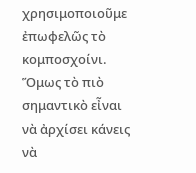χρησιμοποιοῦμε ἐπωφελῶς τὸ κομποσχοίνι. Ὅμως τὸ πιὸ σημαντικὸ εἶναι νὰ ἀρχίσει κάνεις νὰ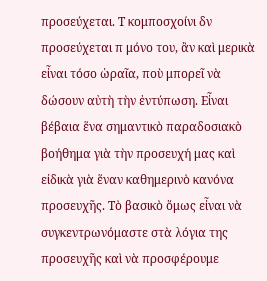προσεύχεται. Τ κομποσχοίνι δν προσεύχεται π μόνο του, ἂν καὶ μερικὰ εἶναι τόσο ὡραῖα, ποὺ μπορεῖ νὰ δώσουν αὐτὴ τὴν ἐντύπωση. Εἶναι βέβαια ἕνα σημαντικὸ παραδοσιακὸ βοήθημα γιὰ τὴν προσευχή μας καὶ εἰδικὰ γιὰ ἕναν καθημερινὸ κανόνα προσευχῆς. Τὸ βασικὸ ὅμως εἶναι νὰ συγκεντρωνόμαστε στὰ λόγια της προσευχῆς καὶ νὰ προσφέρουμε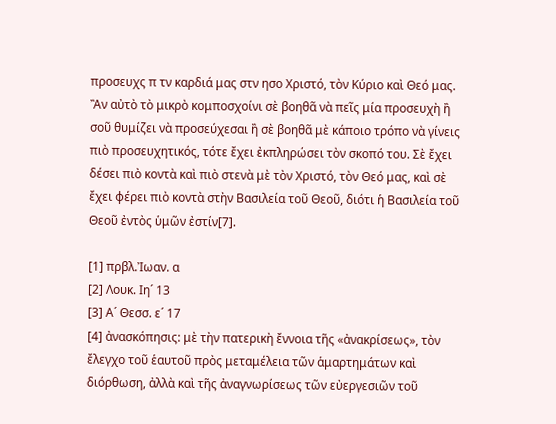προσευχς π τν καρδιά μας στν ησο Χριστό, τὸν Κύριο καὶ Θεό μας. Ἂν αὐτὸ τὸ μικρὸ κομποσχοίνι σὲ βοηθᾶ νὰ πεῖς μία προσευχὴ ἢ σοῦ θυμίζει νὰ προσεύχεσαι ἢ σὲ βοηθᾶ μὲ κάποιο τρόπο νὰ γίνεις πιὸ προσευχητικός, τότε ἔχει ἐκπληρώσει τὸν σκοπό του. Σὲ ἔχει δέσει πιὸ κοντὰ καὶ πιὸ στενὰ μὲ τὸν Χριστό, τὸν Θεό μας, καὶ σὲ ἔχει φέρει πιὸ κοντὰ στὴν Βασιλεία τοῦ Θεοῦ, διότι ἡ Βασιλεία τοῦ Θεοῦ ἐντὸς ὑμῶν ἐστίν[7].

[1] πρβλ.Ἰωαν. α
[2] Λουκ. Ιη´ 13
[3] Α´ Θεσσ. ε´ 17
[4] ἀνασκόπησις: μὲ τὴν πατερικὴ ἔννοια τῆς «ἀνακρίσεως», τὸν ἔλεγχο τοῦ ἑαυτοῦ πρὸς μεταμέλεια τῶν ἁμαρτημάτων καὶ διόρθωση, ἀλλὰ καὶ τῆς ἀναγνωρίσεως τῶν εὐεργεσιῶν τοῦ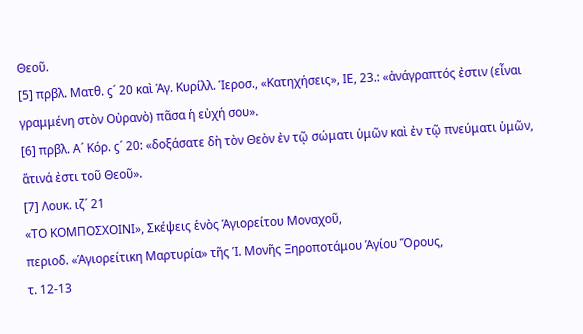Θεοῦ.
[5] πρβλ. Ματθ. ϛ´ 20 καὶ Ἁγ. Κυρίλλ. Ἱεροσ., «Κατηχήσεις», ΙΕ, 23.: «ἀνάγραπτός ἐστιν (εἶναι γραμμένη στὸν Οὐρανὸ) πᾶσα ἡ εὐχή σου».
[6] πρβλ. Α´ Κόρ. ϛ´ 20: «δοξάσατε δὴ τὸν Θεὸν ἐν τῷ σώματι ὑμῶν καὶ ἐν τῷ πνεύματι ὑμῶν, ἅτινά ἐστι τοῦ Θεοῦ».
[7] Λουκ. ιζ´ 21
«ΤΟ ΚΟΜΠΟΣΧΟΙΝΙ», Σκέψεις ἑνὸς Ἁγιορείτου Μοναχοῦ,
περιοδ. «Ἁγιορείτικη Μαρτυρία» τῆς Ἱ. Μονῆς Ξηροποτάμου Ἁγίου Ὅρους,
τ. 12-13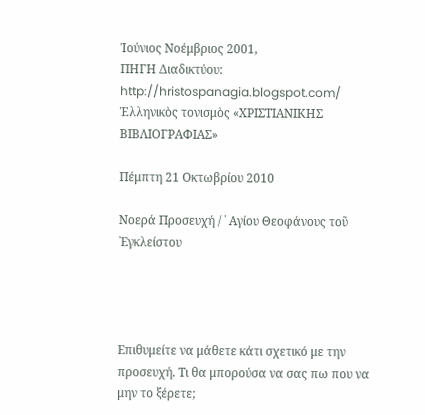Ἰούνιος Νοέμβριος 2001,
ΠΗΓΗ Διαδικτύου: http://hristospanagia.blogspot.com/
Ἑλληνικὸς τονισμὸς «ΧΡΙΣΤΙΑΝΙΚΗΣ ΒΙΒΛΙΟΓΡΑΦΙΑΣ»

Πέμπτη 21 Οκτωβρίου 2010

Νοερά Προσευχή / ῾ Αγίου Θεοφάνους τοῦ ᾿Εγκλείστου




Επιθυμείτε να μάθετε κάτι σχετικό με την προσευχή. Τι θα μπορούσα να σας πω που να μην το ξέρετε;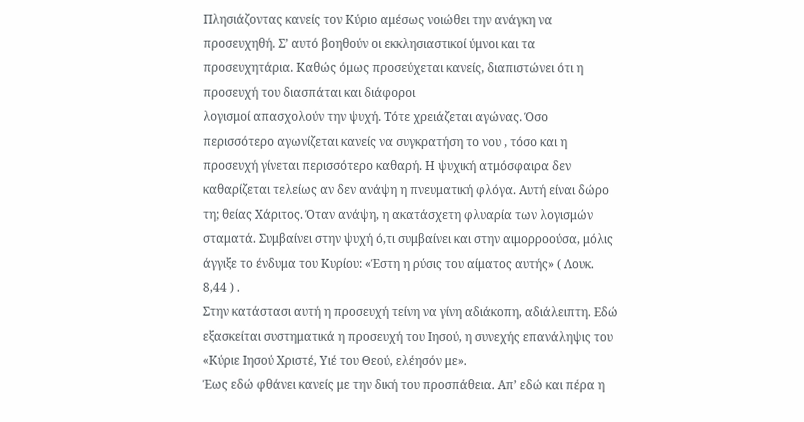Πλησιάζοντας κανείς τον Κύριο αμέσως νοιώθει την ανάγκη να προσευχηθή. Σ’ αυτό βοηθούν οι εκκλησιαστικοί ύμνοι και τα προσευχητάρια. Καθώς όμως προσεύχεται κανείς, διαπιστώνει ότι η προσευχή του διασπάται και διάφοροι
λογισμοί απασχολούν την ψυχή. Τότε χρειάζεται αγώνας. Όσο περισσότερο αγωνίζεται κανείς να συγκρατήση το νου , τόσο και η προσευχή γίνεται περισσότερο καθαρή. Η ψυχική ατμόσφαιρα δεν καθαρίζεται τελείως αν δεν ανάψη η πνευματική φλόγα. Αυτή είναι δώρο τη; θείας Χάριτος. Όταν ανάψη, η ακατάσχετη φλυαρία των λογισμών σταματά. Συμβαίνει στην ψυχή ό,τι συμβαίνει και στην αιμορροούσα, μόλις άγγιξε το ένδυμα του Κυρίου: «Έστη η ρύσις του αίματος αυτής» ( Λουκ. 8,44 ) .
Στην κατάστασι αυτή η προσευχή τείνη να γίνη αδιάκοπη, αδιάλειπτη. Εδώ εξασκείται συστηματικά η προσευχή του Ιησού, η συνεχής επανάληψις του «Κύριε Ιησού Χριστέ, Υιέ του Θεού, ελέησόν με».
Έως εδώ φθάνει κανείς με την δική του προσπάθεια. Απ’ εδώ και πέρα η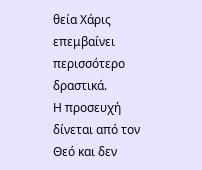θεία Χάρις επεμβαίνει περισσότερο δραστικά.
Η προσευχή δίνεται από τον Θεό και δεν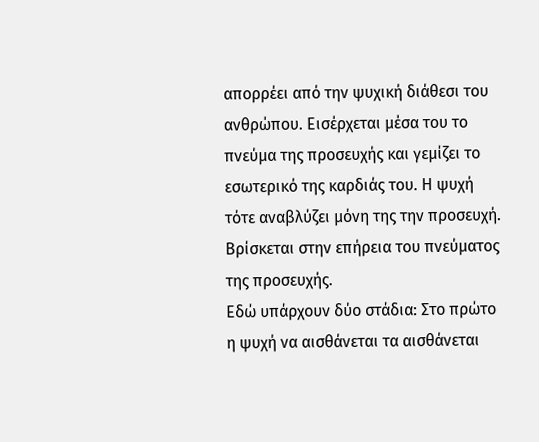απορρέει από την ψυχική διάθεσι του ανθρώπου. Εισέρχεται μέσα του το πνεύμα της προσευχής και γεμίζει το εσωτερικό της καρδιάς του. Η ψυχή τότε αναβλύζει μόνη της την προσευχή. Βρίσκεται στην επήρεια του πνεύματος της προσευχής.
Εδώ υπάρχουν δύο στάδια: Στο πρώτο η ψυχή να αισθάνεται τα αισθάνεται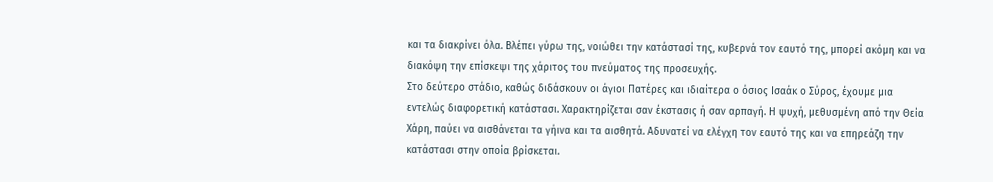και τα διακρίνει όλα. Βλέπει γύρω της, νοιώθει την κατάστασί της, κυβερνά τον εαυτό της, μπορεί ακόμη και να διακόψη την επίσκεψι της χάριτος του πνεύματος της προσευχής.
Στο δεύτερο στάδιο, καθώς διδάσκουν οι άγιοι Πατέρες και ιδιαίτερα ο όσιος Ισαάκ ο Σύρος, έχουμε μια εντελώς διαφορετική κατάστασι. Χαρακτηρίζεται σαν έκστασις ή σαν αρπαγή. Η ψυχή, μεθυσμένη από την Θεία Χάρη, παύει να αισθάνεται τα γήινα και τα αισθητά. Αδυνατεί να ελέγχη τον εαυτό της και να επηρεάζη την κατάστασι στην οποία βρίσκεται.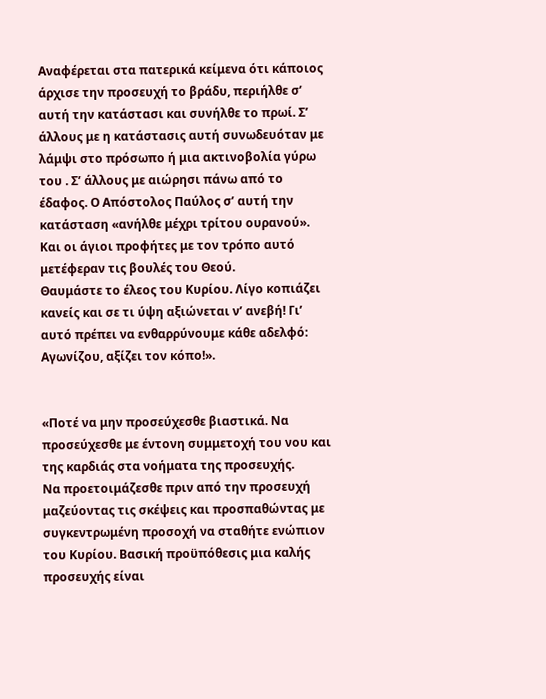Αναφέρεται στα πατερικά κείμενα ότι κάποιος άρχισε την προσευχή το βράδυ, περιήλθε σ’ αυτή την κατάστασι και συνήλθε το πρωί. Σ’ άλλους με η κατάστασις αυτή συνωδευόταν με λάμψι στο πρόσωπο ή μια ακτινοβολία γύρω του . Σ’ άλλους με αιώρησι πάνω από το έδαφος. Ο Απόστολος Παύλος σ’ αυτή την κατάσταση «ανήλθε μέχρι τρίτου ουρανού». Και οι άγιοι προφήτες με τον τρόπο αυτό μετέφεραν τις βουλές του Θεού.
Θαυμάστε το έλεος του Κυρίου. Λίγο κοπιάζει κανείς και σε τι ύψη αξιώνεται ν’ ανεβή! Γι’ αυτό πρέπει να ενθαρρύνουμε κάθε αδελφό: Αγωνίζου, αξίζει τον κόπο!».


«Ποτέ να μην προσεύχεσθε βιαστικά. Να προσεύχεσθε με έντονη συμμετοχή του νου και της καρδιάς στα νοήματα της προσευχής.
Να προετοιμάζεσθε πριν από την προσευχή μαζεύοντας τις σκέψεις και προσπαθώντας με συγκεντρωμένη προσοχή να σταθήτε ενώπιον του Κυρίου. Βασική προϋπόθεσις μια καλής προσευχής είναι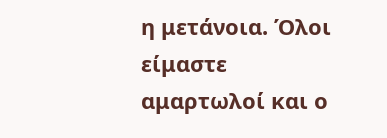η μετάνοια. Όλοι είμαστε αμαρτωλοί και ο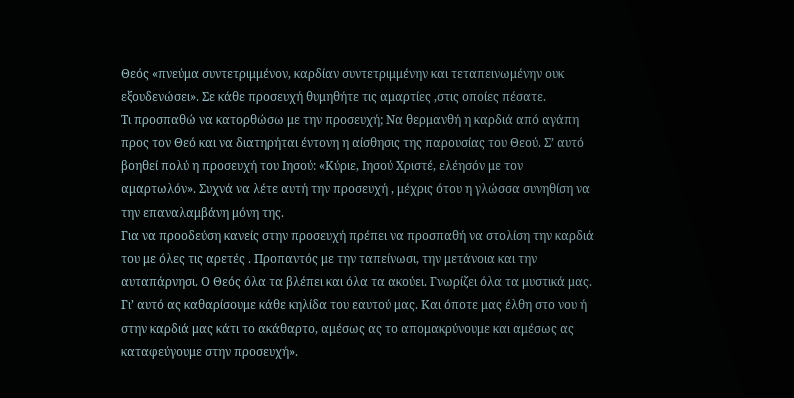Θεός «πνεύμα συντετριμμένον, καρδίαν συντετριμμένην και τεταπεινωμένην ουκ εξουδενώσει». Σε κάθε προσευχή θυμηθήτε τις αμαρτίες ,στις οποίες πέσατε.
Τι προσπαθώ να κατορθώσω με την προσευχή; Να θερμανθή η καρδιά από αγάπη προς τον Θεό και να διατηρήται έντονη η αίσθησις της παρουσίας του Θεού. Σ’ αυτό βοηθεί πολύ η προσευχή του Ιησού: «Κύριε, Ιησού Χριστέ, ελέησόν με τον αμαρτωλόν». Συχνά να λέτε αυτή την προσευχή , μέχρις ότου η γλώσσα συνηθίση να την επαναλαμβάνη μόνη της.
Για να προοδεύση κανείς στην προσευχή πρέπει να προσπαθή να στολίση την καρδιά του με όλες τις αρετές . Προπαντός με την ταπείνωσι, την μετάνοια και την αυταπάρνησι. Ο Θεός όλα τα βλέπει και όλα τα ακούει. Γνωρίζει όλα τα μυστικά μας. Γι’ αυτό ας καθαρίσουμε κάθε κηλίδα του εαυτού μας. Και όποτε μας έλθη στο νου ή στην καρδιά μας κάτι το ακάθαρτο, αμέσως ας το απομακρύνουμε και αμέσως ας καταφεύγουμε στην προσευχή».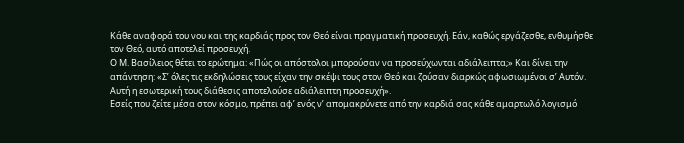Κάθε αναφορά του νου και της καρδιάς προς τον Θεό είναι πραγματική προσευχή. Εάν, καθώς εργάζεσθε, ενθυμήσθε τον Θεό, αυτό αποτελεί προσευχή.
Ο Μ. Βασίλειος θέτει το ερώτημα: «Πώς οι απόστολοι μπορούσαν να προσεύχωνται αδιάλειπτα;» Και δίνει την απάντηση: «Σ’ όλες τις εκδηλώσεις τους είχαν την σκέψι τους στον Θεό και ζούσαν διαρκώς αφωσιωμένοι σ’ Αυτόν. Αυτή η εσωτερική τους διάθεσις αποτελούσε αδιάλειπτη προσευχή».
Εσείς που ζείτε μέσα στον κόσμο, πρέπει αφ’ ενός ν’ απομακρύνετε από την καρδιά σας κάθε αμαρτωλό λογισμό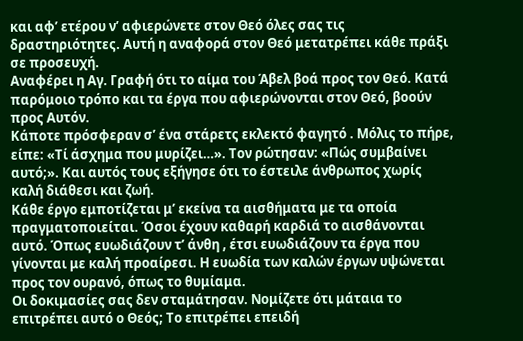και αφ’ ετέρου ν’ αφιερώνετε στον Θεό όλες σας τις δραστηριότητες. Αυτή η αναφορά στον Θεό μετατρέπει κάθε πράξι σε προσευχή.
Αναφέρει η Αγ. Γραφή ότι το αίμα του Άβελ βοά προς τον Θεό. Κατά παρόμοιο τρόπο και τα έργα που αφιερώνονται στον Θεό, βοούν προς Αυτόν.
Κάποτε πρόσφεραν σ’ ένα στάρετς εκλεκτό φαγητό . Μόλις το πήρε, είπε: «Τί άσχημα που μυρίζει…». Τον ρώτησαν: «Πώς συμβαίνει αυτό;». Και αυτός τους εξήγησε ότι το έστειλε άνθρωπος χωρίς καλή διάθεσι και ζωή.
Κάθε έργο εμποτίζεται μ’ εκείνα τα αισθήματα με τα οποία πραγματοποιείται. Όσοι έχουν καθαρή καρδιά το αισθάνονται αυτό. Όπως ευωδιάζουν τ’ άνθη , έτσι ευωδιάζουν τα έργα που γίνονται με καλή προαίρεσι. Η ευωδία των καλών έργων υψώνεται προς τον ουρανό, όπως το θυμίαμα.
Οι δοκιμασίες σας δεν σταμάτησαν. Νομίζετε ότι μάταια το επιτρέπει αυτό ο Θεός; Το επιτρέπει επειδή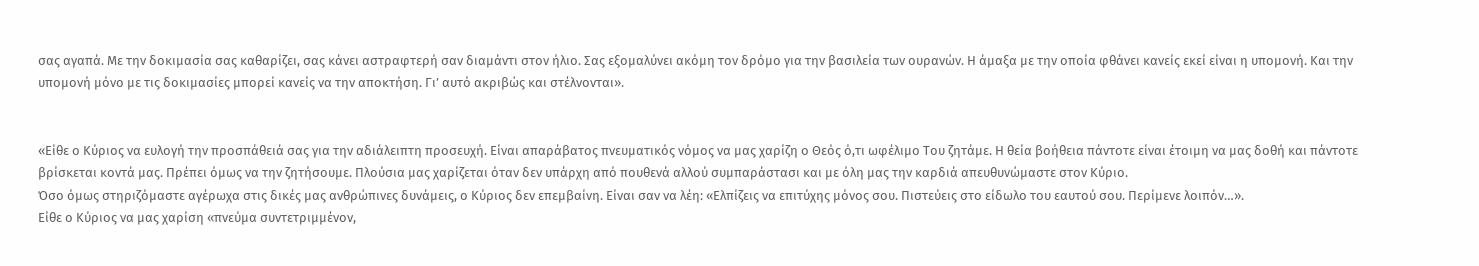σας αγαπά. Με την δοκιμασία σας καθαρίζει, σας κάνει αστραφτερή σαν διαμάντι στον ήλιο. Σας εξομαλύνει ακόμη τον δρόμο για την βασιλεία των ουρανών. Η άμαξα με την οποία φθάνει κανείς εκεί είναι η υπομονή. Και την υπομονή μόνο με τις δοκιμασίες μπορεί κανείς να την αποκτήση. Γι’ αυτό ακριβώς και στέλνονται».


«Είθε ο Κύριος να ευλογή την προσπάθειά σας για την αδιάλειπτη προσευχή. Είναι απαράβατος πνευματικός νόμος να μας χαρίζη ο Θεός ό,τι ωφέλιμο Του ζητάμε. Η θεία βοήθεια πάντοτε είναι έτοιμη να μας δοθή και πάντοτε βρίσκεται κοντά μας. Πρέπει όμως να την ζητήσουμε. Πλούσια μας χαρίζεται όταν δεν υπάρχη από πουθενά αλλού συμπαράστασι και με όλη μας την καρδιά απευθυνώμαστε στον Κύριο.
Όσο όμως στηριζόμαστε αγέρωχα στις δικές μας ανθρώπινες δυνάμεις, ο Κύριος δεν επεμβαίνη. Είναι σαν να λέη: «Ελπίζεις να επιτύχης μόνος σου. Πιστεύεις στο είδωλο του εαυτού σου. Περίμενε λοιπόν…».
Είθε ο Κύριος να μας χαρίση «πνεύμα συντετριμμένον,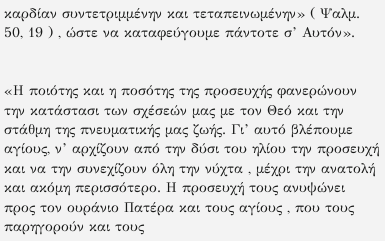καρδίαν συντετριμμένην και τεταπεινωμένην» ( Ψαλμ. 50, 19 ) , ώστε να καταφεύγουμε πάντοτε σ’ Αυτόν».


«Η ποιότης και η ποσότης της προσευχής φανερώνουν την κατάστασι των σχέσεών μας με τον Θεό και την στάθμη της πνευματικής μας ζωής. Γι’ αυτό βλέπουμε αγίους, ν’ αρχίζουν από την δύσι του ηλίου την προσευχή και να την συνεχίζουν όλη την νύχτα , μέχρι την ανατολή και ακόμη περισσότερο. Η προσευχή τους ανυψώνει προς τον ουράνιο Πατέρα και τους αγίους , που τους παρηγορούν και τους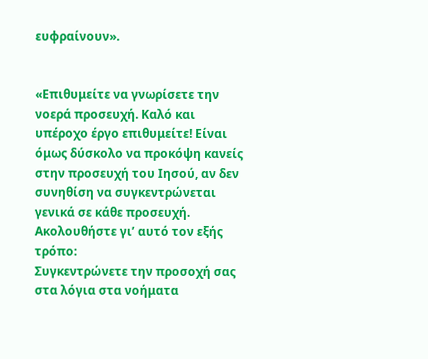ευφραίνουν».


«Επιθυμείτε να γνωρίσετε την νοερά προσευχή. Καλό και υπέροχο έργο επιθυμείτε! Είναι όμως δύσκολο να προκόψη κανείς στην προσευχή του Ιησού, αν δεν συνηθίση να συγκεντρώνεται γενικά σε κάθε προσευχή. Ακολουθήστε γι’ αυτό τον εξής τρόπο:
Συγκεντρώνετε την προσοχή σας στα λόγια στα νοήματα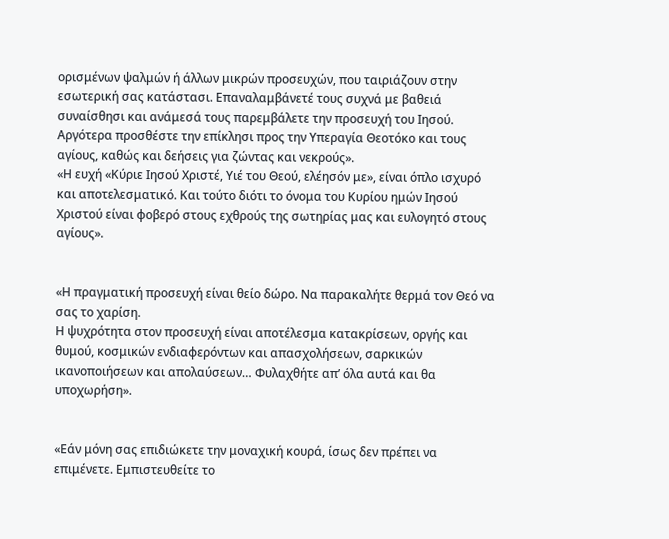ορισμένων ψαλμών ή άλλων μικρών προσευχών, που ταιριάζουν στην εσωτερική σας κατάστασι. Επαναλαμβάνετέ τους συχνά με βαθειά συναίσθησι και ανάμεσά τους παρεμβάλετε την προσευχή του Ιησού. Αργότερα προσθέστε την επίκλησι προς την Υπεραγία Θεοτόκο και τους αγίους, καθώς και δεήσεις για ζώντας και νεκρούς».
«Η ευχή «Κύριε Ιησού Χριστέ, Υιέ του Θεού, ελέησόν με», είναι όπλο ισχυρό και αποτελεσματικό. Και τούτο διότι το όνομα του Κυρίου ημών Ιησού Χριστού είναι φοβερό στους εχθρούς της σωτηρίας μας και ευλογητό στους αγίους».


«Η πραγματική προσευχή είναι θείο δώρο. Να παρακαλήτε θερμά τον Θεό να σας το χαρίση.
Η ψυχρότητα στον προσευχή είναι αποτέλεσμα κατακρίσεων, οργής και θυμού, κοσμικών ενδιαφερόντων και απασχολήσεων, σαρκικών ικανοποιήσεων και απολαύσεων… Φυλαχθήτε απ’ όλα αυτά και θα υποχωρήση».


«Εάν μόνη σας επιδιώκετε την μοναχική κουρά, ίσως δεν πρέπει να επιμένετε. Εμπιστευθείτε το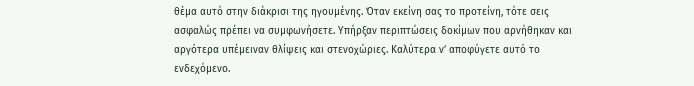θέμα αυτό στην διάκρισι της ηγουμένης. Όταν εκείνη σας το προτείνη, τότε σεις ασφαλώς πρέπει να συμφωνήσετε. Υπήρξαν περιπτώσεις δοκίμων που αρνήθηκαν και αργότερα υπέμειναν θλίψεις και στενοχώριες. Καλύτερα ν’ αποφύγετε αυτό το ενδεχόμενο.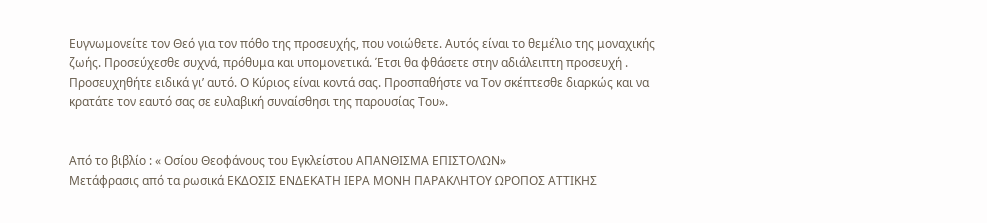Ευγνωμονείτε τον Θεό για τον πόθο της προσευχής, που νοιώθετε. Αυτός είναι το θεμέλιο της μοναχικής ζωής. Προσεύχεσθε συχνά, πρόθυμα και υπομονετικά. Έτσι θα φθάσετε στην αδιάλειπτη προσευχή . Προσευχηθήτε ειδικά γι’ αυτό. Ο Κύριος είναι κοντά σας. Προσπαθήστε να Τον σκέπτεσθε διαρκώς και να κρατάτε τον εαυτό σας σε ευλαβική συναίσθησι της παρουσίας Του».


Από το βιβλίο : « Οσίου Θεοφάνους του Εγκλείστου ΑΠΑΝΘΙΣΜΑ ΕΠΙΣΤΟΛΩΝ»
Μετάφρασις από τα ρωσικά ΕΚΔΟΣΙΣ ΕΝΔΕΚΑΤΗ ΙΕΡΑ ΜΟΝΗ ΠΑΡΑΚΛΗΤΟΥ ΩΡΟΠΟΣ ΑΤΤΙΚΗΣ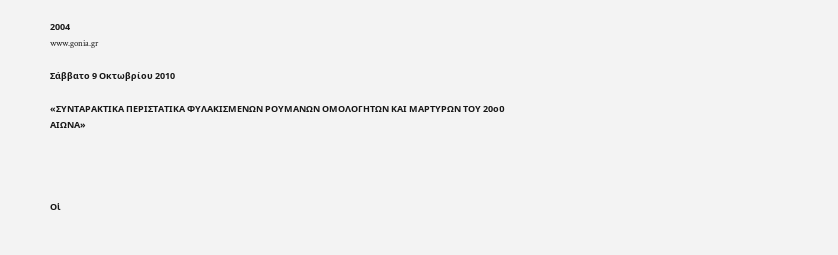2004
www.gonia.gr

Σάββατο 9 Οκτωβρίου 2010

«ΣΥΝΤΑΡΑΚΤΙΚΑ ΠΕΡΙΣΤΑΤΙΚΑ ΦΥΛΑΚΙΣΜΕΝΩΝ ΡΟΥΜΑΝΩΝ ΟΜΟΛΟΓΗΤΩΝ ΚΑΙ ΜΑΡΤΥΡΩΝ ΤΟΥ 20οῦ ΑΙΩΝΑ»




Οἱ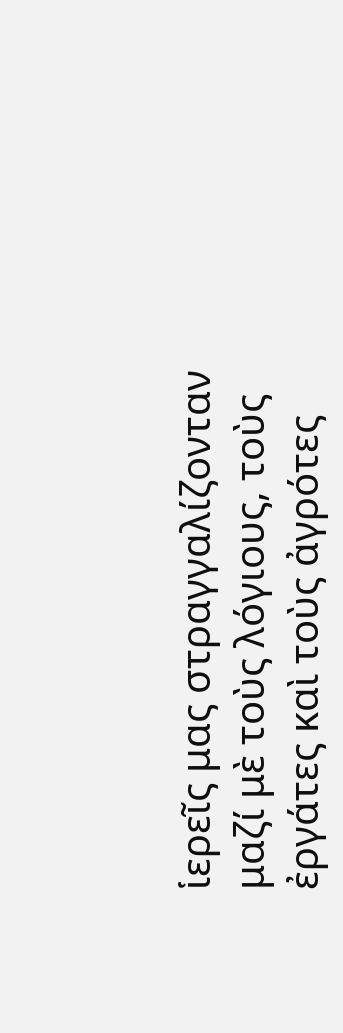ἱερεῖς μας στραγγαλίζονταν μαζί μὲ τοὺς λόγιους, τοὺς ἐργάτες καὶ τοὺς ἀγρότες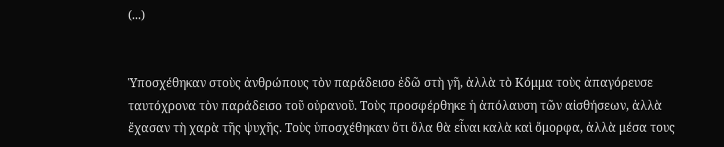(...)


Ὑποσχέθηκαν στοὺς ἀνθρώπους τὸν παράδεισο ἐδῶ στὴ γῆ, ἀλλὰ τὸ Κόμμα τοὺς ἀπαγόρευσε ταυτόχρονα τὸν παράδεισο τοῦ οὐρανοῦ. Τοὺς προσφέρθηκε ἡ ἀπόλαυση τῶν αἰσθήσεων, ἀλλὰ ἔχασαν τὴ χαρὰ τῆς ψυχῆς. Τοὺς ὑποσχέθηκαν ὅτι ὅλα θὰ εἶναι καλὰ καὶ ὄμορφα, ἀλλὰ μέσα τους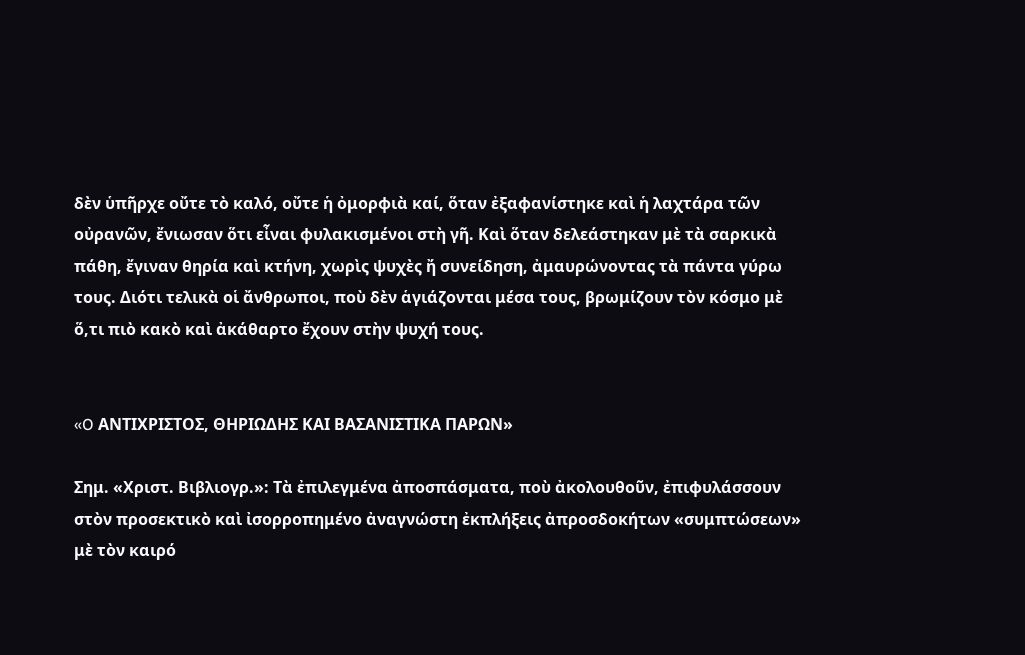δὲν ὑπῆρχε οὔτε τὸ καλό, οὔτε ἡ ὀμορφιὰ καί, ὅταν ἐξαφανίστηκε καὶ ἡ λαχτάρα τῶν οὐρανῶν, ἔνιωσαν ὅτι εἶναι φυλακισμένοι στὴ γῆ. Καὶ ὅταν δελεάστηκαν μὲ τὰ σαρκικὰ πάθη, ἔγιναν θηρία καὶ κτήνη, χωρὶς ψυχὲς ἤ συνείδηση, ἀμαυρώνοντας τὰ πάντα γύρω τους. Διότι τελικὰ οἱ ἄνθρωποι, ποὺ δὲν ἁγιάζονται μέσα τους, βρωμίζουν τὸν κόσμο μὲ ὅ,τι πιὸ κακὸ καὶ ἀκάθαρτο ἔχουν στὴν ψυχή τους.


«O ΑΝΤΙΧΡΙΣΤΟΣ, ΘΗΡΙΩΔΗΣ ΚΑΙ ΒΑΣΑΝΙΣΤΙΚΑ ΠΑΡΩΝ»

Σημ. «Χριστ. Βιβλιογρ.»: Τὰ ἐπιλεγμένα ἀποσπάσματα, ποὺ ἀκολουθοῦν, ἐπιφυλάσσουν στὸν προσεκτικὸ καὶ ἰσορροπημένο ἀναγνώστη ἐκπλήξεις ἀπροσδοκήτων «συμπτώσεων» μὲ τὸν καιρό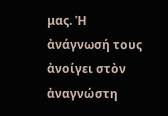μας. Ἡ ἀνάγνωσή τους ἀνοίγει στὸν ἀναγνώστη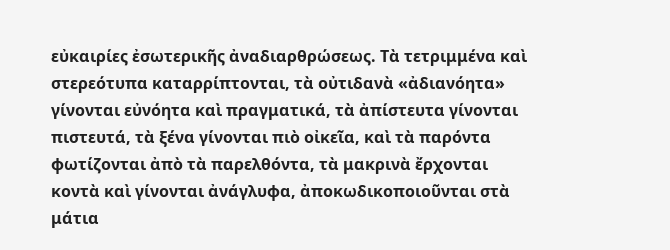εὐκαιρίες ἐσωτερικῆς ἀναδιαρθρώσεως. Τὰ τετριμμένα καὶ στερεότυπα καταρρίπτονται, τὰ οὐτιδανὰ «ἀδιανόητα» γίνονται εὐνόητα καὶ πραγματικά, τὰ ἀπίστευτα γίνονται πιστευτά, τὰ ξένα γίνονται πιὸ οἰκεῖα, καὶ τὰ παρόντα φωτίζονται ἀπὸ τὰ παρελθόντα, τὰ μακρινὰ ἔρχονται κοντὰ καὶ γίνονται ἀνάγλυφα, ἀποκωδικοποιοῦνται στὰ μάτια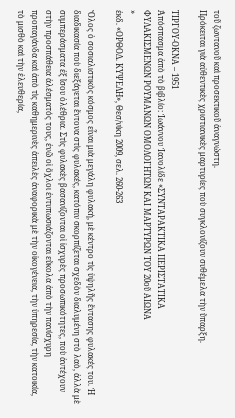τοῦ ζωντανοῦ καὶ προσεκτικοῦ ἀναγνώστη.
Πρόκειται γιὰ αὐθεντικὲς χριστιανικὲς μαρτυρίες ποὺ συγκλονίζουν συθέμελα τὴν ὕπαρξη.

ΤΙΡΓΟΥ-ΟΚΝΑ – 1951
Ἀπόσπασμα ἀπὸ τὸ βιβλίο: Ἰωάννου Ἰανολίδε «ΣΥΝΤΑΡΑΚΤΙΚΑ ΠΕΡΙΣΤΑΤΙΚΑ
ΦΥΛΑΚΙΣΜΕΝΩΝ ΡΟΥΜΑΝΩΝ ΟΜΟΛΟΓΗΤΩΝ ΚΑΙ ΜΑΡΤΥΡΩΝ ΤΟΥ 20οῦ ΑΙΩΝΑ
»
ἐκδ. «ΟΡΘΟΔ. ΚΥΨΕΛΗ», Θεσ/νίκη 2009, σελ. 260-263

Ὅλος ὁ σοσιαλιστικὸς κόσμος εἶναι μιὰ μεγάλη φυλακή, μὲ κέντρο τὶς ὑψηλῆς ἔντασης φυλακές του. Ἡ διαδικασία ποὺ διεξάγεται ἔντονα στὶς φυλακές, κατόπιν σκορπίζεται σχεδὸν διαλυμένη στὸ λαὸ, ἀλλὰ μὲ συμπεράσματα ἐξ ἴσου ὀλέθρια. Στὶς φυλακὲς βασανίζονται οἱ ἰσχυρὲς προσωπικότητες, ποὺ ἀντέχουν στὴν προσπάθεια ἀλέσματός τους, ἐνῶ οἱ ὄχλοι ἐντυπωσιάζονται εὔκολα ἀπὸ τὴν πανίσχυρη προπαγάνδα καὶ ἀπὸ τὶς καθημερινὲς ἀπειλὲς ἀναφορικὰ μὲ τὴν οἰκογένεια, τὴν ὑπηρεσία, τὴν κατοικία, τὸ μισθὸ καὶ τὴν ἐλευθερία,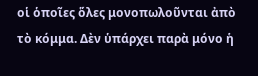οἱ ὁποῖες ὅλες μονοπωλοῦνται ἀπὸ τὸ κόμμα. Δὲν ὑπάρχει παρὰ μόνο ἡ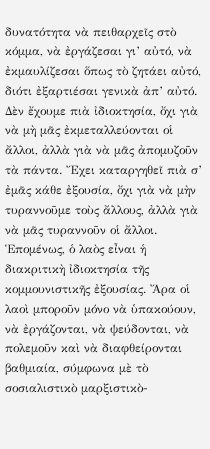δυνατότητα νὰ πειθαρχεῖς στὸ κόμμα, νὰ ἐργάζεσαι γι’ αὐτό, νὰ ἐκμαυλίζεσαι ὅπως τὸ ζητάει αὐτό, διότι ἐξαρτιέσαι γενικὰ ἀπ’ αὐτό.
Δὲν ἔχουμε πιὰ ἰδιοκτησία, ὄχι γιὰ νὰ μὴ μᾶς ἐκμεταλλεύονται οἱ ἄλλοι, ἀλλὰ γιὰ νὰ μᾶς ἀπομυζοῦν τὰ πάντα. Ἔχει καταργηθεῖ πιὰ σ’ ἐμᾶς κάθε ἐξουσία, ὄχι γιὰ νὰ μὴν τυραννοῦμε τοὺς ἄλλους, ἀλλὰ γιὰ νὰ μᾶς τυραννοῦν οἱ ἄλλοι. Ἑπομένως, ὁ λαὸς εἶναι ἡ διακριτικὴ ἰδιοκτησία τῆς κομμουνιστικῆς ἐξουσίας. Ἄρα οἱ λαοὶ μποροῦν μόνο νὰ ὑπακούουν, νὰ ἐργάζονται, νὰ ψεύδονται, νὰ πολεμοῦν καὶ νὰ διαφθείρονται βαθμιαία, σύμφωνα μὲ τὸ σοσιαλιστικὸ μαρξιστικὸ-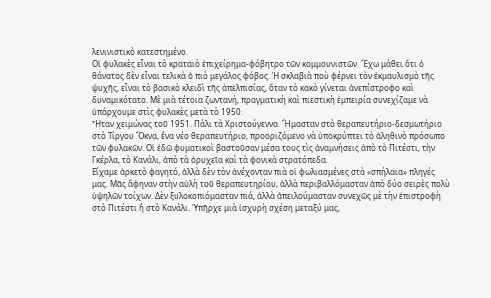λενινιστικὸ κατεστημένο.
Οἱ φυλακὲς εἶναι τὸ κραταιὸ ἐπιχείρημα-φόβητρο τῶν κομμουνιστῶν. Ἔχω μάθει ὅτι ὁ θάνατος δὲν εἶναι τελικὰ ὁ πιὸ μεγάλος φόβος. Ἡ σκλαβιὰ ποὺ φέρνει τὸν ἐκμαυλισμὸ τῆς ψυχῆς, εἶναι τὸ βασικὸ κλειδὶ τῆς ἀπελπισίας, ὅταν τὸ κακὸ γίνεται ἀνεπίστροφο καὶ δυναμικότατο. Μὲ μιὰ τέτοια ζωντανή, πραγματικὴ καὶ πιεστικὴ ἐμπειρία συνεχίζαμε νὰ ὑπάρχουμε στὶς φυλακὲς μετὰ τὸ 1950.
Ἦταν χειμώνας τοῦ 1951. Πάλι τὰ Χριστούγεννα. Ἤμασταν στὸ θεραπευτήριο-δεσμωτήριο στὸ Τίργου Ὄκνα, ἕνα νέο θεραπευτήριο, προοριζόμενο νὰ ὑποκρύπτει τὸ ἀληθινὸ πρόσωπο τῶν φυλακῶν. Οἱ ἐδῶ φυματικοὶ βαστοῦσαν μέσα τους τὶς ἀναμνήσεις ἀπὸ τὸ Πιτέστι, τὴν Γκέρλα, τὸ Κανάλι, ἀπὸ τὰ ὀρυχεῖα καὶ τὰ φονικὰ στρατόπεδα.
Εἴχαμε ἀρκετὸ φαγητό, ἀλλὰ δὲν τὸν ἀνέχονταν πιὰ οἱ φωλιασμένες στὰ «σπήλαια» πληγές μας. Μᾶς ἄφηναν στὴν αὐλὴ τοῦ θεραπευτηρίου, ἀλλὰ περιβαλλόμασταν ἀπὸ δύο σειρὲς πολὺ ὑψηλῶν τοίχων. Δὲν ξυλοκοπιόμασταν πιά, ἀλλὰ ἀπειλούμασταν συνεχῶς μὲ τὴν ἐπιστροφὴ στὸ Πιτέστι ἤ στὸ Κανάλι. Ὑπῆρχε μιὰ ἰσχυρὴ σχέση μεταξύ μας,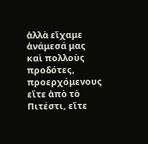ἀλλὰ εἴχαμε ἀνάμεσά μας καὶ πολλοὺς προδότες, προερχόμενους εἴτε ἀπὸ τὸ Πιτέστι, εἴτε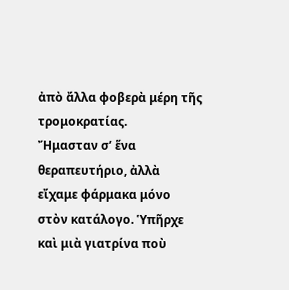ἀπὸ ἄλλα φοβερὰ μέρη τῆς τρομοκρατίας.
Ἤμασταν σ’ ἕνα θεραπευτήριο, ἀλλὰ εἴχαμε φάρμακα μόνο στὸν κατάλογο. Ὑπῆρχε καὶ μιὰ γιατρίνα ποὺ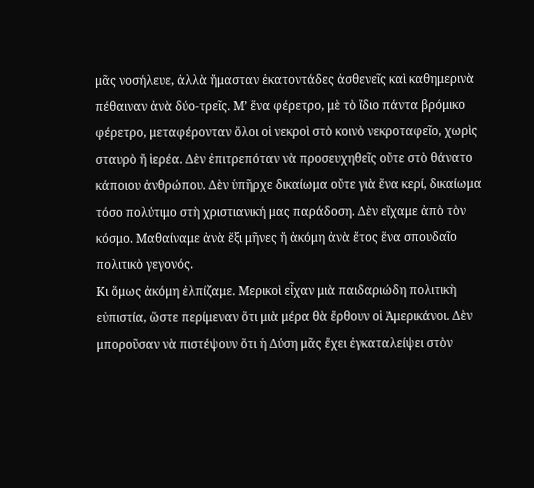μᾶς νοσήλευε, ἀλλὰ ἤμασταν ἑκατοντάδες ἀσθενεῖς καὶ καθημερινὰ πέθαιναν ἀνὰ δύο-τρεῖς. Μ’ ἕνα φέρετρο, μὲ τὸ ἴδιο πάντα βρόμικο φέρετρο, μεταφέρονταν ὅλοι οἱ νεκροὶ στὸ κοινὸ νεκροταφεῖο, χωρὶς σταυρὸ ἤ ἱερέα. Δὲν ἐπιτρεπόταν νὰ προσευχηθεῖς οὔτε στὸ θάνατο κάποιου ἀνθρώπου. Δὲν ὑπῆρχε δικαίωμα οὔτε γιὰ ἕνα κερί, δικαίωμα τόσο πολύτιμο στὴ χριστιανική μας παράδοση. Δὲν εἴχαμε ἀπὸ τὸν κόσμο. Μαθαίναμε ἀνὰ ἕξι μῆνες ἤ ἀκόμη ἀνὰ ἔτος ἕνα σπουδαῖο πολιτικὸ γεγονός.
Κι ὅμως ἀκόμη ἐλπίζαμε. Μερικοὶ εἶχαν μιὰ παιδαριώδη πολιτικὴ εὐπιστία, ὥστε περίμεναν ὅτι μιὰ μέρα θὰ ἔρθουν οἱ Ἀμερικάνοι. Δὲν μποροῦσαν νὰ πιστέψουν ὅτι ἡ Δύση μᾶς ἔχει ἐγκαταλείψει στὸν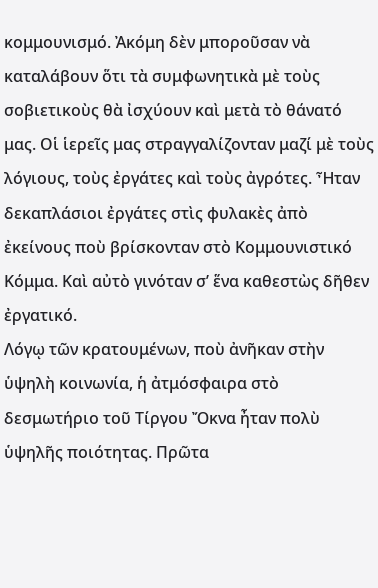κομμουνισμό. Ἀκόμη δὲν μποροῦσαν νὰ καταλάβουν ὅτι τὰ συμφωνητικὰ μὲ τοὺς σοβιετικοὺς θὰ ἰσχύουν καὶ μετὰ τὸ θάνατό μας. Οἱ ἱερεῖς μας στραγγαλίζονταν μαζί μὲ τοὺς λόγιους, τοὺς ἐργάτες καὶ τοὺς ἀγρότες. Ἦταν δεκαπλάσιοι ἐργάτες στὶς φυλακὲς ἀπὸ ἐκείνους ποὺ βρίσκονταν στὸ Κομμουνιστικό Κόμμα. Καὶ αὐτὸ γινόταν σ’ ἕνα καθεστὼς δῆθεν ἐργατικό.
Λόγῳ τῶν κρατουμένων, ποὺ ἀνῆκαν στὴν ὑψηλὴ κοινωνία, ἡ ἀτμόσφαιρα στὸ δεσμωτήριο τοῦ Τίργου Ὄκνα ἦταν πολὺ ὑψηλῆς ποιότητας. Πρῶτα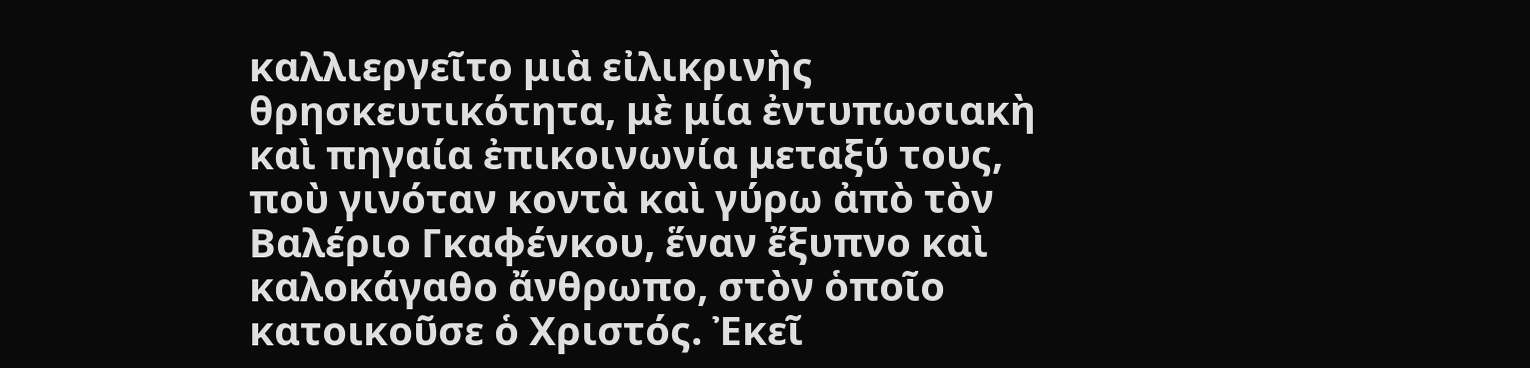καλλιεργεῖτο μιὰ εἰλικρινὴς θρησκευτικότητα, μὲ μία ἐντυπωσιακὴ καὶ πηγαία ἐπικοινωνία μεταξύ τους, ποὺ γινόταν κοντὰ καὶ γύρω ἀπὸ τὸν Βαλέριο Γκαφένκου, ἕναν ἔξυπνο καὶ καλοκάγαθο ἄνθρωπο, στὸν ὁποῖο κατοικοῦσε ὁ Χριστός. Ἐκεῖ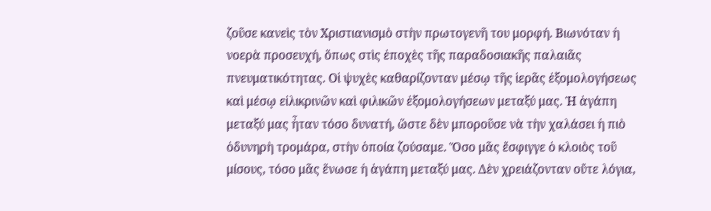ζοῦσε κανεὶς τὸν Χριστιανισμὸ στὴν πρωτογενῆ του μορφή. Βιωνόταν ἡ νοερὰ προσευχή, ὅπως στὶς ἐποχὲς τῆς παραδοσιακῆς παλαιᾶς πνευματικότητας. Οἱ ψυχὲς καθαρίζονταν μέσῳ τῆς ἱερᾶς ἐξομολογήσεως καὶ μέσῳ εἰλικρινῶν καὶ φιλικῶν ἐξομολογήσεων μεταξύ μας. Ἡ ἀγάπη μεταξύ μας ἦταν τόσο δυνατή, ὥστε δὲν μποροῦσε νὰ τὴν χαλάσει ἡ πιὸ ὀδυνηρὴ τρομάρα, στὴν ὁποία ζούσαμε. Ὅσο μᾶς ἔσφιγγε ὁ κλοιὸς τοῦ μίσους, τόσο μᾶς ἕνωσε ἡ ἀγάπη μεταξύ μας. Δὲν χρειάζονταν οὔτε λόγια,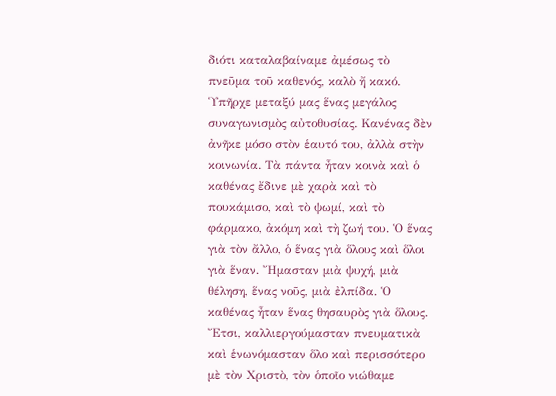διότι καταλαβαίναμε ἀμέσως τὸ πνεῦμα τοῦ καθενός, καλὸ ἤ κακό.
Ὑπῆρχε μεταξύ μας ἕνας μεγάλος συναγωνισμὸς αὐτοθυσίας. Κανένας δὲν ἀνῆκε μόσο στὸν ἑαυτό του, ἀλλὰ στὴν κοινωνία. Τὰ πάντα ἦταν κοινὰ καὶ ὁ καθένας ἔδινε μὲ χαρὰ καὶ τὸ πουκάμισο, καὶ τὸ ψωμί, καὶ τὸ φάρμακο, ἀκόμη καὶ τὴ ζωή του. Ὁ ἕνας γιὰ τὸν ἄλλο, ὁ ἕνας γιὰ ὅλους καὶ ὅλοι γιὰ ἕναν. Ἤμασταν μιὰ ψυχή, μιὰ θέληση, ἕνας νοῦς, μιὰ ἐλπίδα. Ὁ καθένας ἦταν ἕνας θησαυρὸς γιὰ ὅλους. Ἔτσι, καλλιεργούμασταν πνευματικὰ καὶ ἑνωνόμασταν ὅλο καὶ περισσότερο μὲ τὸν Χριστὸ, τὸν ὁποῖο νιώθαμε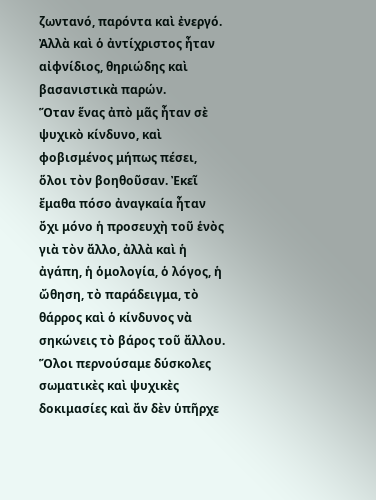ζωντανό, παρόντα καὶ ἐνεργό. Ἀλλὰ καὶ ὁ ἀντίχριστος ἦταν αἰφνίδιος, θηριώδης καὶ βασανιστικὰ παρών.
Ὅταν ἕνας ἀπὸ μᾶς ἦταν σὲ ψυχικὸ κίνδυνο, καὶ φοβισμένος μήπως πέσει, ὅλοι τὸν βοηθοῦσαν. Ἐκεῖ ἔμαθα πόσο ἀναγκαία ἦταν ὄχι μόνο ἡ προσευχὴ τοῦ ἑνὸς γιὰ τὸν ἄλλο, ἀλλὰ καὶ ἡ ἀγάπη, ἡ ὁμολογία, ὁ λόγος, ἡ ὤθηση, τὸ παράδειγμα, τὸ θάρρος καὶ ὁ κίνδυνος νὰ σηκώνεις τὸ βάρος τοῦ ἄλλου. Ὅλοι περνούσαμε δύσκολες σωματικὲς καὶ ψυχικὲς δοκιμασίες καὶ ἄν δὲν ὑπῆρχε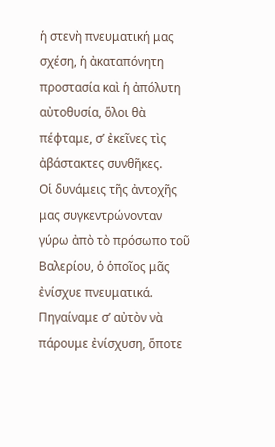ἡ στενὴ πνευματική μας σχέση, ἡ ἀκαταπόνητη προστασία καὶ ἡ ἀπόλυτη αὐτοθυσία, ὅλοι θὰ πέφταμε, σ’ ἐκεῖνες τὶς ἀβάστακτες συνθῆκες.
Οἱ δυνάμεις τῆς ἀντοχῆς μας συγκεντρώνονταν γύρω ἀπὸ τὸ πρόσωπο τοῦ Βαλερίου, ὁ ὁποῖος μᾶς ἐνίσχυε πνευματικά. Πηγαίναμε σ’ αὐτὸν νὰ πάρουμε ἐνίσχυση, ὅποτε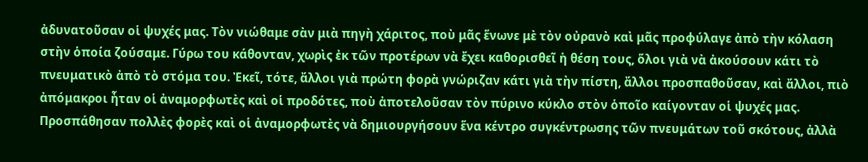ἀδυνατοῦσαν οἱ ψυχές μας. Τὸν νιώθαμε σὰν μιὰ πηγὴ χάριτος, ποὺ μᾶς ἕνωνε μὲ τὸν οὐρανὸ καὶ μᾶς προφύλαγε ἀπὸ τὴν κόλαση στὴν ὁποία ζούσαμε. Γύρω του κάθονταν, χωρὶς ἐκ τῶν προτέρων νὰ ἔχει καθορισθεῖ ἡ θέση τους, ὅλοι γιὰ νὰ ἀκούσουν κάτι τὸ πνευματικὸ ἀπὸ τὸ στόμα του. Ἐκεῖ, τότε, ἄλλοι γιὰ πρώτη φορὰ γνώριζαν κάτι γιὰ τὴν πίστη, ἄλλοι προσπαθοῦσαν, καὶ ἄλλοι, πιὸ ἀπόμακροι ἦταν οἱ ἀναμορφωτὲς καὶ οἱ προδότες, ποὺ ἀποτελοῦσαν τὸν πύρινο κύκλο στὸν ὁποῖο καίγονταν οἱ ψυχές μας.
Προσπάθησαν πολλὲς φορὲς καὶ οἱ ἀναμορφωτὲς νὰ δημιουργήσουν ἕνα κέντρο συγκέντρωσης τῶν πνευμάτων τοῦ σκότους, ἀλλὰ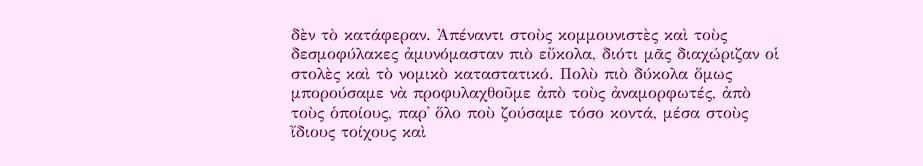δὲν τὸ κατάφεραν. Ἀπέναντι στοὺς κομμουνιστὲς καὶ τοὺς δεσμοφύλακες ἀμυνόμασταν πιὸ εὔκολα, διότι μᾶς διαχώριζαν οἱ στολὲς καὶ τὸ νομικὸ καταστατικό. Πολὺ πιὸ δύκολα ὅμως μπορούσαμε νὰ προφυλαχθοῦμε ἀπὸ τοὺς ἀναμορφωτές, ἀπὸ τοὺς ὁποίους, παρ᾽ ὅλο ποὺ ζούσαμε τόσο κοντά, μέσα στοὺς ἴδιους τοίχους καὶ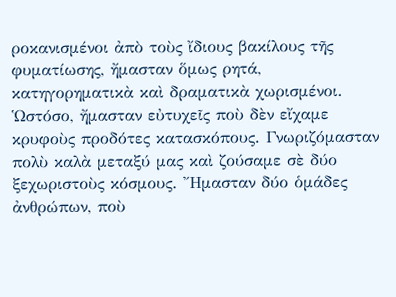ροκανισμένοι ἀπὸ τοὺς ἴδιους βακίλους τῆς φυματίωσης, ἤμασταν ὅμως ρητά, κατηγορηματικὰ καὶ δραματικὰ χωρισμένοι. Ὡστόσο, ἤμασταν εὐτυχεῖς ποὺ δὲν εἴχαμε κρυφοὺς προδότες κατασκόπους. Γνωριζόμασταν πολὺ καλὰ μεταξύ μας καὶ ζούσαμε σὲ δύο ξεχωριστοὺς κόσμους. Ἤμασταν δύο ὁμάδες ἀνθρώπων, ποὺ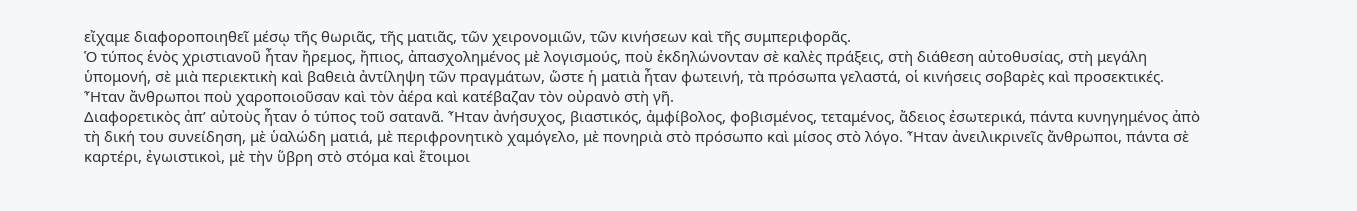εἴχαμε διαφοροποιηθεῖ μέσῳ τῆς θωριᾶς, τῆς ματιᾶς, τῶν χειρονομιῶν, τῶν κινήσεων καὶ τῆς συμπεριφορᾶς.
Ὁ τύπος ἑνὸς χριστιανοῦ ἦταν ἤρεμος, ἤπιος, ἀπασχολημένος μὲ λογισμούς, ποὺ ἐκδηλώνονταν σὲ καλὲς πράξεις, στὴ διάθεση αὐτοθυσίας, στὴ μεγάλη ὑπομονή, σὲ μιὰ περιεκτικὴ καὶ βαθειὰ ἀντίληψη τῶν πραγμάτων, ὥστε ἡ ματιὰ ἦταν φωτεινή, τὰ πρόσωπα γελαστά, οἱ κινήσεις σοβαρὲς καὶ προσεκτικές. Ἦταν ἄνθρωποι ποὺ χαροποιοῦσαν καὶ τὸν ἀέρα καὶ κατέβαζαν τὸν οὐρανὸ στὴ γῆ.
Διαφορετικὸς ἀπ’ αὐτοὺς ἦταν ὁ τύπος τοῦ σατανᾶ. Ἦταν ἀνήσυχος, βιαστικός, ἀμφίβολος, φοβισμένος, τεταμένος, ἄδειος ἐσωτερικά, πάντα κυνηγημένος ἀπὸ τὴ δική του συνείδηση, μὲ ὑαλώδη ματιά, μὲ περιφρονητικὸ χαμόγελο, μὲ πονηριὰ στὸ πρόσωπο καὶ μίσος στὸ λόγο. Ἦταν ἀνειλικρινεῖς ἄνθρωποι, πάντα σὲ καρτέρι, ἐγωιστικοὶ, μὲ τὴν ὕβρη στὸ στόμα καὶ ἕτοιμοι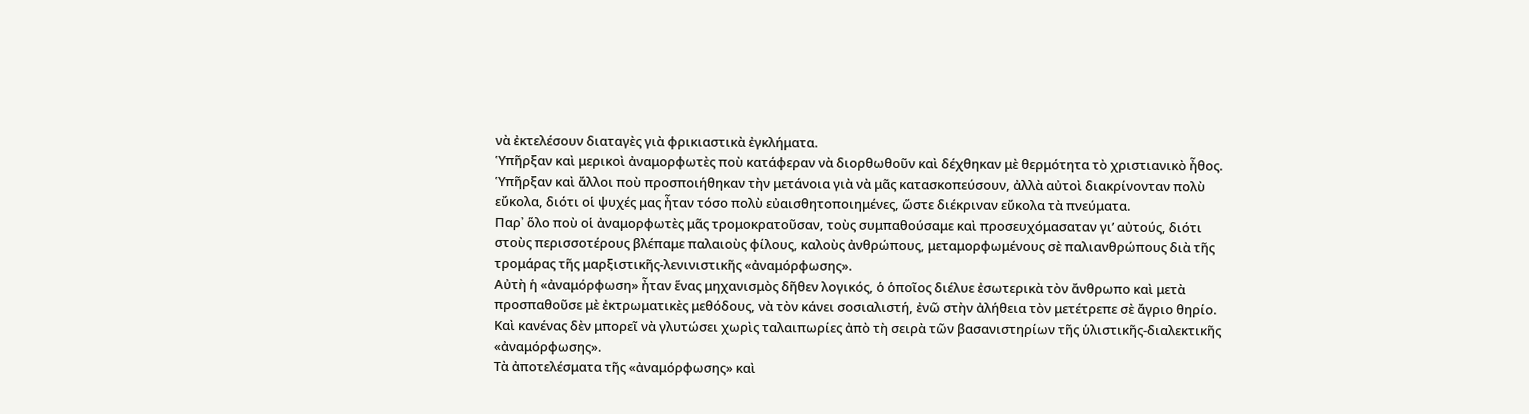νὰ ἐκτελέσουν διαταγὲς γιὰ φρικιαστικὰ ἐγκλήματα.
Ὑπῆρξαν καὶ μερικοὶ ἀναμορφωτὲς ποὺ κατάφεραν νὰ διορθωθοῦν καὶ δέχθηκαν μὲ θερμότητα τὸ χριστιανικὸ ἦθος. Ὑπῆρξαν καὶ ἄλλοι ποὺ προσποιήθηκαν τὴν μετάνοια γιὰ νὰ μᾶς κατασκοπεύσουν, ἀλλὰ αὐτοὶ διακρίνονταν πολὺ εὔκολα, διότι οἱ ψυχές μας ἦταν τόσο πολὺ εὐαισθητοποιημένες, ὥστε διέκριναν εὔκολα τὰ πνεύματα.
Παρ᾽ ὅλο ποὺ οἱ ἀναμορφωτὲς μᾶς τρομοκρατοῦσαν, τοὺς συμπαθούσαμε καὶ προσευχόμασαταν γι’ αὐτούς, διότι στοὺς περισσοτέρους βλέπαμε παλαιοὺς φίλους, καλοὺς ἀνθρώπους, μεταμορφωμένους σὲ παλιανθρώπους διὰ τῆς τρομάρας τῆς μαρξιστικῆς-λενινιστικῆς «ἀναμόρφωσης».
Αὐτὴ ἡ «ἀναμόρφωση» ἦταν ἕνας μηχανισμὸς δῆθεν λογικός, ὁ ὁποῖος διέλυε ἐσωτερικὰ τὸν ἄνθρωπο καὶ μετὰ προσπαθοῦσε μὲ ἐκτρωματικὲς μεθόδους, νὰ τὸν κάνει σοσιαλιστή, ἐνῶ στὴν ἀλήθεια τὸν μετέτρεπε σὲ ἄγριο θηρίο. Καὶ κανένας δὲν μπορεῖ νὰ γλυτώσει χωρὶς ταλαιπωρίες ἀπὸ τὴ σειρὰ τῶν βασανιστηρίων τῆς ὑλιστικῆς-διαλεκτικῆς «ἀναμόρφωσης».
Τὰ ἀποτελέσματα τῆς «ἀναμόρφωσης» καὶ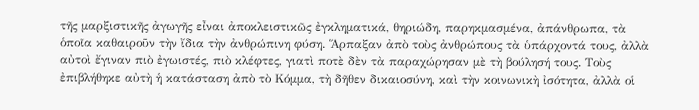τῆς μαρξιστικῆς ἀγωγῆς εἶναι ἀποκλειστικῶς ἐγκληματικά, θηριώδη, παρηκμασμένα, ἀπάνθρωπα, τὰ ὁποῖα καθαιροῦν τὴν ἴδια τὴν ἀνθρώπινη φύση. Ἅρπαξαν ἀπὸ τοὺς ἀνθρώπους τὰ ὑπάρχοντά τους, ἀλλὰ αὐτοὶ ἔγιναν πιὸ ἐγωιστές, πιὸ κλέφτες, γιατὶ ποτὲ δὲν τὰ παραχώρησαν μὲ τὴ βούλησή τους. Τοὺς ἐπιβλήθηκε αὐτὴ ἡ κατάσταση ἀπὸ τὸ Κόμμα, τὴ δῆθεν δικαιοσύνη, καὶ τὴν κοινωνικὴ ἰσότητα, ἀλλὰ οἱ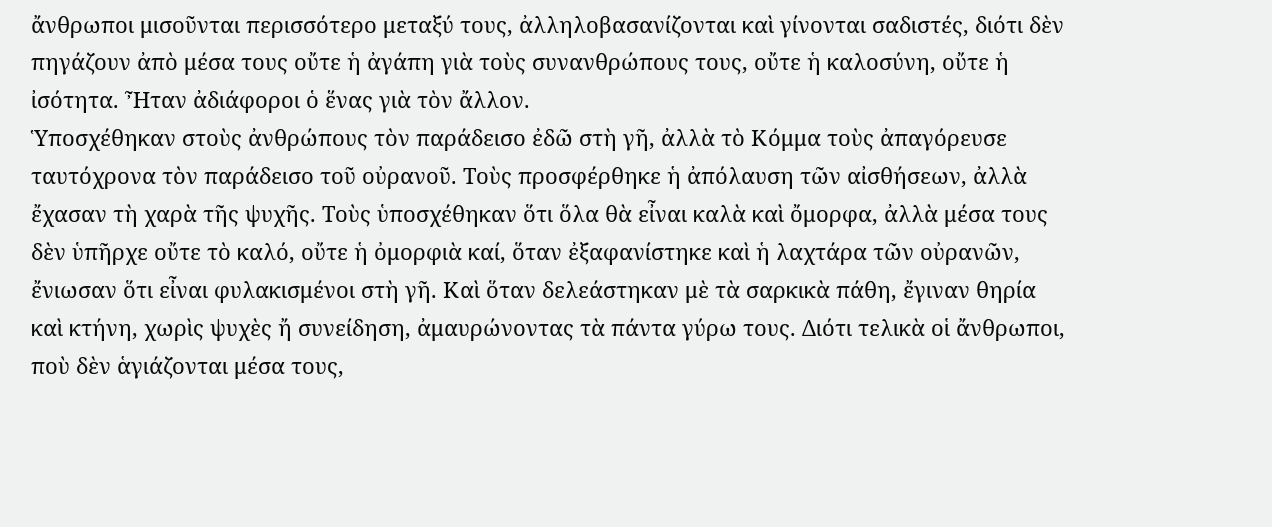ἄνθρωποι μισοῦνται περισσότερο μεταξύ τους, ἀλληλοβασανίζονται καὶ γίνονται σαδιστές, διότι δὲν πηγάζουν ἀπὸ μέσα τους οὔτε ἡ ἀγάπη γιὰ τοὺς συνανθρώπους τους, οὔτε ἡ καλοσύνη, οὔτε ἡ ἰσότητα. Ἦταν ἀδιάφοροι ὁ ἕνας γιὰ τὸν ἄλλον.
Ὑποσχέθηκαν στοὺς ἀνθρώπους τὸν παράδεισο ἐδῶ στὴ γῆ, ἀλλὰ τὸ Κόμμα τοὺς ἀπαγόρευσε ταυτόχρονα τὸν παράδεισο τοῦ οὐρανοῦ. Τοὺς προσφέρθηκε ἡ ἀπόλαυση τῶν αἰσθήσεων, ἀλλὰ ἔχασαν τὴ χαρὰ τῆς ψυχῆς. Τοὺς ὑποσχέθηκαν ὅτι ὅλα θὰ εἶναι καλὰ καὶ ὄμορφα, ἀλλὰ μέσα τους δὲν ὑπῆρχε οὔτε τὸ καλό, οὔτε ἡ ὀμορφιὰ καί, ὅταν ἐξαφανίστηκε καὶ ἡ λαχτάρα τῶν οὐρανῶν, ἔνιωσαν ὅτι εἶναι φυλακισμένοι στὴ γῆ. Καὶ ὅταν δελεάστηκαν μὲ τὰ σαρκικὰ πάθη, ἔγιναν θηρία καὶ κτήνη, χωρὶς ψυχὲς ἤ συνείδηση, ἀμαυρώνοντας τὰ πάντα γύρω τους. Διότι τελικὰ οἱ ἄνθρωποι, ποὺ δὲν ἁγιάζονται μέσα τους,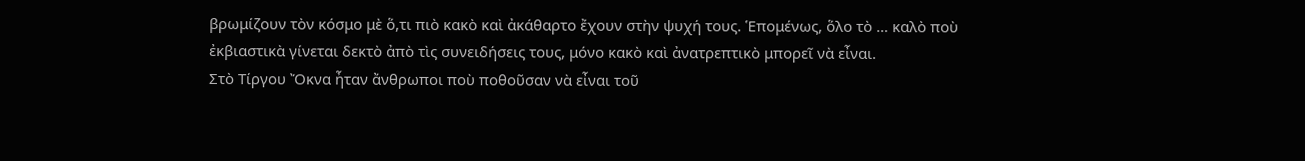βρωμίζουν τὸν κόσμο μὲ ὅ,τι πιὸ κακὸ καὶ ἀκάθαρτο ἔχουν στὴν ψυχή τους. Ἑπομένως, ὅλο τὸ … καλὸ ποὺ ἐκβιαστικὰ γίνεται δεκτὸ ἀπὸ τὶς συνειδήσεις τους, μόνο κακὸ καὶ ἀνατρεπτικὸ μπορεῖ νὰ εἶναι.
Στὸ Τίργου Ὄκνα ἦταν ἄνθρωποι ποὺ ποθοῦσαν νὰ εἶναι τοῦ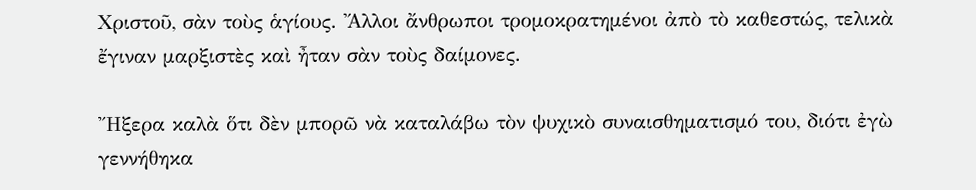Χριστοῦ, σὰν τοὺς ἁγίους. Ἄλλοι ἄνθρωποι τρομοκρατημένοι ἀπὸ τὸ καθεστώς, τελικὰ ἔγιναν μαρξιστὲς καὶ ἦταν σὰν τοὺς δαίμονες.

Ἤξερα καλὰ ὅτι δὲν μπορῶ νὰ καταλάβω τὸν ψυχικὸ συναισθηματισμό του, διότι ἐγὼ γεννήθηκα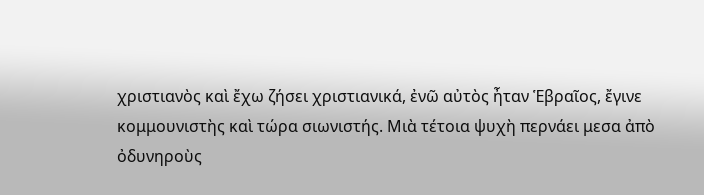χριστιανὸς καὶ ἔχω ζήσει χριστιανικά, ἐνῶ αὐτὸς ἦταν Ἑβραῖος, ἔγινε κομμουνιστὴς καὶ τώρα σιωνιστής. Μιὰ τέτοια ψυχὴ περνάει μεσα ἀπὸ ὀδυνηροὺς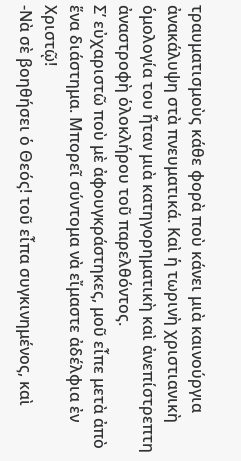τραυματισμοὺς κάθε φορὰ ποὺ κάνει μιὰ καινούργια ἀνακάλυψη στὰ πνευματικά. Καὶ ἡ τωρινὴ χριστιανικὴ ὁμολογία του ἦταν μιὰ κατηγορηματικὴ καὶ ἀνεπίστρεπτη ἀναστροφὴ ὁλοκλήρου τοῦ παρελθόντος.
Σ’ εὐχαριστῶ ποὺ μὲ ἀφουγκράστηκες, μοῦ εἶπε μετὰ ἀπὸ ἕνα διάστημα. Μπορεῖ σύντομα νὰ εἴμαστε ἀδέλφια ἐν Χριστῷ!
-Νὰ σὲ βοηθήσει ὁ Θεός! τοῦ εἶπα συγκινημένος, καὶ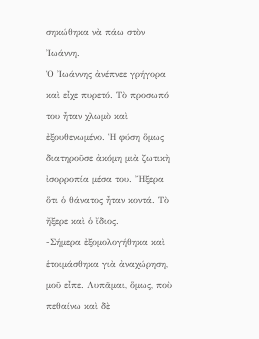σηκώθηκα νὰ πάω στὸν Ἰωάννη.
Ὁ Ἰωάννης ἀνέπνεε γρήγορα καὶ εἶχε πυρετό. Τὸ προσωπό του ἦταν χλωμὸ καὶ ἐξουθενωμένο. Ἡ φύση ὅμως διατηροῦσε ἀκόμη μιὰ ζωτικὴ ἰσορροπία μέσα του. Ἤξερα ὅτι ὁ θάνατος ἦταν κοντά. Τὸ ἤξερε καὶ ὁ ἴδιος.
-Σήμερα ἐξομολογήθηκα καὶ ἑτοιμάσθηκα γιὰ ἀναχώρηση, μοῦ εἶπε. Λυπᾶμαι, ὅμως, ποὺ πεθαίνω καὶ δὲ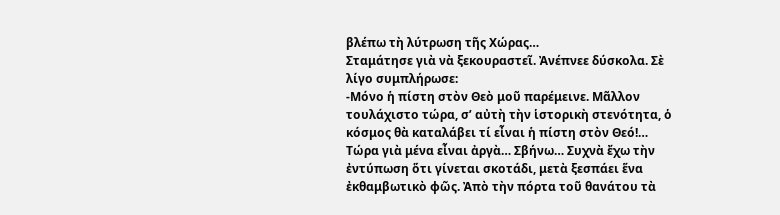βλέπω τὴ λύτρωση τῆς Χώρας…
Σταμάτησε γιὰ νὰ ξεκουραστεῖ. Ἀνέπνεε δύσκολα. Σὲ λίγο συμπλήρωσε:
-Μόνο ἡ πίστη στὸν Θεὸ μοῦ παρέμεινε. Μᾶλλον τουλάχιστο τώρα, σ’ αὐτὴ τὴν ἱστορικὴ στενότητα, ὁ κόσμος θὰ καταλάβει τί εἶναι ἡ πίστη στὸν Θεό!… Τώρα γιὰ μένα εἶναι ἀργὰ… Σβήνω… Συχνὰ ἔχω τὴν ἐντύπωση ὅτι γίνεται σκοτάδι, μετὰ ξεσπάει ἕνα ἐκθαμβωτικὸ φῶς. Ἀπὸ τὴν πόρτα τοῦ θανάτου τὰ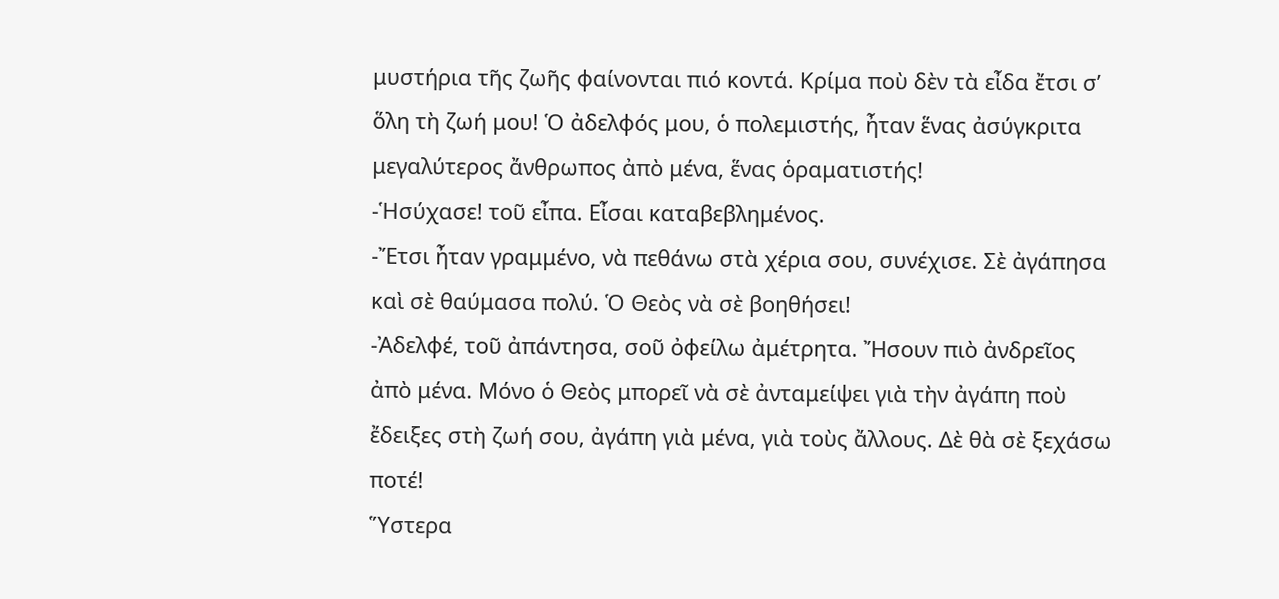μυστήρια τῆς ζωῆς φαίνονται πιό κοντά. Κρίμα ποὺ δὲν τὰ εἶδα ἔτσι σ’ ὅλη τὴ ζωή μου! Ὁ ἀδελφός μου, ὁ πολεμιστής, ἦταν ἕνας ἀσύγκριτα μεγαλύτερος ἄνθρωπος ἀπὸ μένα, ἕνας ὁραματιστής!
-Ἡσύχασε! τοῦ εἶπα. Εἶσαι καταβεβλημένος.
-Ἔτσι ἦταν γραμμένο, νὰ πεθάνω στὰ χέρια σου, συνέχισε. Σὲ ἀγάπησα καὶ σὲ θαύμασα πολύ. Ὁ Θεὸς νὰ σὲ βοηθήσει!
-Ἀδελφέ, τοῦ ἀπάντησα, σοῦ ὀφείλω ἀμέτρητα. Ἤσουν πιὸ ἀνδρεῖος ἀπὸ μένα. Μόνο ὁ Θεὸς μπορεῖ νὰ σὲ ἀνταμείψει γιὰ τὴν ἀγάπη ποὺ ἔδειξες στὴ ζωή σου, ἀγάπη γιὰ μένα, γιὰ τοὺς ἄλλους. Δὲ θὰ σὲ ξεχάσω ποτέ!
Ὕστερα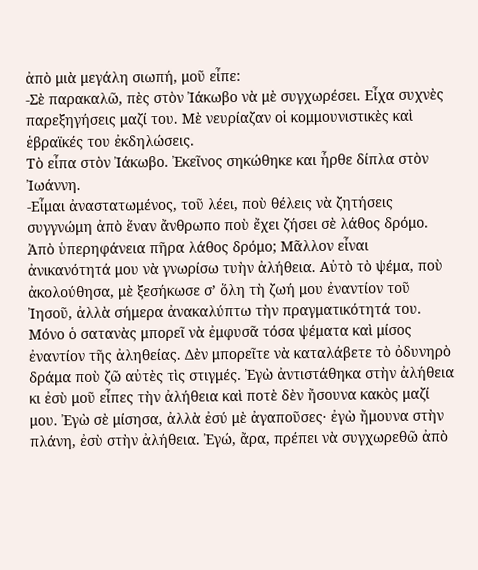ἀπὸ μιὰ μεγάλη σιωπή, μοῦ εἶπε:
-Σὲ παρακαλῶ, πὲς στὸν Ἰάκωβο νὰ μὲ συγχωρέσει. Εἶχα συχνὲς παρεξηγήσεις μαζί του. Μὲ νευρίαζαν οἱ κομμουνιστικὲς καὶ ἑβραϊκές του ἐκδηλώσεις.
Τὸ εἶπα στὸν Ἰάκωβο. Ἐκεῖνος σηκώθηκε και ἦρθε δίπλα στὸν Ἰωάννη.
-Εἶμαι ἀναστατωμένος, τοῦ λέει, ποὺ θέλεις νὰ ζητήσεις συγγνώμη ἀπὸ ἕναν ἄνθρωπο ποὺ ἔχει ζήσει σὲ λάθος δρόμο. Ἀπὸ ὑπερηφάνεια πῆρα λάθος δρόμο; Μᾶλλον εἶναι ἀνικανότητά μου νὰ γνωρίσω τυὴν ἀλήθεια. Αὐτὸ τὸ ψέμα, ποὺ ἀκολούθησα, μὲ ξεσήκωσε σ’ ὅλη τὴ ζωή μου ἐναντίον τοῦ Ἰησοῦ, ἀλλὰ σήμερα ἀνακαλύπτω τὴν πραγματικότητά του. Μόνο ὁ σατανὰς μπορεῖ νὰ ἐμφυσᾶ τόσα ψέματα καὶ μίσος ἐναντίον τῆς ἀληθείας. Δὲν μπορεῖτε νὰ καταλάβετε τὸ ὀδυνηρὸ δράμα ποὺ ζῶ αὐτὲς τὶς στιγμές. Ἐγὼ ἀντιστάθηκα στὴν ἀλήθεια κι ἐσὺ μοῦ εἶπες τὴν ἀλήθεια καὶ ποτὲ δὲν ἤσουνα κακὸς μαζί μου. Ἐγὼ σὲ μίσησα, ἀλλὰ ἐσύ μὲ ἀγαποῦσες· ἐγὼ ἤμουνα στὴν πλάνη, ἐσὺ στὴν ἀλήθεια. Ἐγώ, ἄρα, πρέπει νὰ συγχωρεθῶ ἀπὸ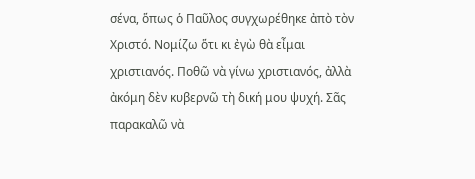σένα, ὅπως ὁ Παῦλος συγχωρέθηκε ἀπὸ τὸν Χριστό. Νομίζω ὅτι κι ἐγὼ θὰ εἶμαι χριστιανός. Ποθῶ νὰ γίνω χριστιανός, ἀλλὰ ἀκόμη δὲν κυβερνῶ τὴ δική μου ψυχή. Σᾶς παρακαλῶ νὰ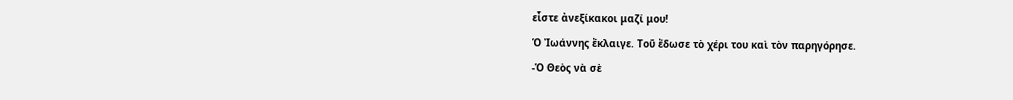εἶστε ἀνεξίκακοι μαζί μου!
Ὁ Ἰωάννης ἔκλαιγε. Τοῦ ἔδωσε τὸ χέρι του καὶ τὸν παρηγόρησε.
-Ὁ Θεὸς νὰ σὲ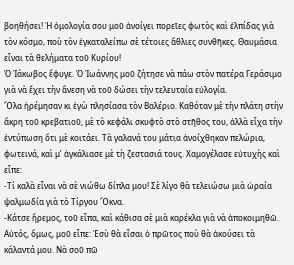βοηθήσει! Ἡ ὁμολογία σου μοῦ ἀνοίγει πορεῖες φωτὸς καὶ ἐλπίδας γιὰ τὸν κόσμο, ποὺ τὸν ἐγκαταλείπω σὲ τέτοιες ἄθλιες συνθῆκες. Θαυμάσια εἶναι τὰ θελήματα τοῦ Κυρίου!
Ὁ Ἰάκωβος ἔφυγε. Ὁ Ἰωάννης μοῦ ζήτησε νὰ πάω στὸν πατέρα Γεράσιμο γιὰ νὰ ἔχει τὴν ἄνεση νὰ τοῦ δώσει τὴν τελευταία εὐλογία.
Ὅλα ἠρέμησαν κι ἐγὼ πλησίασα τὸν Βαλέριο. Καθόταν μὲ τὴν πλάτη στὴν ἄκρη τοῦ κρεβατιοῦ, μὲ τὸ κεφάλι σκυφτὸ στὸ στῆθος του, ἀλλὰ εἶχα τὴν ἐντύπωση ὅτι μὲ κοιτάει. Τὰ γαλανά του μάτια ἀνοίχθηκαν πελώρια, φωτεινά, καὶ μ’ ἀγκάλιασε μὲ τὴ ζεστασιά τους. Χαμογέλασε εὐτυχὴς καὶ εἶπε:
-Τί καλὰ εἶναι νὰ σὲ νιώθω δίπλα μου! Σὲ λίγο θὰ τελειώσω μιὰ ὡραία ψαλμωδία γιὰ τὸ Τίργου Ὄκνα.
-Κάτσε ἤρεμος, τοῦ εἶπα, καὶ κάθισα σὲ μιὰ καρέκλα γιὰ νὰ ἀποκοιμηθῶ.
Αὐτός, ὅμως, μοῦ εἶπε: Ἐσὺ θὰ εἶσαι ὁ πρῶτος ποὺ θὰ ἀκούσει τὰ κάλαντά μου. Νὰ σοῦ πῶ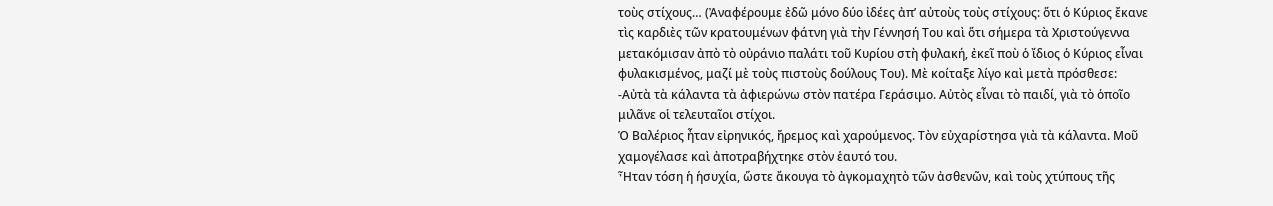τοὺς στίχους… (Ἀναφέρουμε ἐδῶ μόνο δύο ἰδέες ἀπ’ αὐτοὺς τοὺς στίχους: ὅτι ὁ Κύριος ἔκανε τὶς καρδιὲς τῶν κρατουμένων φάτνη γιὰ τὴν Γέννησή Του καὶ ὅτι σήμερα τὰ Χριστούγεννα μετακόμισαν ἀπὸ τὸ οὐράνιο παλάτι τοῦ Κυρίου στὴ φυλακή, ἐκεῖ ποὺ ὁ ἴδιος ὁ Κύριος εἶναι φυλακισμένος, μαζί μὲ τοὺς πιστοὺς δούλους Του). Μὲ κοίταξε λίγο καὶ μετὰ πρόσθεσε:
-Αὐτὰ τὰ κάλαντα τὰ ἀφιερώνω στὸν πατέρα Γεράσιμο. Αὐτὸς εἶναι τὸ παιδί, γιὰ τὸ ὁποῖο μιλᾶνε οἱ τελευταῖοι στίχοι.
Ὁ Βαλέριος ἦταν εἰρηνικός, ἤρεμος καὶ χαρούμενος. Τὸν εὐχαρίστησα γιὰ τὰ κάλαντα. Μοῦ χαμογέλασε καὶ ἀποτραβήχτηκε στὸν ἑαυτό του.
Ἦταν τόση ἡ ἡσυχία, ὥστε ἄκουγα τὸ ἀγκομαχητὸ τῶν ἀσθενῶν, καὶ τοὺς χτύπους τῆς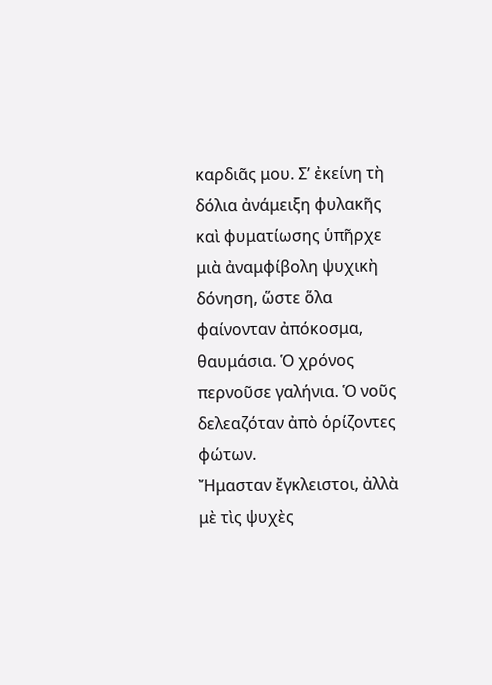καρδιᾶς μου. Σ’ ἐκείνη τὴ δόλια ἀνάμειξη φυλακῆς καὶ φυματίωσης ὑπῆρχε μιὰ ἀναμφίβολη ψυχικὴ δόνηση, ὥστε ὅλα φαίνονταν ἀπόκοσμα, θαυμάσια. Ὁ χρόνος περνοῦσε γαλήνια. Ὁ νοῦς δελεαζόταν ἀπὸ ὁρίζοντες φώτων.
Ἤμασταν ἔγκλειστοι, ἀλλὰ μὲ τὶς ψυχὲς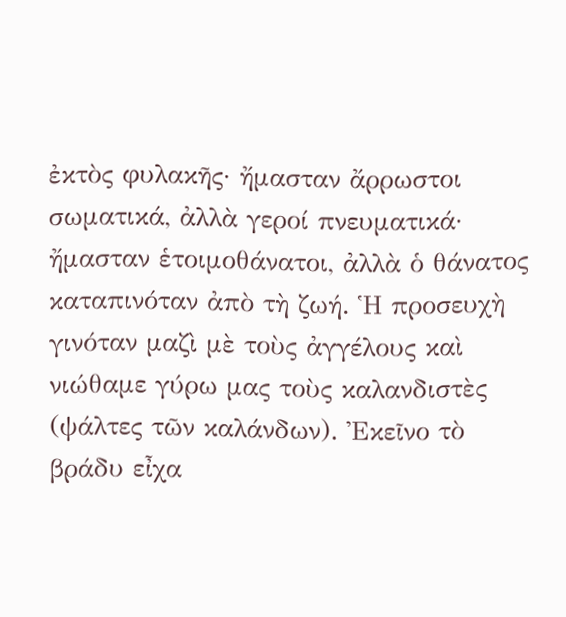ἐκτὸς φυλακῆς· ἤμασταν ἄρρωστοι σωματικά, ἀλλὰ γεροί πνευματικά· ἤμασταν ἑτοιμοθάνατοι, ἀλλὰ ὁ θάνατος καταπινόταν ἀπὸ τὴ ζωή. Ἡ προσευχὴ γινόταν μαζὶ μὲ τοὺς ἀγγέλους καὶ νιώθαμε γύρω μας τοὺς καλανδιστὲς (ψάλτες τῶν καλάνδων). Ἐκεῖνο τὸ βράδυ εἶχα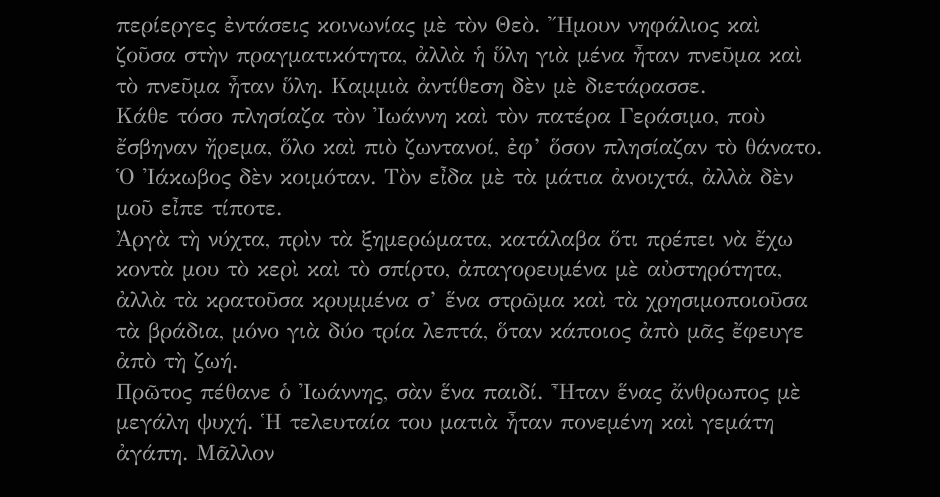περίεργες ἐντάσεις κοινωνίας μὲ τὸν Θεὸ. Ἤμουν νηφάλιος καὶ ζοῦσα στὴν πραγματικότητα, ἀλλὰ ἡ ὕλη γιὰ μένα ἦταν πνεῦμα καὶ τὸ πνεῦμα ἦταν ὕλη. Καμμιὰ ἀντίθεση δὲν μὲ διετάρασσε.
Κάθε τόσο πλησίαζα τὸν Ἰωάννη καὶ τὸν πατέρα Γεράσιμο, ποὺ ἔσβηναν ἤρεμα, ὅλο καὶ πιὸ ζωντανοί, ἐφ’ ὅσον πλησίαζαν τὸ θάνατο. Ὁ Ἰάκωβος δὲν κοιμόταν. Τὸν εἶδα μὲ τὰ μάτια ἀνοιχτά, ἀλλὰ δὲν μοῦ εἶπε τίποτε.
Ἀργὰ τὴ νύχτα, πρὶν τὰ ξημερώματα, κατάλαβα ὅτι πρέπει νὰ ἔχω κοντὰ μου τὸ κερὶ καὶ τὸ σπίρτο, ἀπαγορευμένα μὲ αὐστηρότητα, ἀλλὰ τὰ κρατοῦσα κρυμμένα σ’ ἕνα στρῶμα καὶ τὰ χρησιμοποιοῦσα τὰ βράδια, μόνο γιὰ δύο τρία λεπτά, ὅταν κάποιος ἀπὸ μᾶς ἔφευγε ἀπὸ τὴ ζωή.
Πρῶτος πέθανε ὁ Ἰωάννης, σὰν ἕνα παιδί. Ἦταν ἕνας ἄνθρωπος μὲ μεγάλη ψυχή. Ἡ τελευταία του ματιὰ ἦταν πονεμένη καὶ γεμάτη ἀγάπη. Μᾶλλον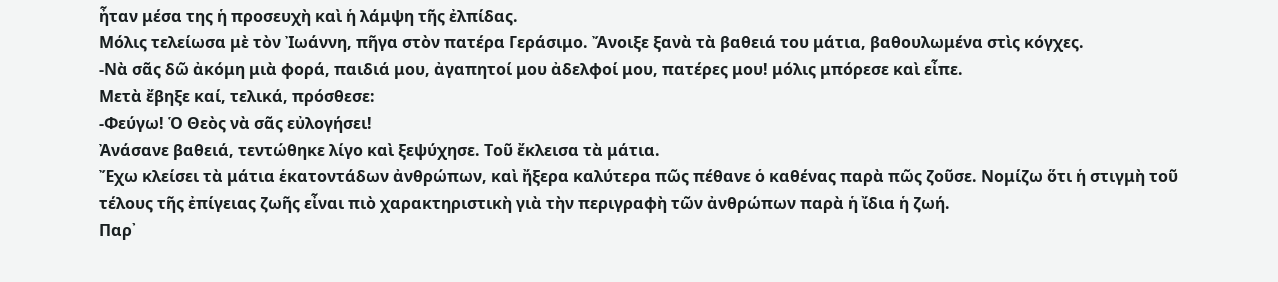ἦταν μέσα της ἡ προσευχὴ καὶ ἡ λάμψη τῆς ἐλπίδας.
Μόλις τελείωσα μὲ τὸν Ἰωάννη, πῆγα στὸν πατέρα Γεράσιμο. Ἄνοιξε ξανὰ τὰ βαθειά του μάτια, βαθουλωμένα στὶς κόγχες.
-Νὰ σᾶς δῶ ἀκόμη μιὰ φορά, παιδιά μου, ἀγαπητοί μου ἀδελφοί μου, πατέρες μου! μόλις μπόρεσε καὶ εἶπε.
Μετὰ ἔβηξε καί, τελικά, πρόσθεσε:
-Φεύγω! Ὁ Θεὸς νὰ σᾶς εὐλογήσει!
Ἀνάσανε βαθειά, τεντώθηκε λίγο καὶ ξεψύχησε. Τοῦ ἔκλεισα τὰ μάτια.
Ἔχω κλείσει τὰ μάτια ἑκατοντάδων ἀνθρώπων, καὶ ἤξερα καλύτερα πῶς πέθανε ὁ καθένας παρὰ πῶς ζοῦσε. Νομίζω ὅτι ἡ στιγμὴ τοῦ τέλους τῆς ἐπίγειας ζωῆς εἶναι πιὸ χαρακτηριστικὴ γιὰ τὴν περιγραφὴ τῶν ἀνθρώπων παρὰ ἡ ἴδια ἡ ζωή.
Παρ᾽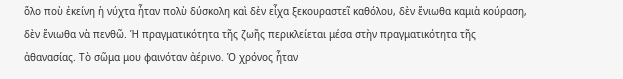ὅλο ποὺ ἐκείνη ἡ νύχτα ἦταν πολὺ δύσκολη καὶ δὲν εἶχα ξεκουραστεῖ καθόλου, δὲν ἔνιωθα καμιὰ κούραση, δὲν ἔνιωθα νὰ πενθῶ. Ἡ πραγματικότητα τῆς ζωῆς περικλείεται μέσα στὴν πραγματικότητα τῆς ἀθανασίας. Τὸ σῶμα μου φαινόταν ἀέρινο. Ὁ χρόνος ἦταν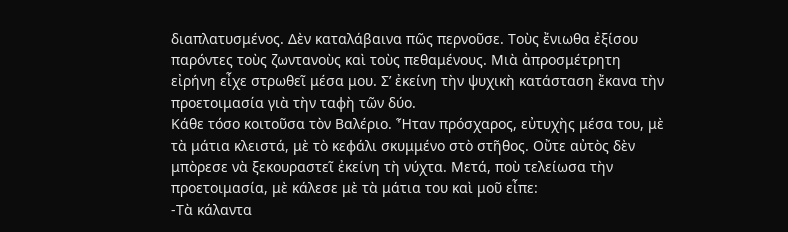διαπλατυσμένος. Δὲν καταλάβαινα πῶς περνοῦσε. Τοὺς ἔνιωθα ἐξίσου παρόντες τοὺς ζωντανοὺς καὶ τοὺς πεθαμένους. Μιὰ ἀπροσμέτρητη εἰρήνη εἶχε στρωθεῖ μέσα μου. Σ’ ἐκείνη τὴν ψυχικὴ κατάσταση ἔκανα τὴν προετοιμασία γιὰ τὴν ταφὴ τῶν δύο.
Κάθε τόσο κοιτοῦσα τὸν Βαλέριο. Ἦταν πρόσχαρος, εὐτυχὴς μέσα του, μὲ τὰ μάτια κλειστά, μὲ τὸ κεφάλι σκυμμένο στὸ στῆθος. Οὔτε αὐτὸς δὲν μπὸρεσε νὰ ξεκουραστεῖ ἐκείνη τὴ νύχτα. Μετά, ποὺ τελείωσα τὴν προετοιμασία, μὲ κάλεσε μὲ τὰ μάτια του καὶ μοῦ εἶπε:
-Τὰ κάλαντα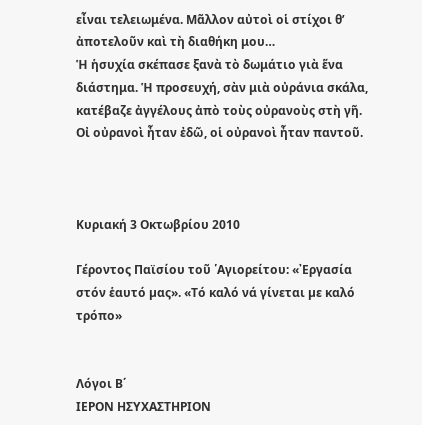εἶναι τελειωμένα. Μᾶλλον αὐτοὶ οἱ στίχοι θ’ ἀποτελοῦν καὶ τὴ διαθήκη μου…
Ἡ ἡσυχία σκέπασε ξανὰ τὸ δωμάτιο γιὰ ἕνα διάστημα. Ἡ προσευχή, σὰν μιὰ οὐράνια σκάλα, κατέβαζε ἀγγέλους ἀπὸ τοὺς οὐρανοὺς στὴ γῆ. Οἰ οὐρανοὶ ἦταν ἐδῶ, οἱ οὐρανοὶ ἦταν παντοῦ.



Κυριακή 3 Οκτωβρίου 2010

Γέροντος Παϊσίου τοῦ ῾Αγιορείτου: «᾿Εργασία στόν ἑαυτό µας». «Τό καλό νά γίνεται µε καλό τρόπο»


Λόγοι Β΄
ΙΕΡΟΝ ΗΣΥΧΑΣΤΗΡΙΟΝ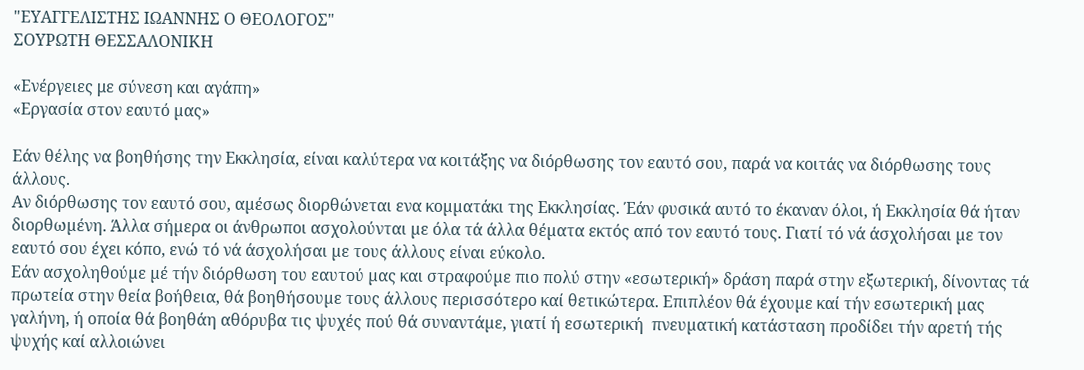"ΕΥΑΓΓΕΛΙΣΤΗΣ ΙΩΑΝΝΗΣ Ο ΘΕΟΛΟΓΟΣ"
ΣΟΥΡΩΤΗ ΘΕΣΣΑΛΟΝΙΚΗ

«Ενέργειες με σύνεση και αγάπη»
«Εργασία στον εαυτό µας»

Εάν θέλης να βοηθήσης την Εκκλησία, είναι καλύτερα να κοιτάξης να διόρθωσης τον εαυτό σου, παρά να κοιτάς να διόρθωσης τους άλλους.
Αν διόρθωσης τον εαυτό σου, αµέσως διορθώνεται ενα κοµµατάκι της Εκκλησίας. Έάν φυσικά αυτό το έκαναν όλοι, ή Εκκλησία θά ήταν διορθωµένη. Άλλα σήµερα οι άνθρωποι ασχολούνται µε όλα τά άλλα θέµατα εκτός από τον εαυτό τους. Γιατί τό νά άσχολήσαι µε τον εαυτό σου έχει κόπο, ενώ τό νά άσχολήσαι µε τους άλλους είναι εύκολο.
Εάν ασχοληθούµε µέ τήν διόρθωση του εαυτού µας και στραφούµε πιο πολύ στην «εσωτερική» δράση παρά στην εξωτερική, δίνοντας τά πρωτεία στην θεία βοήθεια, θά βοηθήσουµε τους άλλους περισσότερο καί θετικώτερα. Επιπλέον θά έχουµε καί τήν εσωτερική µας γαλήνη, ή οποία θά βοηθάη αθόρυβα τις ψυχές πού θά συναντάµε, γιατί ή εσωτερική  πνευµατική κατάσταση προδίδει τήν αρετή τής ψυχής καί αλλοιώνει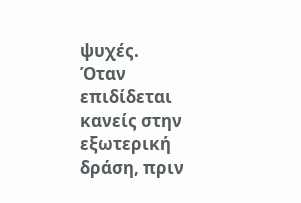ψυχές.
Όταν επιδίδεται κανείς στην εξωτερική δράση, πριν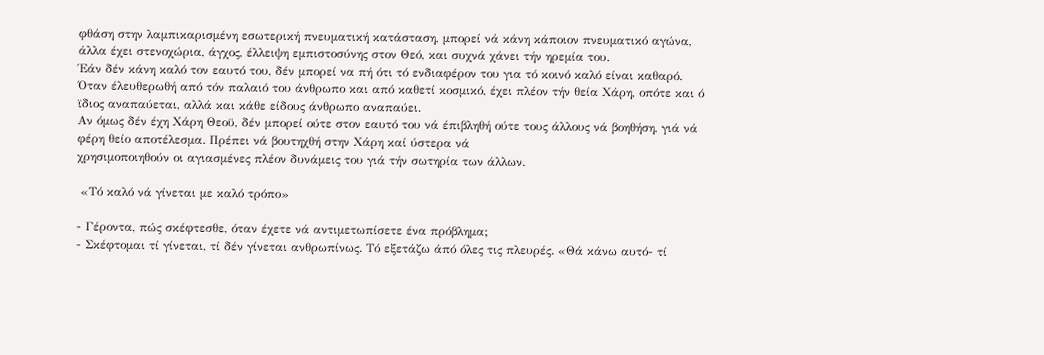φθάση στην λαµπικαρισµένη εσωτερική πνευµατική κατάσταση, µπορεί νά κάνη κάποιον πνευµατικό αγώνα, άλλα έχει στενοχώρια, άγχος, έλλειψη εµπιστοσύνης στον Θεό, και συχνά χάνει τήν ηρεµία του.
Έάν δέν κάνη καλό τον εαυτό του, δέν µπορεί να πή ότι τό ενδιαφέρον του για τό κοινό καλό είναι καθαρό. Όταν έλευθερωθή από τόν παλαιό του άνθρωπο και από καθετί κοσµικό, έχει πλέον τήν θεία Χάρη, οπότε και ό ϊδιος αναπαύεται, αλλά και κάθε είδους άνθρωπο αναπαύει.
Αν όµως δέν έχη Χάρη Θεοϋ, δέν µπορεί ούτε στον εαυτό του νά έπιβληθή ούτε τους άλλους νά βοηθήση, γιά νά φέρη θείο αποτέλεσµα. Πρέπει νά βουτηχθή στην Χάρη καί ύστερα νά
χρησιµοποιηθούν οι αγιασµένες πλέον δυνάµεις του γιά τήν σωτηρία των άλλων.

 «Τό καλό νά γίνεται µε καλό τρόπο»

- Γέροντα, πώς σκέφτεσθε, όταν έχετε νά αντιµετωπίσετε ένα πρόβληµα;
- Σκέφτοµαι τί γίνεται, τί δέν γίνεται ανθρωπίνως. Τό εξετάζω άπό όλες τις πλευρές. «Θά κάνω αυτό- τί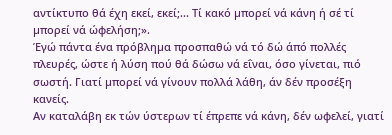αντίκτυπο θά έχη εκεί, εκεί;... Τί κακό µπορεί νά κάνη ή σέ τί µπορεί νά ώφελήση;».
Έγώ πάντα ένα πρόβληµα προσπαθώ νά τό δώ άπό πολλές πλευρές, ώστε ή λύση πού θά δώσω νά εΐναι, όσο γίνεται, πιό σωστή. Γιατί µπορεί νά γίνουν πολλά λάθη, άν δέν προσέξη κανείς.
Αν καταλάβη εκ τών ύστερων τί έπρεπε νά κάνη, δέν ωφελεί, γιατί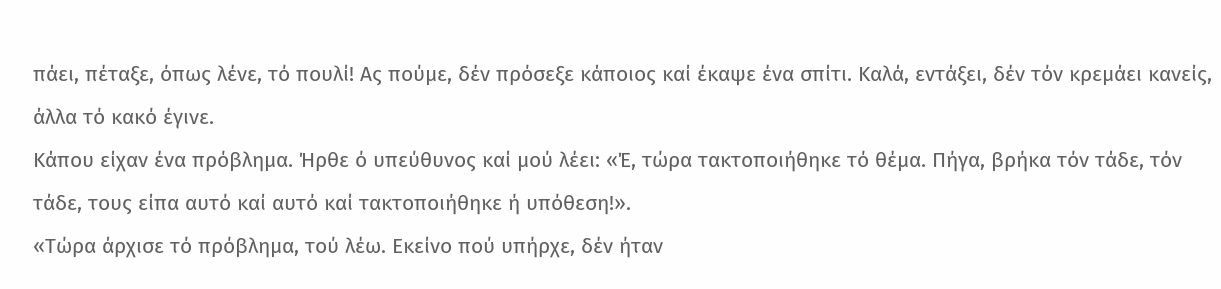πάει, πέταξε, όπως λένε, τό πουλί! Ας πούµε, δέν πρόσεξε κάποιος καί έκαψε ένα σπίτι. Καλά, εντάξει, δέν τόν κρεµάει κανείς, άλλα τό κακό έγινε.
Κάπου είχαν ένα πρόβληµα. Ήρθε ό υπεύθυνος καί µού λέει: «Έ, τώρα τακτοποιήθηκε τό θέµα. Πήγα, βρήκα τόν τάδε, τόν τάδε, τους είπα αυτό καί αυτό καί τακτοποιήθηκε ή υπόθεση!».
«Τώρα άρχισε τό πρόβληµα, τού λέω. Εκείνο πού υπήρχε, δέν ήταν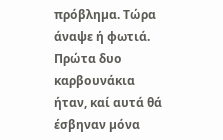πρόβληµα. Τώρα άναψε ή φωτιά. Πρώτα δυο καρβουνάκια ήταν, καί αυτά θά έσβηναν µόνα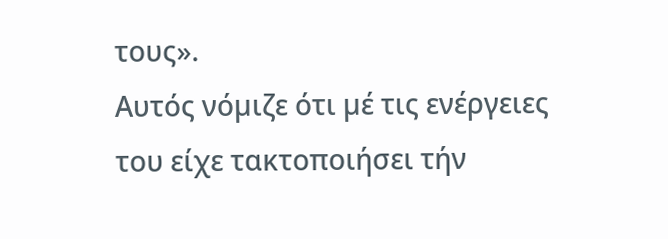τους».
Αυτός νόµιζε ότι µέ τις ενέργειες του είχε τακτοποιήσει τήν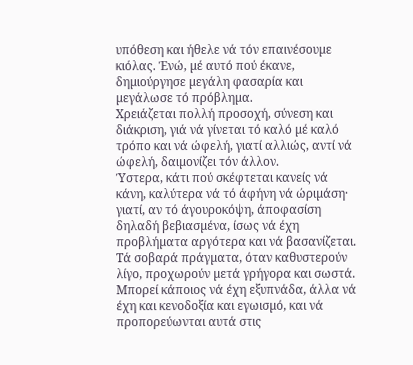υπόθεση και ήθελε νά τόν επαινέσουµε κιόλας. Ένώ, µέ αυτό πού έκανε, δηµιούργησε µεγάλη φασαρία και µεγάλωσε τό πρόβληµα.
Χρειάζεται πολλή προσοχή, σύνεση και διάκριση, γιά νά γίνεται τό καλό µέ καλό τρόπο και νά ώφελή, γιατί αλλιώς, αντί νά ώφελή, δαιµονίζει τόν άλλον.
Ύστερα, κάτι πού σκέφτεται κανείς νά κάνη, καλύτερα νά τό άφήνη νά ώριµάση· γιατί, αν τό άγουροκόψη, άποφασίση δηλαδή βεβιασµένα, ίσως νά έχη προβλήµατα αργότερα και νά βασανίζεται. Τά σοβαρά πράγµατα, όταν καθυστερούν λίγο, προχωρούν µετά γρήγορα και σωστά. Μπορεί κάποιος νά έχη εξυπνάδα, άλλα νά έχη και κενοδοξία και εγωισµό, και νά προπορεύωνται αυτά στις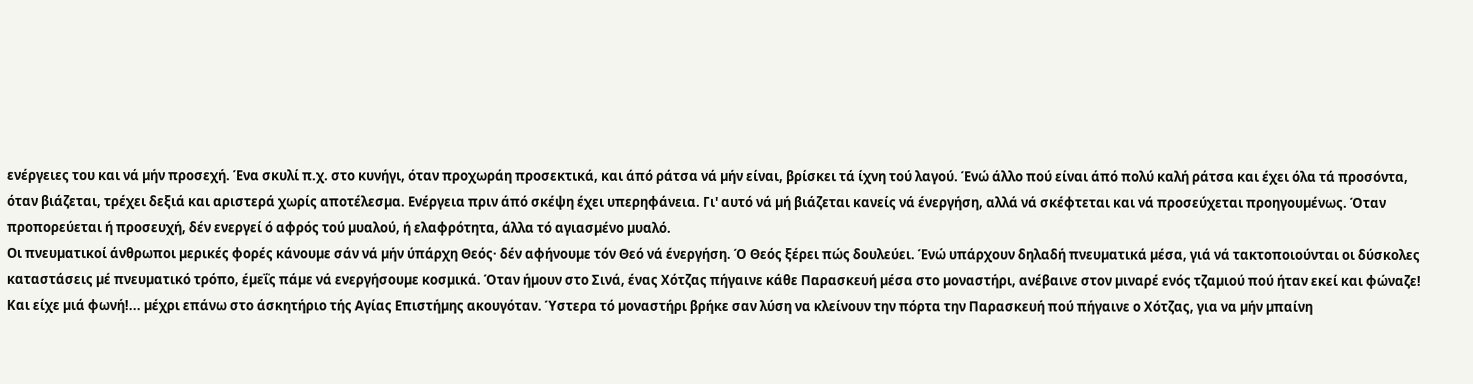ενέργειες του και νά µήν προσεχή. Ένα σκυλί π.χ. στο κυνήγι, όταν προχωράη προσεκτικά, και άπό ράτσα νά µήν είναι, βρίσκει τά ίχνη τού λαγού. Ένώ άλλο πού είναι άπό πολύ καλή ράτσα και έχει όλα τά προσόντα, όταν βιάζεται, τρέχει δεξιά και αριστερά χωρίς αποτέλεσµα. Ενέργεια πριν άπό σκέψη έχει υπερηφάνεια. Γι' αυτό νά µή βιάζεται κανείς νά ένεργήση, αλλά νά σκέφτεται και νά προσεύχεται προηγουµένως. Όταν προπορεύεται ή προσευχή, δέν ενεργεί ό αφρός τού µυαλού, ή ελαφρότητα, άλλα τό αγιασµένο µυαλό.
Οι πνευµατικοί άνθρωποι µερικές φορές κάνουµε σάν νά µήν ύπάρχη Θεός· δέν αφήνουµε τόν Θεό νά ένεργήση. Ό Θεός ξέρει πώς δουλεύει. Ένώ υπάρχουν δηλαδή πνευµατικά µέσα, γιά νά τακτοποιούνται οι δύσκολες καταστάσεις µέ πνευµατικό τρόπο, έµεΐς πάµε νά ενεργήσουµε κοσµικά. Όταν ήµουν στο Σινά, ένας Χότζας πήγαινε κάθε Παρασκευή µέσα στο µοναστήρι, ανέβαινε στον µιναρέ ενός τζαµιού πού ήταν εκεί και φώναζε! Και είχε µιά φωνή!... µέχρι επάνω στο άσκητήριο τής Αγίας Επιστήµης ακουγόταν. Ύστερα τό µοναστήρι βρήκε σαν λύση να κλείνουν την πόρτα την Παρασκευή πού πήγαινε ο Χότζας, για να µήν µπαίνη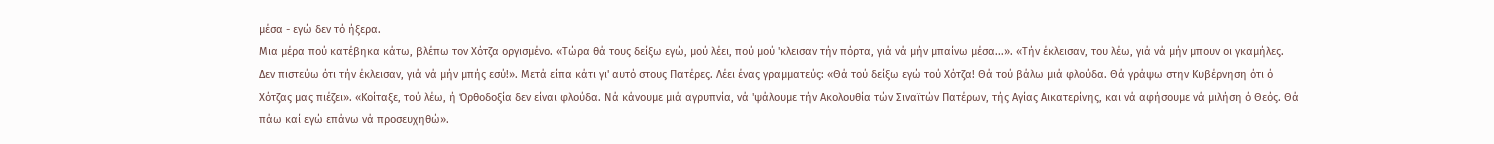µέσα - εγώ δεν τό ήξερα.
Μια µέρα πού κατέβηκα κάτω, βλέπω τον Χότζα οργισµένο. «Τώρα θά τους δείξω εγώ, µού λέει, πού µού 'κλεισαν τήν πόρτα, γιά νά µήν µπαίνω µέσα...». «Τήν έκλεισαν, του λέω, γιά νά µήν µπουν οι γκαµήλες. ∆εν πιστεύω ότι τήν έκλεισαν, γιά νά µήν µπής εσύ!». Μετά είπα κάτι γι' αυτό στους Πατέρες. Λέει ένας γραµµατεύς: «Θά τού δείξω εγώ τού Χότζα! Θά τού βάλω µιά φλούδα. Θά γράψω στην Κυβέρνηση ότι ό Χότζας µας πιέζει». «Κοίταξε, τού λέω, ή Όρθοδοξία δεν είναι φλούδα. Νά κάνουµε µιά αγρυπνία, νά 'ψάλουµε τήν Ακολουθία τών Σιναϊτών Πατέρων, τής Αγίας Αικατερίνης, και νά αφήσουµε νά µιλήση ό Θεός. Θά πάω καί εγώ επάνω νά προσευχηθώ».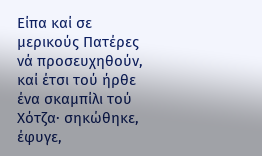Είπα καί σε µερικούς Πατέρες νά προσευχηθούν, καί έτσι τού ήρθε ένα σκαµπίλι τού Χότζα· σηκώθηκε, έφυγε,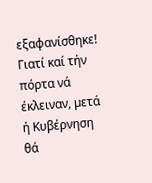εξαφανίσθηκε! Γιατί καί τήν πόρτα νά έκλειναν, µετά ή Κυβέρνηση θά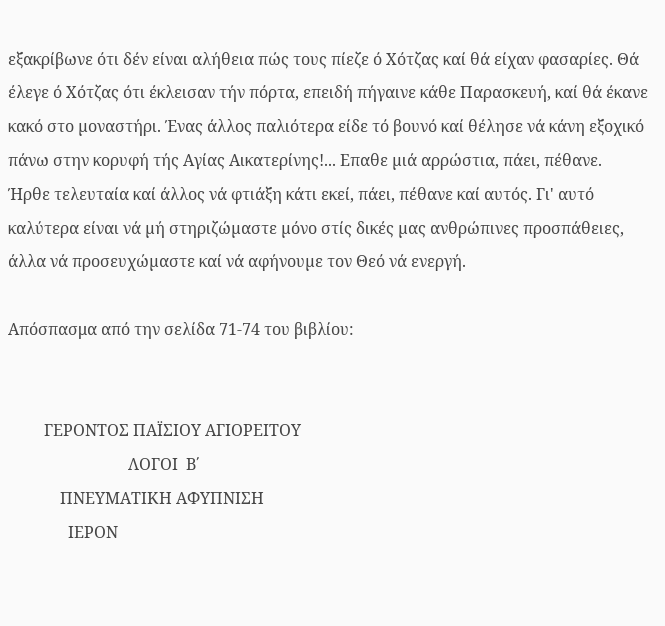εξακρίβωνε ότι δέν είναι αλήθεια πώς τους πίεζε ό Χότζας καί θά είχαν φασαρίες. Θά έλεγε ό Χότζας ότι έκλεισαν τήν πόρτα, επειδή πήγαινε κάθε Παρασκευή, καί θά έκανε κακό στο µοναστήρι. Ένας άλλος παλιότερα είδε τό βουνό καί θέλησε νά κάνη εξοχικό πάνω στην κορυφή τής Αγίας Αικατερίνης!... Επαθε µιά αρρώστια, πάει, πέθανε.
Ήρθε τελευταία καί άλλος νά φτιάξη κάτι εκεί, πάει, πέθανε καί αυτός. Γι' αυτό καλύτερα είναι νά µή στηριζώµαστε µόνο στίς δικές µας ανθρώπινες προσπάθειες, άλλα νά προσευχώµαστε καί νά αφήνουµε τον Θεό νά ενεργή.

Απόσπασμα από την σελίδα 71-74 του βιβλίου:


         ΓΕΡΟΝΤΟΣ ΠΑΪΣΙΟΥ ΑΓΙΟΡΕΙΤΟΥ
                              ΛΟΓΟΙ  Β΄
             ΠΝΕΥΜΑΤΙΚΗ ΑΦΥΠΝΙΣΗ
               ΙΕΡΟΝ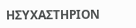ΗΣΥΧΑΣΤΗΡΙΟΝ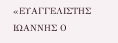«ΕΥΑΓΓΕΛΙΣΤΗΣ ΙΩΑΝΝΗΣ Ο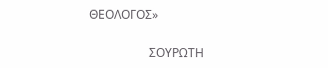ΘΕΟΛΟΓΟΣ»

                    ΣΟΥΡΩΤΗ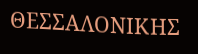ΘΕΣΣΑΛΟΝΙΚΗΣ